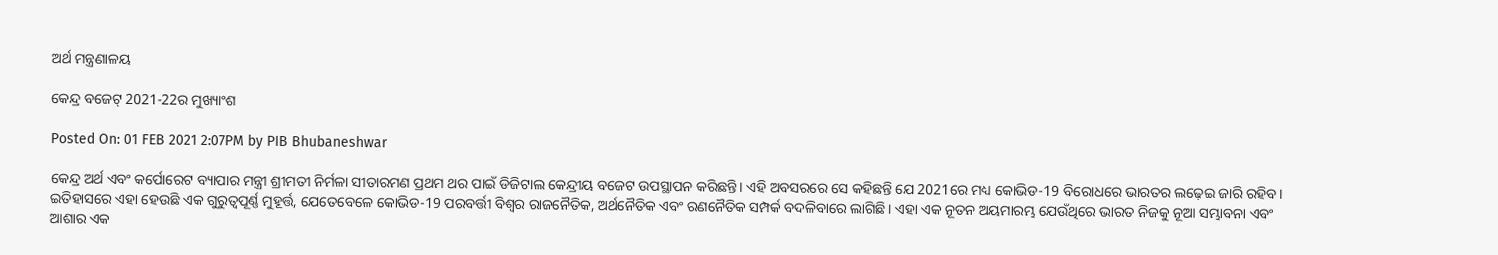ଅର୍ଥ ମନ୍ତ୍ରଣାଳୟ

କେନ୍ଦ୍ର ବଜେଟ୍ 2021-22ର ମୁଖ୍ୟାଂଶ

Posted On: 01 FEB 2021 2:07PM by PIB Bhubaneshwar

କେନ୍ଦ୍ର ଅର୍ଥ ଏବଂ କର୍ପୋରେଟ ବ୍ୟାପାର ମନ୍ତ୍ରୀ ଶ୍ରୀମତୀ ନିର୍ମଳା ସୀତାରମଣ ପ୍ରଥମ ଥର ପାଇଁ ଡିଜିଟାଲ କେନ୍ଦ୍ରୀୟ ବଜେଟ ଉପସ୍ଥାପନ କରିଛନ୍ତି। ଏହି ଅବସରରେ ସେ କହିଛନ୍ତି ଯେ 2021ରେ ମଧ୍ୟ କୋଭିଡ-19 ବିରୋଧରେ ଭାରତର ଲଢ଼େଇ ଜାରି ରହିବ। ଇତିହାସରେ ଏହା ହେଉଛି ଏକ ଗୁରୁତ୍ୱପୂର୍ଣ୍ଣ ମୁହୂର୍ତ୍ତ, ଯେତେବେଳେ କୋଭିଡ-19 ପରବର୍ତ୍ତୀ ବିଶ୍ୱର ରାଜନୈତିକ, ଅର୍ଥନୈତିକ ଏବଂ ରଣନୈତିକ ସମ୍ପର୍କ ବଦଳିବାରେ ଲାଗିଛି। ଏହା ଏକ ନୂତନ ଅୟମାରମ୍ଭ ଯେଉଁଥିରେ ଭାରତ ନିଜକୁ ନୂଆ ସମ୍ଭାବନା ଏବଂ ଆଶାର ଏକ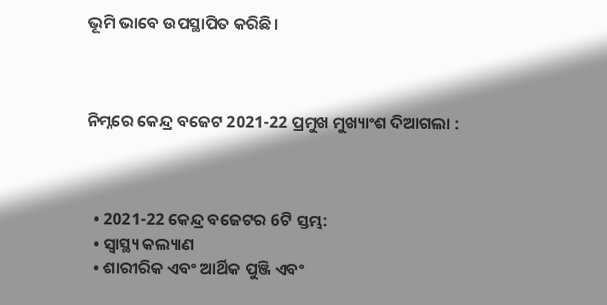ଭୂମି ଭାବେ ଉପସ୍ଥାପିତ କରିଛି।



ନିମ୍ନରେ କେନ୍ଦ୍ର ବଜେଟ 2021-22 ପ୍ରମୁଖ ମୁଖ୍ୟାଂଶ ଦିଆଗଲା :



  • 2021-22 କେନ୍ଦ୍ର ବଜେଟର 6ଟି ସ୍ତମ୍ଭ:
  • ସ୍ୱାସ୍ଥ୍ୟ କଲ୍ୟାଣ
  • ଶାରୀରିକ ଏବଂ ଆର୍ଥିକ ପୁଞ୍ଜି ଏବଂ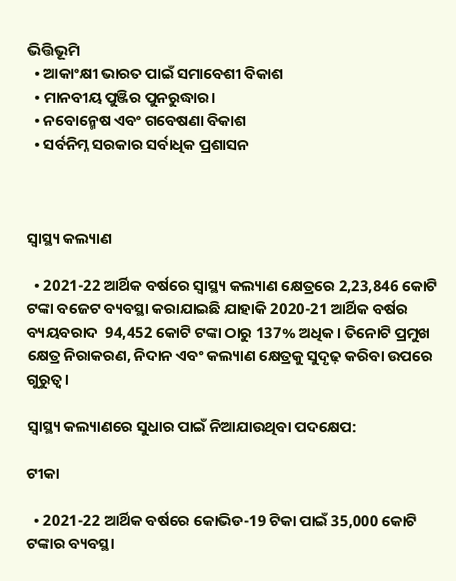ଭିତ୍ତିଭୂମି
  • ଆକାଂକ୍ଷୀ ଭାରତ ପାଇଁ ସମାବେଶୀ ବିକାଶ
  • ମାନବୀୟ ପୁଞ୍ଜିର ପୁନରୁଦ୍ଧାର।
  • ନବୋନ୍ମେଷ ଏବଂ ଗବେଷଣା ବିକାଶ
  • ସର୍ବନିମ୍ନ ସରକାର ସର୍ବାଧିକ ପ୍ରଶାସନ



ସ୍ୱାସ୍ଥ୍ୟ କଲ୍ୟାଣ

  • 2021-22 ଆର୍ଥିକ ବର୍ଷରେ ସ୍ୱାସ୍ଥ୍ୟ କଲ୍ୟାଣ କ୍ଷେତ୍ରରେ 2,23,846 କୋଟି ଟଙ୍କା ବଜେଟ ବ୍ୟବସ୍ଥା କରାଯାଇଛି ଯାହାକି 2020-21 ଆର୍ଥିକ ବର୍ଷର ବ୍ୟୟବରାଦ  94,452 କୋଟି ଟଙ୍କା ଠାରୁ 137% ଅଧିକ। ତିନୋଟି ପ୍ରମୁଖ କ୍ଷେତ୍ର ନିରାକରଣ, ନିଦାନ ଏବଂ କଲ୍ୟାଣ କ୍ଷେତ୍ରକୁ ସୁଦୃଢ଼ କରିବା ଉପରେ ଗୁରୁତ୍ୱ।

ସ୍ୱାସ୍ଥ୍ୟ କଲ୍ୟାଣରେ ସୁଧାର ପାଇଁ ନିଆଯାଉଥିବା ପଦକ୍ଷେପ:

ଟୀକା

  • 2021-22 ଆର୍ଥିକ ବର୍ଷରେ କୋଭିଡ-19 ଟିକା ପାଇଁ 35,000 କୋଟି ଟଙ୍କାର ବ୍ୟବସ୍ଥା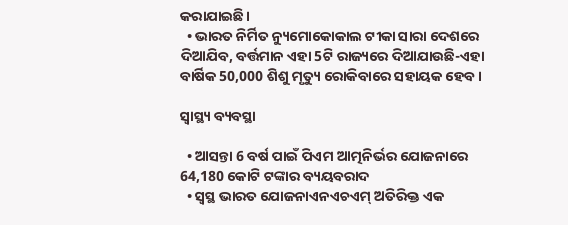କରାଯାଇଛି।
  • ଭାରତ ନିର୍ମିତ ନ୍ୟୁମୋକୋକାଲ ଟୀକା ସାରା ଦେଶରେ ଦିଆଯିବ, ବର୍ତ୍ତମାନ ଏହା 5ଟି ରାଜ୍ୟରେ ଦିଆଯାଉଛି-ଏହା ବାର୍ଷିକ 50,000 ଶିଶୁ ମୃତ୍ୟୁ ରୋକିବାରେ ସହାୟକ ହେବ।

ସ୍ୱାସ୍ଥ୍ୟ ବ୍ୟବସ୍ଥା

  • ଆସନ୍ତା 6 ବର୍ଷ ପାଇଁ ପିଏମ ଆତ୍ମନିର୍ଭର ଯୋଜନାରେ 64,180 କୋଟି ଟଙ୍କାର ବ୍ୟୟବରାଦ
  • ସ୍ୱସ୍ଥ ଭାରତ ଯୋଜନାଏନଏଚଏମ୍ ଅତିରିକ୍ତ ଏକ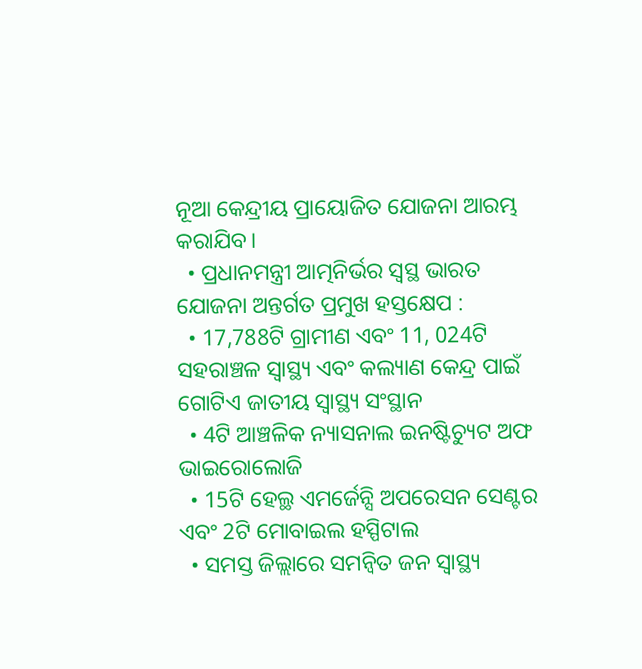ନୂଆ କେନ୍ଦ୍ରୀୟ ପ୍ରାୟୋଜିତ ଯୋଜନା ଆରମ୍ଭ କରାଯିବ।
  • ପ୍ରଧାନମନ୍ତ୍ରୀ ଆତ୍ମନିର୍ଭର ସ୍ୱସ୍ଥ ଭାରତ ଯୋଜନା ଅନ୍ତର୍ଗତ ପ୍ରମୁଖ ହସ୍ତକ୍ଷେପ :
  • 17,788ଟି ଗ୍ରାମୀଣ ଏବଂ 11, 024ଟି ସହରାଞ୍ଚଳ ସ୍ୱାସ୍ଥ୍ୟ ଏବଂ କଲ୍ୟାଣ କେନ୍ଦ୍ର ପାଇଁ ଗୋଟିଏ ଜାତୀୟ ସ୍ୱାସ୍ଥ୍ୟ ସଂସ୍ଥାନ
  • 4ଟି ଆଞ୍ଚଳିକ ନ୍ୟାସନାଲ ଇନଷ୍ଟିଚ୍ୟୁଟ ଅଫ ଭାଇରୋଲୋଜି
  • 15ଟି ହେଲ୍ଥ ଏମର୍ଜେନ୍ସି ଅପରେସନ ସେଣ୍ଟର ଏବଂ 2ଟି ମୋବାଇଲ ହସ୍ପିଟାଲ
  • ସମସ୍ତ ଜିଲ୍ଲାରେ ସମନ୍ବିତ ଜନ ସ୍ୱାସ୍ଥ୍ୟ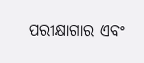ପରୀକ୍ଷାଗାର ଏବଂ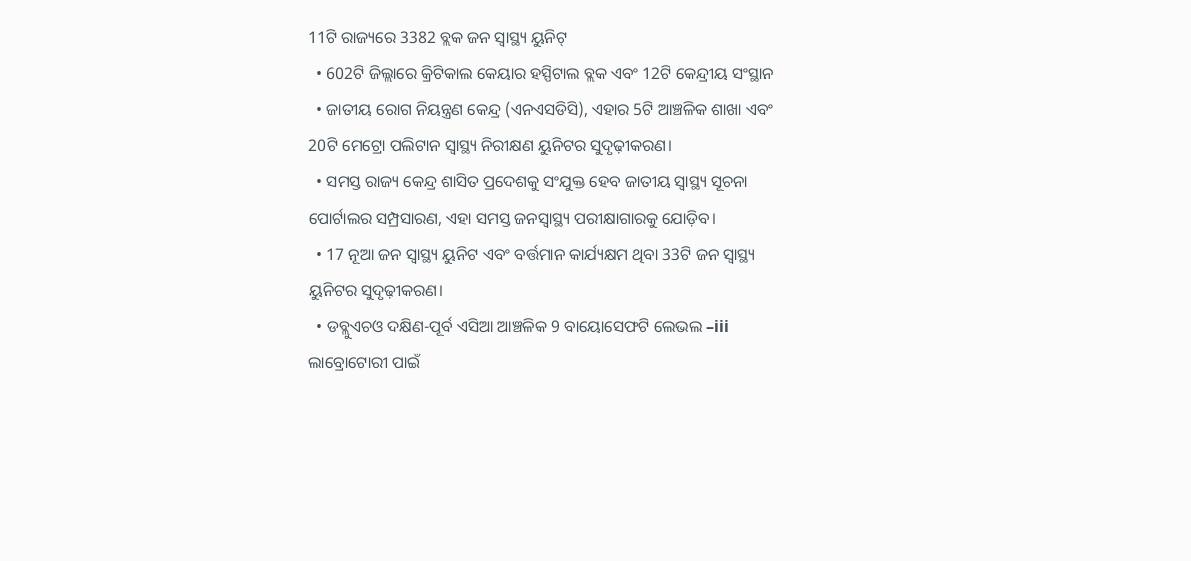11ଟି ରାଜ୍ୟରେ 3382 ବ୍ଲକ ଜନ ସ୍ୱାସ୍ଥ୍ୟ ୟୁନିଟ୍
  • 602ଟି ଜିଲ୍ଲାରେ କ୍ରିଟିକାଲ କେୟାର ହସ୍ପିଟାଲ ବ୍ଲକ ଏବଂ 12ଟି କେନ୍ଦ୍ରୀୟ ସଂସ୍ଥାନ
  • ଜାତୀୟ ରୋଗ ନିୟନ୍ତ୍ରଣ କେନ୍ଦ୍ର (ଏନଏସଡିସି), ଏହାର 5ଟି ଆଞ୍ଚଳିକ ଶାଖା ଏବଂ 20ଟି ମେଟ୍ରୋ ପଲିଟାନ ସ୍ୱାସ୍ଥ୍ୟ ନିରୀକ୍ଷଣ ୟୁନିଟର ସୁଦୃଢ଼ୀକରଣ।
  • ସମସ୍ତ ରାଜ୍ୟ କେନ୍ଦ୍ର ଶାସିତ ପ୍ରଦେଶକୁ ସଂଯୁକ୍ତ ହେବ ଜାତୀୟ ସ୍ୱାସ୍ଥ୍ୟ ସୂଚନା ପୋର୍ଟାଲର ସମ୍ପ୍ରସାରଣ, ଏହା ସମସ୍ତ ଜନସ୍ୱାସ୍ଥ୍ୟ ପରୀକ୍ଷାଗାରକୁ ଯୋଡ଼ିବ।
  • 17 ନୂଆ ଜନ ସ୍ୱାସ୍ଥ୍ୟ ୟୁନିଟ ଏବଂ ବର୍ତ୍ତମାନ କାର୍ଯ୍ୟକ୍ଷମ ଥିବା 33ଟି ଜନ ସ୍ୱାସ୍ଥ୍ୟ ୟୁନିଟର ସୁଦୃଢ଼ୀକରଣ।
  • ଡବ୍ଲୁଏଚଓ ଦକ୍ଷିଣ-ପୂର୍ବ ଏସିଆ ଆଞ୍ଚଳିକ 9 ବାୟୋସେଫଟି ଲେଭଲ –iii ଲାବ୍ରୋଟୋରୀ ପାଇଁ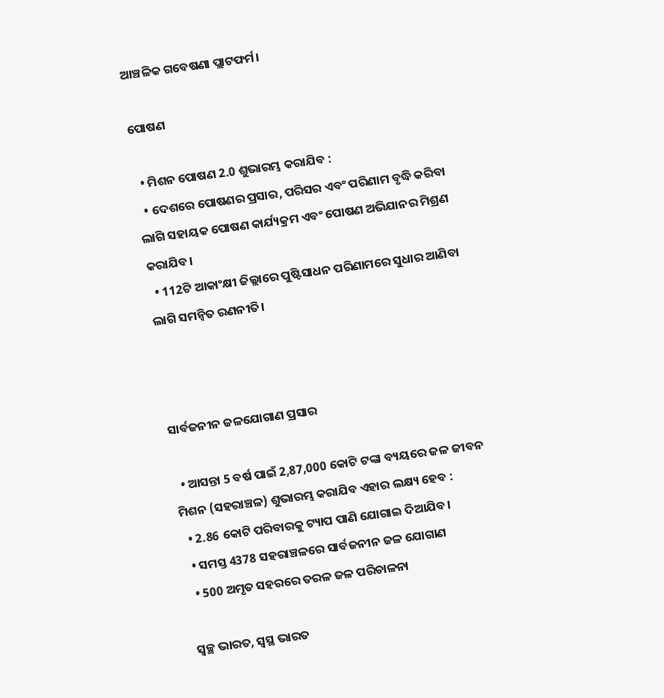ଆଞ୍ଚଳିକ ଗବେଷଣା ପ୍ଲାଟଫର୍ମ।

ପୋଷଣ

  • ମିଶନ ପୋଷଣ 2.0 ଶୁଭାରମ୍ଭ କରାଯିବ :
  • ଦେଶରେ ପୋଷଣର ପ୍ରସାର, ପରିସର ଏବଂ ପରିଣାମ ବୃଦ୍ଧି କରିବା ଲାଗି ସହାୟକ ପୋଷଣ କାର୍ଯ୍ୟକ୍ରମ ଏବଂ ପୋଷଣ ଅଭିଯାନର ମିଶ୍ରଣ କରାଯିବ।
  • 112ଟି ଆକାଂକ୍ଷୀ ଜିଲ୍ଲାରେ ପୁଷ୍ଟିସାଧନ ପରିଣାମରେ ସୁଧାର ଆଣିବା ଲାଗି ସମନ୍ବିତ ରଣନୀତି।



ସାର୍ବଜନୀନ ଜଳଯୋଗାଣ ପ୍ରସାର

  • ଆସନ୍ତା 5 ବର୍ଷ ପାଇଁ 2,87,000 କୋଟି ଟଙ୍କା ବ୍ୟୟରେ ଜଳ ଜୀବନ ମିଶନ (ସହରାଞ୍ଚଳ) ଶୁଭାରମ୍ଭ କରାଯିବ ଏହାର ଲକ୍ଷ୍ୟ ହେବ :
  • 2.86 କୋଟି ପରିବାରକୁ ଟ୍ୟାପ ପାଣି ଯୋଗାଇ ଦିଆଯିବ।
  • ସମସ୍ତ 4378 ସହରାଞ୍ଚଳରେ ସାର୍ବଜନୀନ ଜଳ ଯୋଗାଣ
  • 500 ଅମୃତ ସହରରେ ତରଳ ଜଳ ପରିଚାଳନା

ସ୍ୱଚ୍ଛ ଭାରତ, ସ୍ୱସ୍ଥ ଭାରତ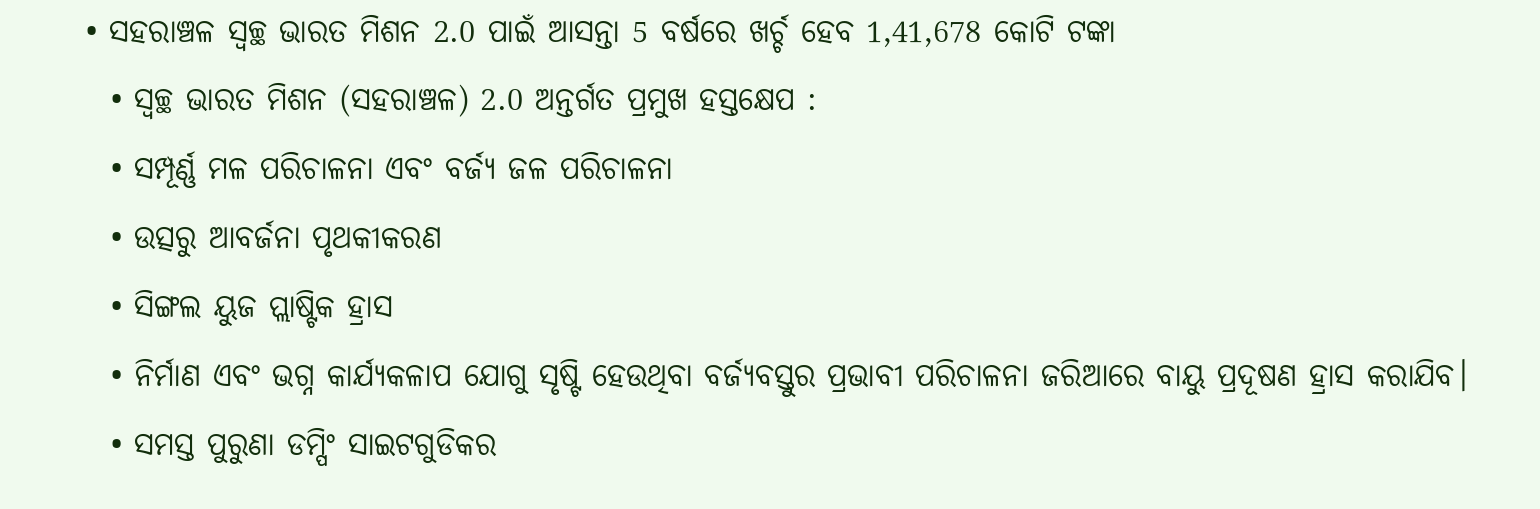• ସହରାଞ୍ଚଳ ସ୍ୱଚ୍ଛ ଭାରତ ମିଶନ 2.0 ପାଇଁ ଆସନ୍ତା 5 ବର୍ଷରେ ଖର୍ଚ୍ଚ ହେବ 1,41,678 କୋଟି ଟଙ୍କା
  • ସ୍ୱଚ୍ଛ ଭାରତ ମିଶନ (ସହରାଞ୍ଚଳ) 2.0 ଅନ୍ତର୍ଗତ ପ୍ରମୁଖ ହସ୍ତକ୍ଷେପ :
  • ସମ୍ପୂର୍ଣ୍ଣ ମଳ ପରିଚାଳନା ଏବଂ ବର୍ଜ୍ୟ ଜଳ ପରିଚାଳନା
  • ଉତ୍ସରୁ ଆବର୍ଜନା ପୃଥକୀକରଣ
  • ସିଙ୍ଗଲ ୟୁଜ ପ୍ଲାଷ୍ଟିକ ହ୍ରାସ
  • ନିର୍ମାଣ ଏବଂ ଭଗ୍ନ କାର୍ଯ୍ୟକଳାପ ଯୋଗୁ ସୃଷ୍ଟି ହେଉଥିବା ବର୍ଜ୍ୟବସ୍ତୁର ପ୍ରଭାବୀ ପରିଚାଳନା ଜରିଆରେ ବାୟୁ ପ୍ରଦୂଷଣ ହ୍ରାସ କରାଯିବ।
  • ସମସ୍ତ ପୁରୁଣା ଡମ୍ପିଂ ସାଇଟଗୁଡିକର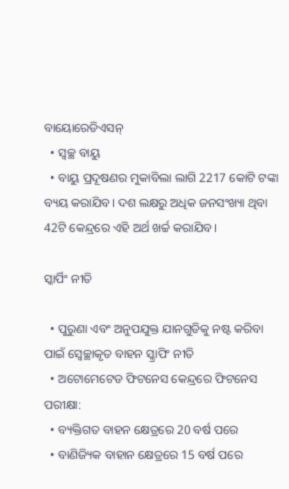ବାୟୋରେଡିଏସନ୍
  • ସ୍ୱଚ୍ଛ ବାୟୁ
  • ବାୟୁ ପ୍ରଦୂଷଣର ମୁକାବିଲା ଲାଗି 2217 କୋଟି ଟଙ୍କା ବ୍ୟୟ କରାଯିବ। ଦଶ ଲକ୍ଷରୁ ଅଧିକ ଜନସଂଖ୍ୟା ଥିବା 42ଟି କେନ୍ଦ୍ରରେ ଏହି ଅର୍ଥ ଖର୍ଚ୍ଚ କରାଯିବ।

ସ୍କାର୍ପିଂ ନୀତି

  • ପୁରୁଣା ଏବଂ ଅନୁପଯୁକ୍ତ ଯାନଗୁଡିକୁ ନଷ୍ଟ କରିବା ପାଇଁ ସ୍ୱେଚ୍ଛାକୃତ ବାହନ ସ୍କ୍ରାପିଂ ନୀତି
  • ଅଟୋମେଟେଡ ଫିଟନେସ କେନ୍ଦ୍ରରେ ଫିଟନେସ ପରୀକ୍ଷା:
  • ବ୍ୟକ୍ତିଗତ ବାହନ କ୍ଷେତ୍ରରେ 20 ବର୍ଷ ପରେ
  • ବାଣିଜ୍ୟିକ ବାହାନ କ୍ଷେତ୍ରରେ 15 ବର୍ଷ ପରେ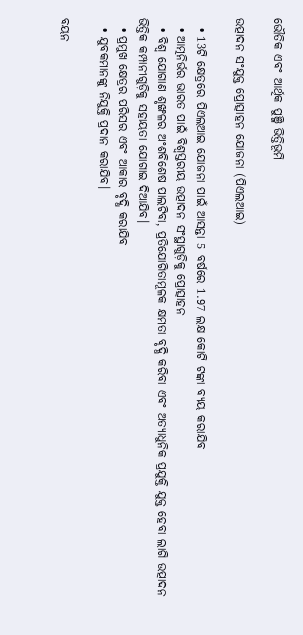ଭୌତିକ ଏବଂ ଆର୍ଥିକ ପୁଞ୍ଜି ଭିତ୍ତିଭୂମି

ଉତ୍ପାଦନ ସଂଯୁକ୍ତ ପ୍ରୋତ୍ସାହନ ଯୋଜନା (ପିଏଲଆଇ)

  • 13ଟି କ୍ଷେତ୍ରରେ ପିଏଲଆଇ ଯୋଜନା ପାଇଁ ଆସନ୍ତା 5 ବର୍ଷରେ 1.97 ଲକ୍ଷ କୋଟି ଟଙ୍କା ବ୍ୟୟ କରାଯିବ
  • ଆତ୍ମନିର୍ଭର ଭାରତ ପାଇଁ ବିଶ୍ୱସ୍ତରୀୟ ଉତ୍ପାଦନ ସଂସ୍ଥାଗୁଡ଼ିକୁ ପ୍ରୋତ୍ସାହନ
  • ବିଶ୍ୱ ଯୋଗାଣ ଶୃଙ୍ଖଳର ଅଂଶବିଶେଷ ପାଲଟିବା, ପ୍ରତିଯୋଗିତାମୂଳକ କ୍ଷମତା ବୃଦ୍ଧି କରିବା ଏବଂ ଅତ୍ୟାଧୁନିକ ପ୍ରଯୁକ୍ତି ଯୁକ୍ତ ହେବା ଲାଗି ଉତ୍ପାଦନ ଭିତ୍ତିକ କମ୍ପାନୀଗୁଡ଼ିକୁ ସହାୟତା ଯୋଗାଇ ଦିଆଯିବ।
  • ପ୍ରମୁଖ କ୍ଷେତ୍ରର ପରିସର ଏବଂ ଆକାର ବୃଦ୍ଧି କରାଯିବ
  • ଯୁବକମାନଙ୍କୁ ନିଯୁକ୍ତି ପ୍ରଦାନ କରାଯିବ।

ବୟନ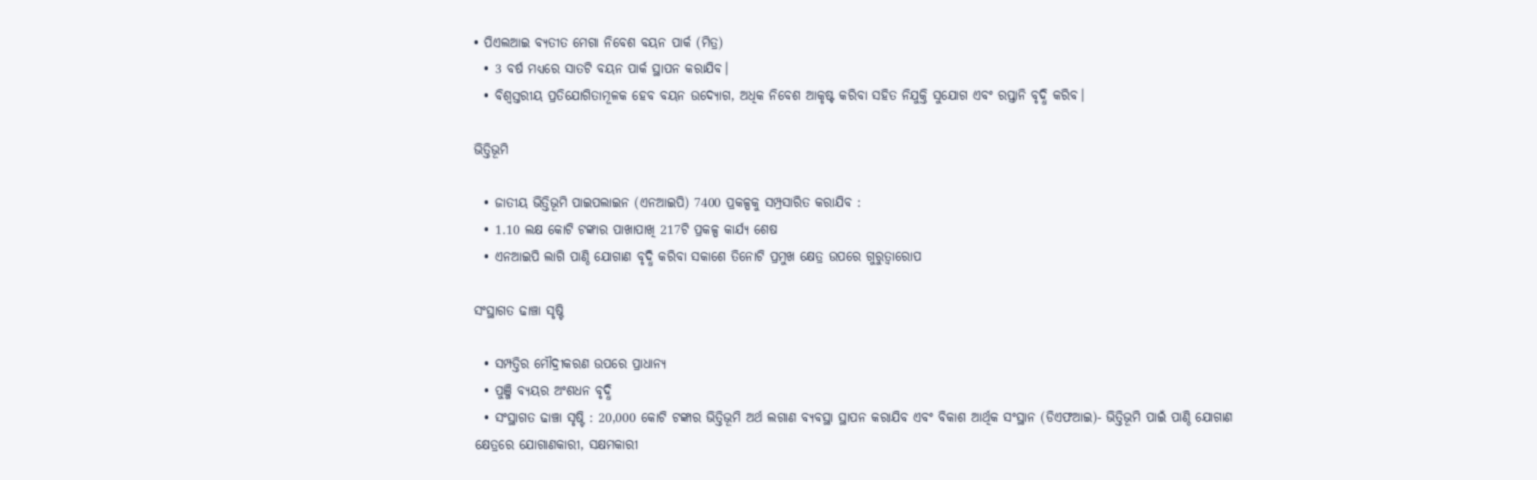• ପିଏଲଆଇ ବ୍ୟତୀତ ମେଗା ନିବେଶ ବୟନ ପାର୍କ (ମିତ୍ର)
  • 3 ବର୍ଷ ମଧ୍ୟରେ ସାତଟି ବୟନ ପାର୍କ ସ୍ଥାପନ କରାଯିବ।
  • ବିଶ୍ୱସ୍ତରୀୟ ପ୍ରତିଯୋଗିତାମୂଳକ ହେବ ବୟନ ଉଦ୍ୟୋଗ, ଅଧିକ ନିବେଶ ଆକୃଷ୍ଟ କରିବା ସହିତ ନିଯୁକ୍ତି ସୁଯୋଗ ଏବଂ ରପ୍ତାନି ବୃଦ୍ଧି କରିବ।

ଭିତ୍ତିଭୂମି

  • ଜାତୀୟ ଭିତ୍ତିଭୂମି ପାଇପଲାଇନ (ଏନଆଇପି) 7400 ପ୍ରକଳ୍ପକୁ ସମ୍ପ୍ରସାରିତ କରାଯିବ :
  • 1.10 ଲକ୍ଷ କୋଟି ଟଙ୍କାର ପାଖାପାଖି 217ଟି ପ୍ରକଳ୍ପ କାର୍ଯ୍ୟ ଶେଷ
  • ଏନଆଇପି ଲାଗି ପାଣ୍ଠି ଯୋଗାଣ ବୃଦ୍ଧି କରିବା ସକାଶେ ତିନୋଟି ପ୍ରମୁଖ କ୍ଷେତ୍ର ଉପରେ ଗୁରୁତ୍ୱାରୋପ

ସଂସ୍ଥାଗତ ଢାଞ୍ଚା ସୃଷ୍ଟି

  • ସମ୍ପତ୍ତିର ମୌଦ୍ରୀକରଣ ଉପରେ ପ୍ରାଧାନ୍ୟ
  • ପୁଞ୍ଜି ବ୍ୟୟର ଅଂଶଧନ ବୃଦ୍ଧି
  • ସଂସ୍ଥାଗତ ଢାଞ୍ଚା ସୃଷ୍ଟି : 20,000 କୋଟି ଟଙ୍କାର ଭିତ୍ତିଭୂମି ଅର୍ଥ ଲଗାଣ ବ୍ୟବସ୍ଥା ସ୍ଥାପନ କରାଯିବ ଏବଂ ବିକାଶ ଆର୍ଥିକ ସଂସ୍ଥାନ (ଡିଏଫଆଇ)- ଭିତ୍ତିଭୂମି ପାଇଁ ପାଣ୍ଠି ଯୋଗାଣ କ୍ଷେତ୍ରରେ ଯୋଗାଣକାରୀ, ସକ୍ଷମକାରୀ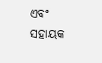ଏବଂ ସହାୟକ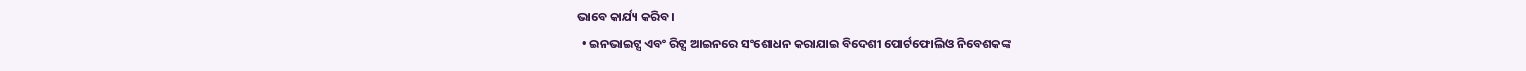ଭାବେ କାର୍ଯ୍ୟ କରିବ।
  • ଇନଭାଇଟ୍ସ ଏବଂ ରିଟ୍ସ ଆଇନରେ ସଂଶୋଧନ କରାଯାଇ ବିଦେଶୀ ପୋର୍ଟଫୋଲିଓ ନିବେଶକଙ୍କ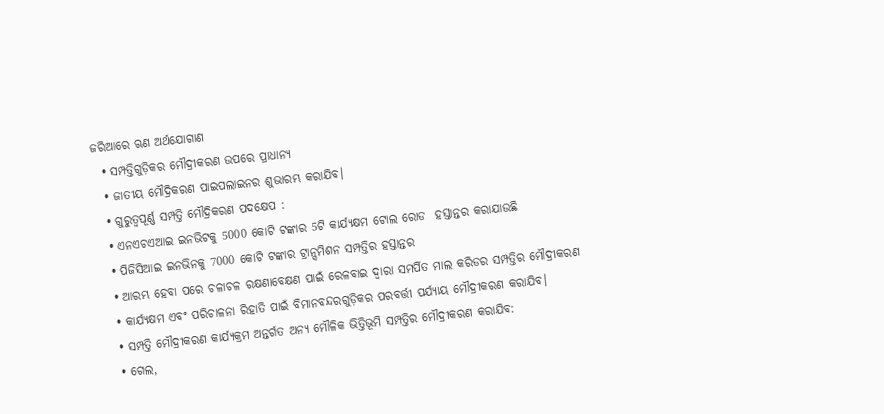ଜରିଆରେ ଋଣ ଅର୍ଥଯୋଗାଣ
  • ସମ୍ପତ୍ତିଗୁଡ଼ିକର ମୌଦ୍ରୀକରଣ ଉପରେ ପ୍ରାଧାନ୍ୟ
  • ଜାତୀୟ ମୌଦ୍ରିକରଣ ପାଇପଲାଇନର ଶୁଭାରମ୍ଭ କରାଯିବ।
  • ଗୁରୁତ୍ୱପୂର୍ଣ୍ଣ ସମ୍ପତ୍ତି ମୌଦ୍ରିକରଣ ପଦକ୍ଷେପ :
  • ଏନଏଚଏଆଇ ଇନଭିଟକୁ 5000 କୋଟି ଟଙ୍କାର 5ଟି କାର୍ଯ୍ୟକ୍ଷମ ଟୋଲ ରୋଡ  ହସ୍ତାନ୍ତର କରାଯାଉଛି
  • ପିଜିସିଆଇ ଇନଭିନକୁ 7000 କୋଟି ଟଙ୍କାର ଟ୍ରାନ୍ସମିଶନ ସମ୍ପତ୍ତିର ହସ୍ତାନ୍ତର
  • ଆରମ୍ଭ ହେବା ପରେ ଚଳାଚଳ ରକ୍ଷଣାବେକ୍ଷଣ ପାଇଁ ରେଳବାଇ ଦ୍ବାରା ସମର୍ପିତ ମାଲ କରିଡର ସମ୍ପତ୍ତିର ମୌଦ୍ରୀକରଣ
  • କାର୍ଯ୍ୟକ୍ଷମ ଏବଂ ପରିଚାଳନା ରିହାତି ପାଇଁ ବିମାନବନ୍ଦରଗୁଡ଼ିକର ପରବର୍ତ୍ତୀ ପର୍ଯ୍ୟାୟ ମୌଦ୍ରୀକରଣ କରାଯିବ।
  • ସମ୍ପତ୍ତି ମୌଦ୍ରୀକରଣ କାର୍ଯ୍ୟକ୍ରମ ଅନ୍ତର୍ଗତ ଅନ୍ୟ ମୌଳିକ ଭିତ୍ତିଭୂମି ସମ୍ପତ୍ତିର ମୌଦ୍ରୀକରଣ କରାଯିବ:
  • ଗେଲ,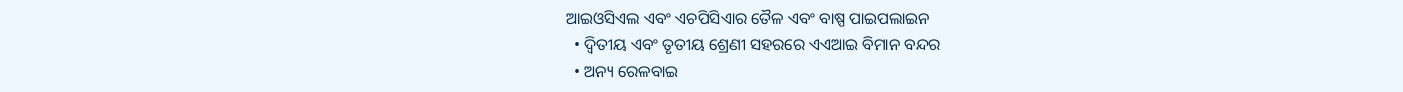ଆଇଓସିଏଲ ଏବଂ ଏଚପିସିଏାର ତୈଳ ଏବଂ ବାଷ୍ପ ପାଇପଲାଇନ
  • ଦ୍ବିତୀୟ ଏବଂ ତୃତୀୟ ଶ୍ରେଣୀ ସହରରେ ଏଏଆଇ ବିମାନ ବନ୍ଦର
  • ଅନ୍ୟ ରେଳବାଇ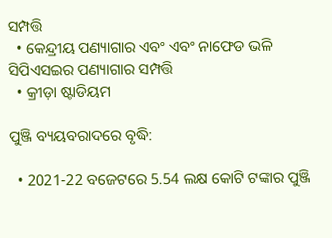ସମ୍ପତ୍ତି
  • କେନ୍ଦ୍ରୀୟ ପଣ୍ୟାଗାର ଏବଂ ଏବଂ ନାଫେଡ ଭଳି ସିପିଏସଇର ପଣ୍ୟାଗାର ସମ୍ପତ୍ତି
  • କ୍ରୀଡ଼ା ଷ୍ଟାଡିୟମ

ପୁଞ୍ଜି ବ୍ୟୟବରାଦରେ ବୃଦ୍ଧି:

  • 2021-22 ବଜେଟରେ 5.54 ଲକ୍ଷ କୋଟି ଟଙ୍କାର ପୁଞ୍ଜି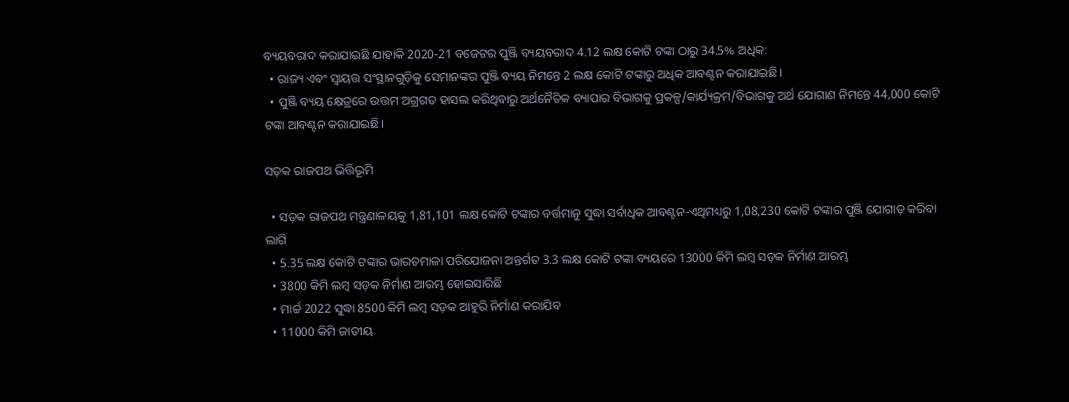ବ୍ୟୟବରାଦ କରାଯାଇଛି ଯାହାକି 2020-21 ବଜେଟର ପୁଞ୍ଜି ବ୍ୟୟବରାଦ 4.12 ଲକ୍ଷ କୋଟି ଟଙ୍କା ଠାରୁ 34.5% ଅଧିକ:
  • ରାଜ୍ୟ ଏବଂ ସ୍ବାୟତ୍ତ ସଂସ୍ଥାନଗୁଡ଼ିକୁ ସେମାନଙ୍କର ପୁଞ୍ଜି ବ୍ୟୟ ନିମନ୍ତେ 2 ଲକ୍ଷ କୋଟି ଟଙ୍କାରୁ ଅଧିକ ଆବଣ୍ଟନ କରାଯାଇଛି।
  • ପୁଞ୍ଜି ବ୍ୟୟ କ୍ଷେତ୍ରରେ ଉତ୍ତମ ଅଗ୍ରଗତ ହାସଲ କରିଥିବାରୁ ଅର୍ଥନୈତିକ ବ୍ୟାପାର ବିଭାଗକୁ ପ୍ରକଳ୍ପ/କାର୍ଯ୍ୟକ୍ରମ/ବିଭାଗକୁ ଅର୍ଥ ଯୋଗାଣ ନିମନ୍ତେ 44,000 କୋଟି ଟଙ୍କା ଆବଣ୍ଟନ କରାଯାଇଛି।

ସଡ଼କ ରାଜପଥ ଭିତ୍ତିଭୂମି

  • ସଡ଼କ ରାଜପଥ ମନ୍ତ୍ରଣାଳୟକୁ 1,81,101 ଲକ୍ଷ କୋଟି ଟଙ୍କାର ବର୍ତ୍ତମାନୁ ସୁଦ୍ଧା ସର୍ବାଧିକ ଆବଣ୍ଟନ-ଏଥିମଧ୍ୟରୁ 1,08,230 କୋଟି ଟଙ୍କାର ପୁଞ୍ଜି ଯୋଗାଡ଼ କରିବା ଲାଗି
  • 5.35 ଲକ୍ଷ କୋଟି ଟଙ୍କାର ଭାରତମାଳା ପରିଯୋଜନା ଅନ୍ତର୍ଗତ 3.3 ଲକ୍ଷ କୋଟି ଟଙ୍କା ବ୍ୟୟରେ 13000 କିମି ଲମ୍ବ ସଡ଼କ ନିର୍ମାଣ ଆରମ୍ଭ
  • 3800 କିମି ଲମ୍ବ ସଡ଼କ ନିର୍ମାଣ ଆରମ୍ଭ ହୋଇସାରିଛି
  • ମାର୍ଚ୍ଚ 2022 ସୁଦ୍ଧା 8500 କିମି ଲମ୍ବ ସଡ଼କ ଆହୁରି ନିର୍ମାଣ କରାଯିବ
  • 11000 କିମି ଜାତୀୟ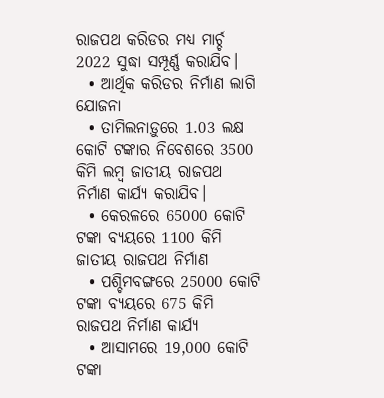ରାଜପଥ କରିଡର ମଧ୍ୟ ମାର୍ଚ୍ଚ 2022 ସୁଦ୍ଧା ସମ୍ପୂର୍ଣ୍ଣ କରାଯିବ।
  • ଆର୍ଥିକ କରିଡର ନିର୍ମାଣ ଲାଗି ଯୋଜନା
  • ତାମିଲନାଡ଼ୁରେ 1.03 ଲକ୍ଷ କୋଟି ଟଙ୍କାର ନିବେଶରେ 3500 କିମି ଲମ୍ବ ଜାତୀୟ ରାଜପଥ ନିର୍ମାଣ କାର୍ଯ୍ୟ କରାଯିବ।
  • କେରଳରେ 65000 କୋଟି ଟଙ୍କା ବ୍ୟୟରେ 1100 କିମି ଜାତୀୟ ରାଜପଥ ନିର୍ମାଣ
  • ପଶ୍ଚିମବଙ୍ଗରେ 25000 କୋଟି ଟଙ୍କା ବ୍ୟୟରେ 675 କିମି ରାଜପଥ ନିର୍ମାଣ କାର୍ଯ୍ୟ
  • ଆସାମରେ 19,000 କୋଟି ଟଙ୍କା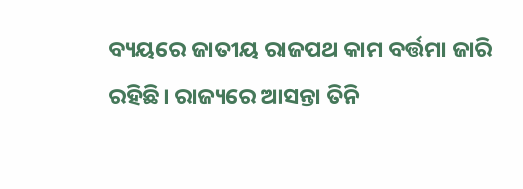ବ୍ୟୟରେ ଜାତୀୟ ରାଜପଥ କାମ ବର୍ତ୍ତମା ଜାରି ରହିଛି। ରାଜ୍ୟରେ ଆସନ୍ତା ତିନି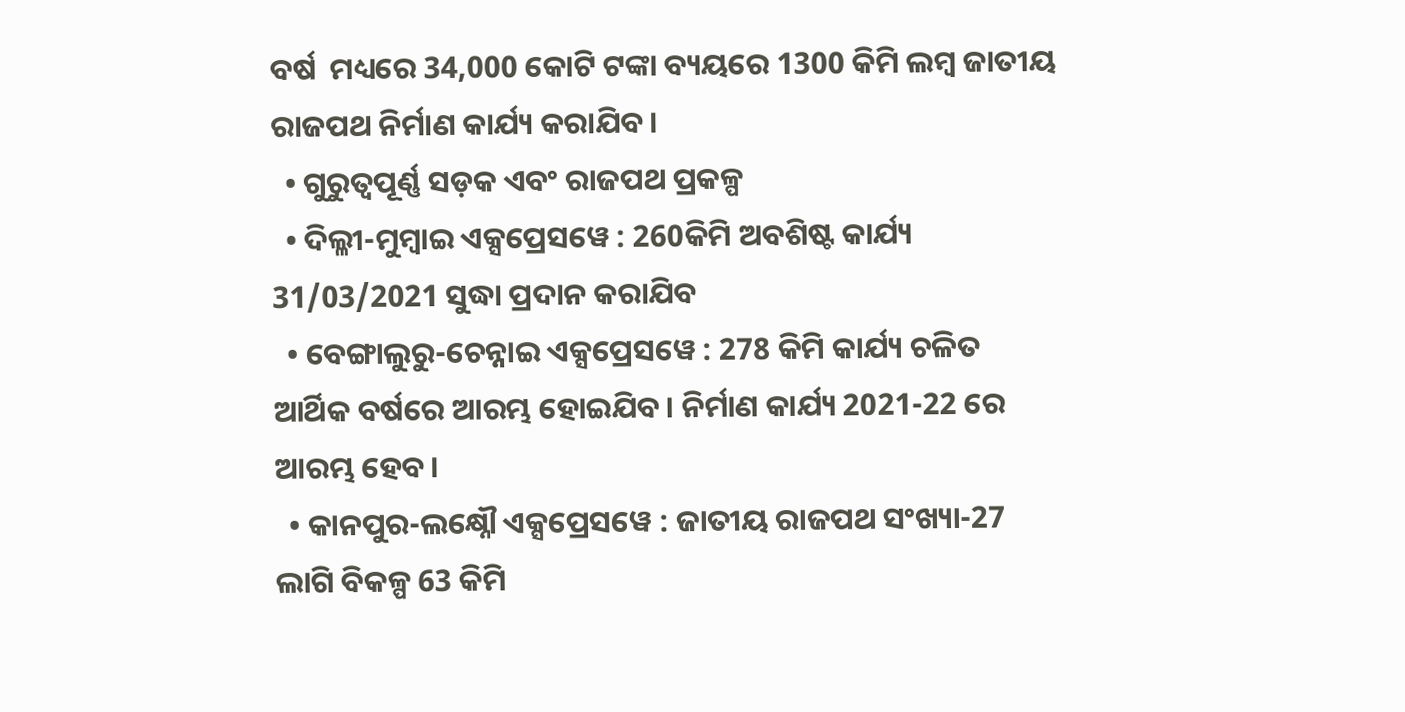ବର୍ଷ  ମଧ୍ୟରେ 34,000 କୋଟି ଟଙ୍କା ବ୍ୟୟରେ 1300 କିମି ଲମ୍ବ ଜାତୀୟ ରାଜପଥ ନିର୍ମାଣ କାର୍ଯ୍ୟ କରାଯିବ।
  • ଗୁରୁତ୍ୱପୂର୍ଣ୍ଣ ସଡ଼କ ଏବଂ ରାଜପଥ ପ୍ରକଳ୍ପ
  • ଦିଲ୍ଳୀ-ମୁମ୍ବାଇ ଏକ୍ସପ୍ରେସୱେ : 260କିମି ଅବଶିଷ୍ଟ କାର୍ଯ୍ୟ 31/03/2021 ସୁଦ୍ଧା ପ୍ରଦାନ କରାଯିବ
  • ବେଙ୍ଗାଲୁରୁ-ଚେନ୍ନାଇ ଏକ୍ସପ୍ରେସୱେ : 278 କିମି କାର୍ଯ୍ୟ ଚଳିତ ଆର୍ଥିକ ବର୍ଷରେ ଆରମ୍ଭ ହୋଇଯିବ। ନିର୍ମାଣ କାର୍ଯ୍ୟ 2021-22 ରେ ଆରମ୍ଭ ହେବ।
  • କାନପୁର-ଲକ୍ଷ୍ନୌ ଏକ୍ସପ୍ରେସୱେ : ଜାତୀୟ ରାଜପଥ ସଂଖ୍ୟା-27 ଲାଗି ବିକଳ୍ପ 63 କିମି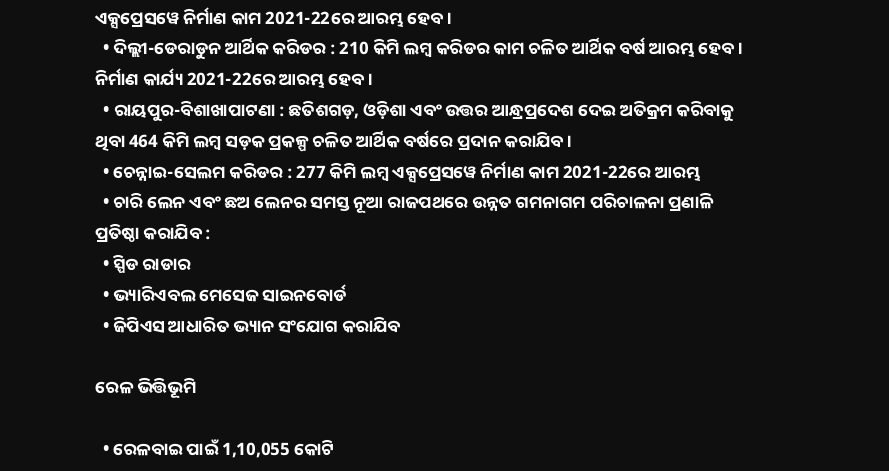ଏକ୍ସପ୍ରେସୱେ ନିର୍ମାଣ କାମ 2021-22ରେ ଆରମ୍ଭ ହେବ।
  • ଦିଲ୍ଲୀ-ଡେରାଡୁନ ଆର୍ଥିକ କରିଡର : 210 କିମି ଲମ୍ବ କରିଡର କାମ ଚଳିତ ଆର୍ଥିକ ବର୍ଷ ଆରମ୍ଭ ହେବ। ନିର୍ମାଣ କାର୍ଯ୍ୟ 2021-22ରେ ଆରମ୍ଭ ହେବ।
  • ରାୟପୁର-ବିଶାଖାପାଟଣା : ଛତିଶଗଡ଼, ଓଡ଼ିଶା ଏବଂ ଉତ୍ତର ଆନ୍ଧ୍ରପ୍ରଦେଶ ଦେଇ ଅତିକ୍ରମ କରିବାକୁ ଥିବା 464 କିମି ଲମ୍ବ ସଡ଼କ ପ୍ରକଳ୍ପ ଚଳିତ ଆର୍ଥିକ ବର୍ଷରେ ପ୍ରଦାନ କରାଯିବ।
  • ଚେନ୍ନାଇ-ସେଲମ କରିଡର : 277 କିମି ଲମ୍ବ ଏକ୍ସପ୍ରେସୱେ ନିର୍ମାଣ କାମ 2021-22ରେ ଆରମ୍ଭ
  • ଚାରି ଲେନ ଏବଂ ଛଅ ଲେନର ସମସ୍ତ ନୂଆ ରାଜପଥରେ ଉନ୍ନତ ଗମନାଗମ ପରିଚାଳନା ପ୍ରଣାଳି ପ୍ରତିଷ୍ଠା କରାଯିବ :
  • ସ୍ପିଡ ରାଡାର
  • ଭ୍ୟାରିଏବଲ ମେସେଜ ସାଇନବୋର୍ଡ
  • ଜିପିଏସ ଆଧାରିତ ଭ୍ୟାନ ସଂଯୋଗ କରାଯିବ

ରେଳ ଭିତ୍ତିଭୂମି

  • ରେଳବାଇ ପାଇଁ 1,10,055 କୋଟି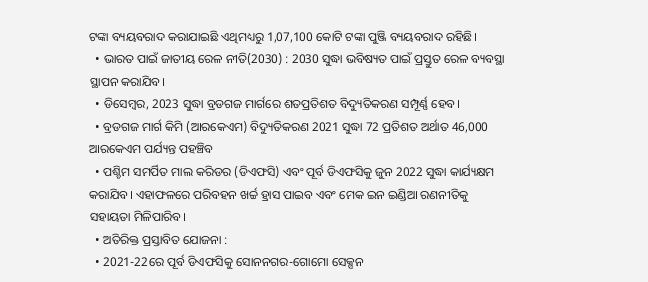ଟଙ୍କା ବ୍ୟୟବରାଦ କରାଯାଇଛି ଏଥିମଧ୍ୟରୁ 1,07,100 କୋଟି ଟଙ୍କା ପୁଞ୍ଜି ବ୍ୟୟବରାଦ ରହିଛି।
  • ଭାରତ ପାଇଁ ଜାତୀୟ ରେଳ ନୀତି(2030) : 2030 ସୁଦ୍ଧା ଭବିଷ୍ୟତ ପାଇଁ ପ୍ରସ୍ତୁତ ରେଳ ବ୍ୟବସ୍ଥା ସ୍ଥାପନ କରାଯିବ।
  • ଡିସେମ୍ବର, 2023 ସୁଦ୍ଧା ବ୍ରଡଗଜ ମାର୍ଗରେ ଶତପ୍ରତିଶତ ବିଦ୍ୟୁତିକରଣ ସମ୍ପୂର୍ଣ୍ଣ ହେବ।
  • ବ୍ରଡଗଜ ମାର୍ଗ କିମି (ଆରକେଏମ) ବିଦ୍ୟୁତିକରଣ 2021 ସୁଦ୍ଧା 72 ପ୍ରତିଶତ ଅର୍ଥାତ 46,000 ଆରକେଏମ ପର୍ଯ୍ୟନ୍ତ ପହଞ୍ଚିବ
  • ପଶ୍ଚିମ ସମର୍ପିତ ମାଲ କରିଡର (ଡିଏଫସି) ଏବଂ ପୂର୍ବ ଡିଏଫସିକୁ ଜୁନ 2022 ସୁଦ୍ଧା କାର୍ଯ୍ୟକ୍ଷମ କରାଯିବ। ଏହାଫଳରେ ପରିବହନ ଖର୍ଚ୍ଚ ହ୍ରାସ ପାଇବ ଏବଂ ମେକ ଇନ ଇଣ୍ଡିଆ ରଣନୀତିକୁ ସହାୟତା ମିଳିପାରିବ।
  • ଅତିରିକ୍ତ ପ୍ରସ୍ତାବିତ ଯୋଜନା :
  • 2021-22ରେ ପୂର୍ବ ଡିଏଫସିକୁ ସୋନନଗର-ଗୋମୋ ସେକ୍ସନ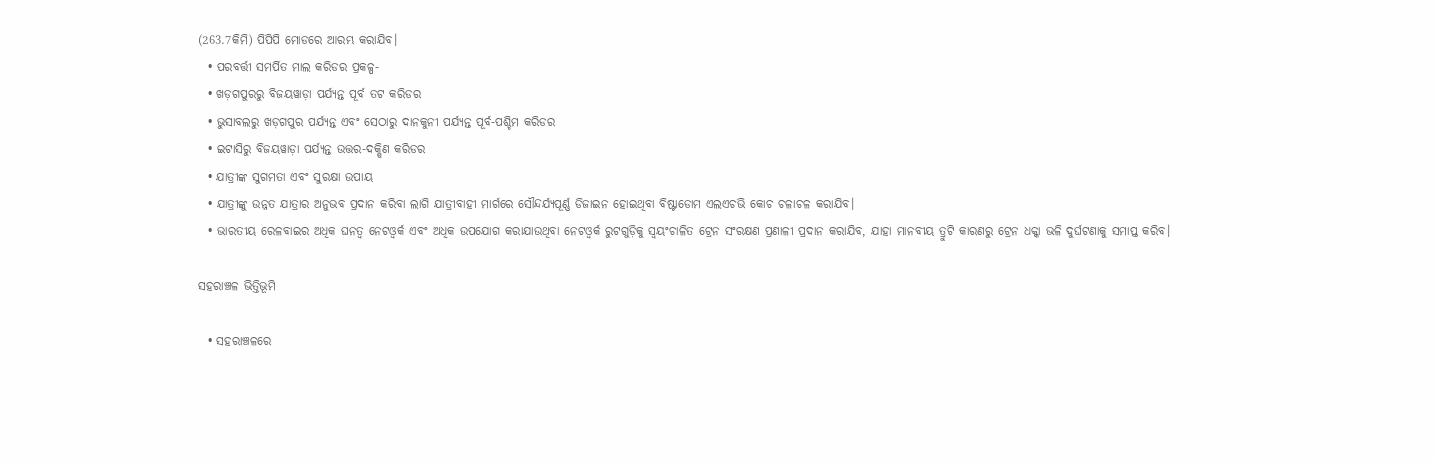(263.7କିମି) ପିପିପି ମୋଡରେ ଆରମ୍ଭ କରାଯିବ।
  • ପରବର୍ତ୍ତୀ ସମର୍ପିତ ମାଲ କରିଡର ପ୍ରକଳ୍ପ-
  • ଖଡ଼ଗପୁରରୁ ବିଜୟୱାଡ଼ା ପର୍ଯ୍ୟନ୍ତ ପୂର୍ବ ତଟ କରିଡର
  • ଭୁସାବଲରୁ ଖଡ଼ଗପୁର ପର୍ଯ୍ୟନ୍ତ ଏବଂ ସେଠାରୁ ଦାନକୁନୀ ପର୍ଯ୍ୟନ୍ତ ପୂର୍ବ-ପଶ୍ଚିମ କରିଡର
  • ଇଟାସିରୁ ବିଜୟୱାଡ଼ା ପର୍ଯ୍ୟନ୍ତ ଉତ୍ତର-ଦକ୍ଷିଣ କରିଡର
  • ଯାତ୍ରୀଙ୍କ ସୁଗମତା ଏବଂ ସୁରକ୍ଷା ଉପାୟ
  • ଯାତ୍ରୀଙ୍କୁ ଉନ୍ନତ ଯାତ୍ରାର ଅନୁଭବ ପ୍ରଦାନ କରିବା ଲାଗି ଯାତ୍ରୀବାହୀ ମାର୍ଗରେ ସୌନ୍ଦର୍ଯ୍ୟପୂର୍ଣ୍ଣ ଡିଜାଇନ ହୋଇଥିବା ବିଷ୍ଟାଡୋମ ଏଲଏଚଭି କୋଚ ଚଳାଚଳ କରାଯିବ।
  • ଭାରତୀୟ ରେଳବାଇର ଅଧିକ ଘନତ୍ୱ ନେଟଓ୍ବର୍କ ଏବଂ ଅଧିକ ଉପଯୋଗ କରାଯାଉଥିବା ନେଟଓ୍ବର୍କ ରୁଟଗୁଡ଼ିକୁ ସ୍ବୟଂଚାଳିତ ଟ୍ରେନ ସଂରକ୍ଷଣ ପ୍ରଣାଳୀ ପ୍ରଦାନ କରାଯିବ, ଯାହା ମାନବୀୟ ତ୍ରୁଟି କାରଣରୁ ଟ୍ରେନ ଧକ୍କା ଭଳି ଦୁର୍ଘଟଣାକୁ ସମାପ୍ତ କରିବ।

ସହରାଞ୍ଚଳ ଭିତ୍ତିଭୂମି

  • ସହରାଞ୍ଚଳରେ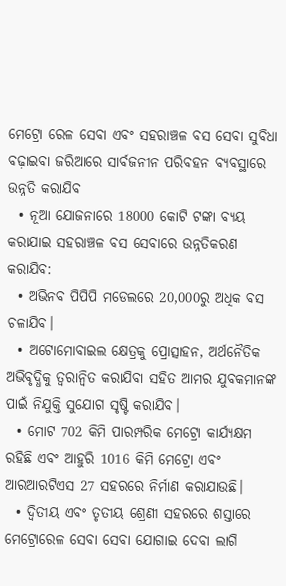ମେଟ୍ରୋ ରେଳ ସେବା ଏବଂ ସହରାଞ୍ଚଳ ବସ ସେବା ସୁବିଧା ବଢ଼ାଇବା ଜରିଆରେ ସାର୍ବଜନୀନ ପରିବହନ ବ୍ୟବସ୍ଥାରେ ଉନ୍ନତି କରାଯିବ
  • ନୂଆ ଯୋଜନାରେ 18000 କୋଟି ଟଙ୍କା ବ୍ୟୟ କରାଯାଇ ସହରାଞ୍ଚଳ ବସ ସେବାରେ ଉନ୍ନତିକରଣ କରାଯିବ:
  • ଅଭିନବ ପିପିପି ମଡେଲରେ 20,000ରୁ ଅଧିକ ବସ ଚଳାଯିବ।
  • ଅଟୋମୋବାଇଲ କ୍ଷେତ୍ରକୁ ପ୍ରୋତ୍ସାହନ, ଅର୍ଥନୈତିକ ଅଭିବୃଦ୍ଧିକୁ ତ୍ୱରାନ୍ବିତ କରାଯିବା ସହିତ ଆମର ଯୁବକମାନଙ୍କ ପାଇଁ ନିଯୁକ୍ତି ସୁଯୋଗ ସୃଷ୍ଟି କରାଯିବ।
  • ମୋଟ 702 କିମି ପାରମ୍ପରିକ ମେଟ୍ରୋ କାର୍ଯ୍ୟକ୍ଷମ ରହିଛି ଏବଂ ଆହୁରି 1016 କିମି ମେଟ୍ରୋ ଏବଂ ଆରଆରଟିଏସ 27 ସହରରେ ନିର୍ମାଣ କରାଯାଉଛି।
  • ଦ୍ବିତୀୟ ଏବଂ ତୃତୀୟ ଶ୍ରେଣୀ ସହରରେ ଶସ୍ତାରେ ମେଟ୍ରୋରେଳ ସେବା ସେବା ଯୋଗାଇ ଦେବା ଲାଗି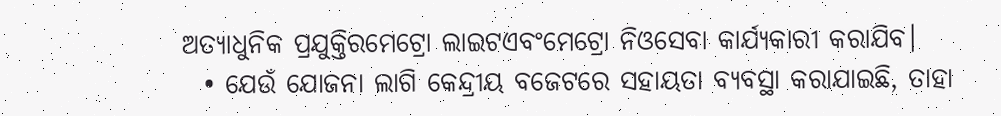ଅତ୍ୟାଧୁନିକ ପ୍ରଯୁକ୍ତିରମେଟ୍ରୋ ଲାଇଟଏବଂମେଟ୍ରୋ ନିଓସେବା କାର୍ଯ୍ୟକାରୀ କରାଯିବ।
  • ଯେଉଁ ଯୋଜନା ଲାଗି କେନ୍ଦ୍ରୀୟ ବଜେଟରେ ସହାୟତା ବ୍ୟବସ୍ଥା କରାଯାଇଛି, ତାହା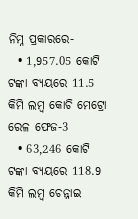ନିମ୍ନ ପ୍ରକାରରେ-
  • 1,957.05 କୋଟି ଟଙ୍କା ବ୍ୟୟରେ 11.5 କିମି ଲମ୍ବ କୋଚି ମେଟ୍ରୋ ରେଳ ଫେଜ-3
  • 63,246 କୋଟି ଟଙ୍କା ବ୍ୟୟରେ 118.9 କିମି ଲମ୍ବ ଚେନ୍ନାଇ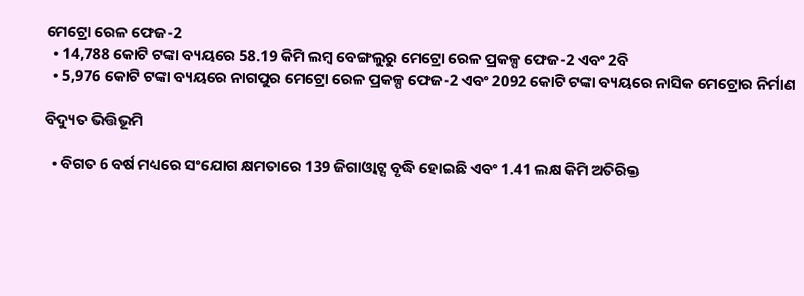ମେଟ୍ରୋ ରେଳ ଫେଜ-2
  • 14,788 କୋଟି ଟଙ୍କା ବ୍ୟୟରେ 58.19 କିମି ଲମ୍ବ ବେଙ୍ଗଲୁରୁ ମେଟ୍ରୋ ରେଳ ପ୍ରକଳ୍ପ ଫେଜ-2 ଏବଂ 2ବି
  • 5,976 କୋଟି ଟଙ୍କା ବ୍ୟୟରେ ନାଗପୁର ମେଟ୍ରୋ ରେଳ ପ୍ରକଳ୍ପ ଫେଜ-2 ଏବଂ 2092 କୋଟି ଟଙ୍କା ବ୍ୟୟରେ ନାସିକ ମେଟ୍ରୋର ନିର୍ମାଣ

ବିଦ୍ୟୁତ ଭିତ୍ତିଭୂମି

  • ବିଗତ 6 ବର୍ଷ ମଧ୍ୟରେ ସଂଯୋଗ କ୍ଷମତାରେ 139 ଜିଗାଓ୍ବାଟ୍ସ ବୃଦ୍ଧି ହୋଇଛି ଏବଂ 1.41 ଲକ୍ଷ କିମି ଅତିରିକ୍ତ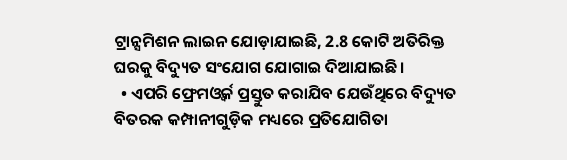ଟ୍ରାନ୍ସମିଶନ ଲାଇନ ଯୋଡ଼ାଯାଇଛି, 2.8 କୋଟି ଅତିରିକ୍ତ ଘରକୁ ବିଦ୍ୟୁତ ସଂଯୋଗ ଯୋଗାଇ ଦିଆଯାଇଛି।
  • ଏପରି ଫ୍ରେମଓ୍ବର୍କ ପ୍ରସ୍ତୁତ କରାଯିବ ଯେଉଁଥିରେ ବିଦ୍ୟୁତ ବିତରକ କମ୍ପାନୀଗୁଡ଼ିକ ମଧ୍ୟରେ ପ୍ରତିଯୋଗିତା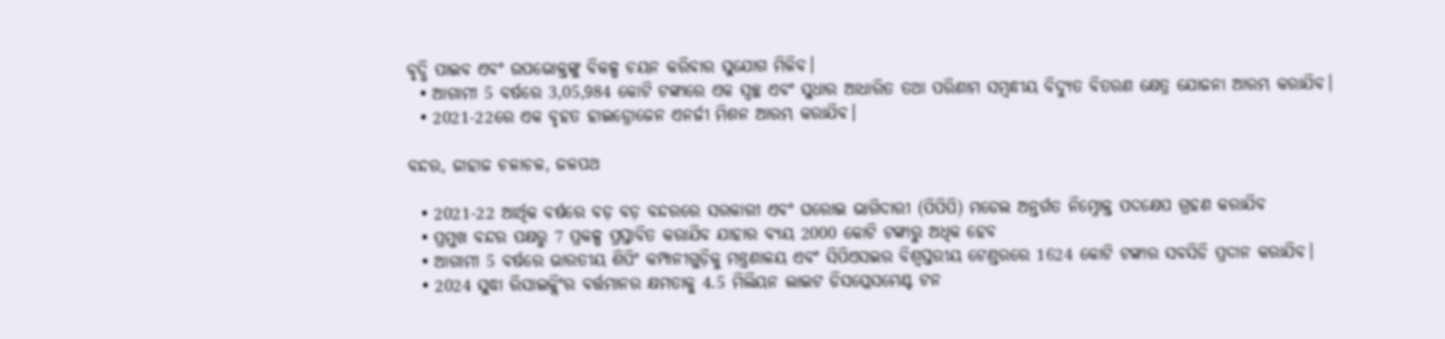ବୃଦ୍ଧି ପାଇବ ଏବଂ ଉପଭୋକ୍ତଙ୍କୁ ବିକଳ୍ପ ଚୟନ କରିବାର ସୁଯୋଗ ମିଳିବ।
  • ଆଗାମୀ 5 ବର୍ଷରେ 3,05,984 କୋଟି ଟଙ୍କାରେ ଏକ ସ୍ବଚ୍ଛ ଏବଂ ସୁଧାର ଆଧାରିତ ତଥା ପରିଣାମ ସମ୍ବନ୍ଧୀୟ ବିଦ୍ୟୁତ ବିତରଣ କ୍ଷେତ୍ର ଯୋଜନା ଆରମ୍ଭ କରାଯିବ।
  • 2021-22ରେ ଏକ ବୃହତ ହାଇଡ୍ରୋଜେନ ଏନର୍ଜୀ ମିଶନ ଆରମ୍ଭ କରାଯିବ।

ବନ୍ଦର, ଜାହାଜ ଚଳାଚଳ, ଜଳପଥ

  • 2021-22 ଆର୍ଥିକ ବର୍ଷରେ ବଡ଼ ବଡ଼ ବନ୍ଦରରେ ସରକାରୀ ଏବଂ ଘରୋଇ ଭାଗିଦାରୀ (ପିପିପି) ମଡେଲ ଅନ୍ତର୍ଗତ ନିମ୍ନୋକ୍ତ ପଦକ୍ଷେପ ଗ୍ରହଣ କରାଯିବ
  • ପ୍ରମୁଖ ବନ୍ଦର ପକ୍ଷରୁ 7 ପ୍ରକଳ୍ପ ପ୍ରସ୍ତାବିତ କରାଯିବ ଯାହାର ବ୍ୟୟ 2000 କୋଟି ଟଙ୍କାରୁ ଅଧିକ ହେବ
  • ଆଗାମୀ 5 ବର୍ଷରେ ଭାରତୀୟ ଶିପିଂ କମ୍ପାନୀଗୁଡ଼ିକୁ ମନ୍ତ୍ରଣାଳୟ ଏବଂ ସିପିଏସଇର ବିଶ୍ୱସ୍ତରୀୟ ଟେଣ୍ଡରରେ 1624 କୋଟି ଟଙ୍କାର ସବସିଡି ପ୍ରଦାନ କରାଯିବ।
  • 2024 ସୁଦ୍ଧା ରିସାଇକ୍ଲିଂର ବର୍ତ୍ତମାନର କ୍ଷମତାକୁ 4.5 ମିଲିୟନ ଲାଇଟ ଡିସପ୍ଲେସମେଣ୍ଟ ଟନ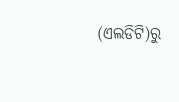(ଏଲଡିଟି)ରୁ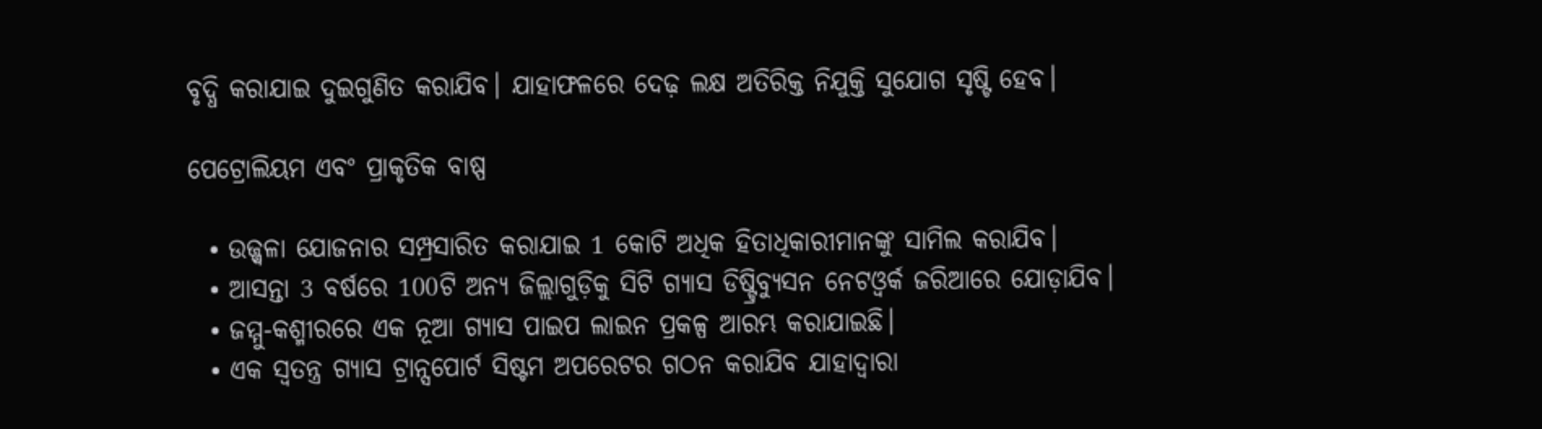ବୃଦ୍ଧି କରାଯାଇ ଦୁଇଗୁଣିତ କରାଯିବ। ଯାହାଫଳରେ ଦେଢ଼ ଲକ୍ଷ ଅତିରିକ୍ତ ନିଯୁକ୍ତି ସୁଯୋଗ ସୃଷ୍ଟି ହେବ।

ପେଟ୍ରୋଲିୟମ ଏବଂ ପ୍ରାକୃତିକ ବାଷ୍ପ

  • ଉଜ୍ଜ୍ବଳା ଯୋଜନାର ସମ୍ପ୍ରସାରିତ କରାଯାଇ 1 କୋଟି ଅଧିକ ହିତାଧିକାରୀମାନଙ୍କୁ ସାମିଲ କରାଯିବ।
  • ଆସନ୍ତା 3 ବର୍ଷରେ 100ଟି ଅନ୍ୟ ଜିଲ୍ଲାଗୁଡ଼ିକୁ ସିଟି ଗ୍ୟାସ ଡିଷ୍ଟ୍ରିବ୍ୟୁସନ ନେଟଓ୍ବର୍କ ଜରିଆରେ ଯୋଡ଼ାଯିବ।
  • ଜମ୍ମୁ-କଶ୍ମୀରରେ ଏକ ନୂଆ ଗ୍ୟାସ ପାଇପ ଲାଇନ ପ୍ରକଳ୍ପ ଆରମ୍ଭ କରାଯାଇଛି।
  • ଏକ ସ୍ବତନ୍ତ୍ର ଗ୍ୟାସ ଟ୍ରାନ୍ସପୋର୍ଟ ସିଷ୍ଟମ ଅପରେଟର ଗଠନ କରାଯିବ ଯାହାଦ୍ବାରା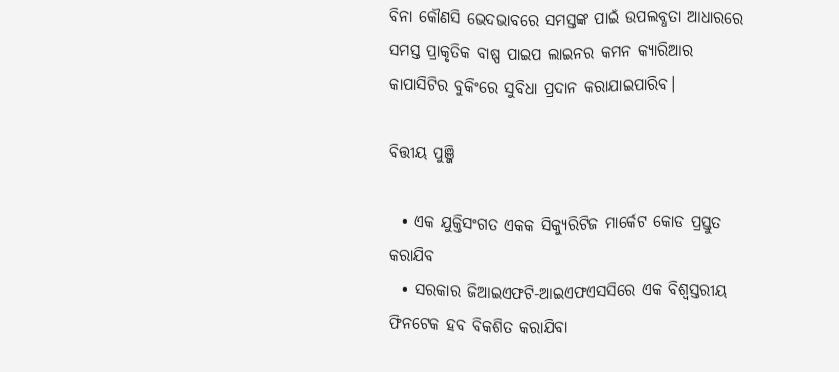ବିନା କୌଣସି ଭେଦଭାବରେ ସମସ୍ତଙ୍କ ପାଇଁ ଉପଲବ୍ଧତା ଆଧାରରେ ସମସ୍ତ ପ୍ରାକୃତିକ ବାଷ୍ପ ପାଇପ ଲାଇନର କମନ କ୍ୟାରିଆର କାପାସିଟିର ବୁକିଂରେ ସୁବିଧା ପ୍ରଦାନ କରାଯାଇପାରିବ।

ବିତ୍ତୀୟ ପୁଞ୍ଜି

  • ଏକ ଯୁକ୍ତିସଂଗତ ଏକକ ସିକ୍ୟୁରିଟିଜ ମାର୍କେଟ କୋଡ ପ୍ରସ୍ତୁତ କରାଯିବ
  • ସରକାର ଜିଆଇଏଫଟି-ଆଇଏଫଏସସିରେ ଏକ ବିଶ୍ୱସ୍ତରୀୟ ଫିନଟେକ ହବ ବିକଶିତ କରାଯିବା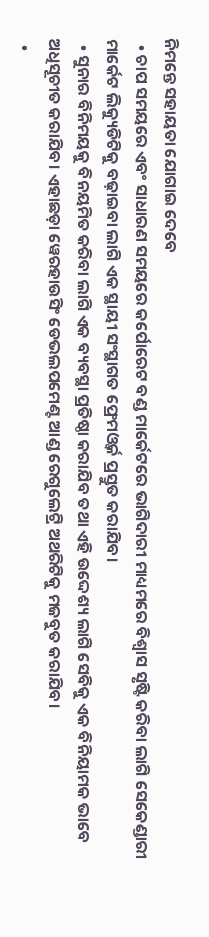ନିମନ୍ତେ ସହାୟତା ଯୋଗାଇ ଦେବେ
  • ଚାପ ସମୟରେ ଏବଂ ସାଧାରଣ ସମୟରେ କର୍ପୋରେଟ ବଣ୍ଡ ମାର୍କେଟରେ ଭାଗିଦାରୀ ମାଧ୍ୟମରେ ବିଶ୍ୱାସ ସୃଷ୍ଟି କରିବା ଲାଗି ସେକେଣ୍ଡାରୀ ମାର୍କେଟ ଲିକ୍ୟୁଡିଟିକୁ ବଢ଼ାଇବା ଲାଗି ଏକ ସ୍ଥାୟୀ ସଂସ୍ଥାଗତ ଫ୍ରେମଓ୍ବର୍କ ପ୍ରସ୍ତୁତ କରାଯିବ।
  • ସୁନାର ବିନିମୟକୁ ବିନୟମିତ କରିବା ଲାଗି ଏକ ବ୍ୟବସ୍ଥା ପ୍ରତିଷ୍ଠା କରାଯିବ ତଥା ଏହି ଉଦ୍ଦେଶ୍ୟ ଲାଗି ସେବିକୁ ଏକ ବିନିୟାମକ ଭାବେ ଅଧିସୂଚୀତ କରାଯିବ। ଏହାଛଡ଼ା ୱେରହାଉସିଂ ଡେଭଲପମେଣ୍ଟ ଆଣ୍ଡ ରେଗୁଲେଟ୍ରି ଅଥରିଟିକୁ ମଜବୁତ କରାଯିବ।
  •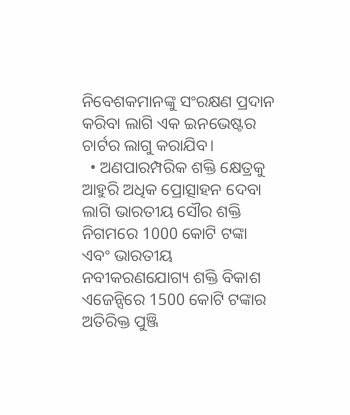ନିବେଶକମାନଙ୍କୁ ସଂରକ୍ଷଣ ପ୍ରଦାନ କରିବା ଲାଗି ଏକ ଇନଭେଷ୍ଟର ଚାର୍ଟର ଲାଗୁ କରାଯିବ।
  • ଅଣପାରମ୍ପରିକ ଶକ୍ତି କ୍ଷେତ୍ରକୁ ଆହୁରି ଅଧିକ ପ୍ରୋତ୍ସାହନ ଦେବା ଲାଗି ଭାରତୀୟ ସୌର ଶକ୍ତି ନିଗମରେ 1000 କୋଟି ଟଙ୍କା ଏବଂ ଭାରତୀୟ ନବୀକରଣଯୋଗ୍ୟ ଶକ୍ତି ବିକାଶ ଏଜେନ୍ସିରେ 1500 କୋଟି ଟଙ୍କାର ଅତିରିକ୍ତ ପୁଞ୍ଜି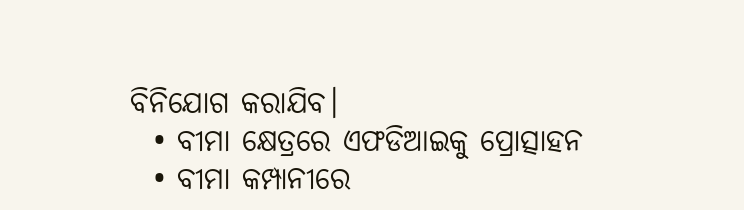ବିନିଯୋଗ କରାଯିବ।
  • ବୀମା କ୍ଷେତ୍ରରେ ଏଫଡିଆଇକୁ ପ୍ରୋତ୍ସାହନ
  • ବୀମା କମ୍ପାନୀରେ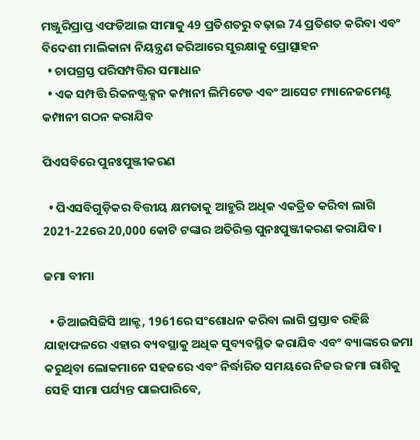ମଞ୍ଜୁରିପ୍ରାପ୍ତ ଏଫଡିଆଇ ସୀମାକୁ 49 ପ୍ରତିଶତରୁ ବଢ଼ାଇ 74 ପ୍ରତିଶତ କରିବା ଏବଂ ବିଦେଶୀ ମାଲିକାନା ନିୟନ୍ତ୍ରଣ ଜରିଆରେ ସୁରକ୍ଷାକୁ ପ୍ରୋତ୍ସାହନ
  • ଚାପଗ୍ରସ୍ତ ପରିସମ୍ପତ୍ତିର ସମାଧାନ
  • ଏକ ସମ୍ପତ୍ତି ରିକନଷ୍ଟ୍ରକ୍ସନ କମ୍ପାନୀ ଲିମିଟେଡ ଏବଂ ଆସେଟ ମ୍ୟାନେଜମେଣ୍ଟ କମ୍ପାନୀ ଗଠନ କରାଯିବ

ପିଏସବିରେ ପୁନଃପୁଞ୍ଜୀକରଣ

  • ପିଏସବିଗୁଡ଼ିକର ବିତ୍ତୀୟ କ୍ଷମତାକୁ ଆହୁରି ଅଧିକ ଏକତ୍ରିତ କରିବା ଲାଗି 2021-22ରେ 20,000 କୋଟି ଟଙ୍କାର ଅତିରିକ୍ତ ପୁନଃପୁଞ୍ଜୀକରଣ କରାଯିବ।

ଜମା ବୀମା

  • ଡିଆଇସିଜିସି ଆକ୍ଟ, 1961ରେ ସଂଶୋଧନ କରିବା ଲାଗି ପ୍ରସ୍ତାବ ରହିଛି ଯାହାଫଳରେ ଏହାର ବ୍ୟବସ୍ଥାକୁ ଅଧିକ ସୁବ୍ୟବସ୍ଥିତ କରାଯିବ ଏବଂ ବ୍ୟାଙ୍କରେ ଜମା କରୁଥିବା ଲୋକମାନେ ସହଜରେ ଏବଂ ନିର୍ଦ୍ଧାରିତ ସମୟରେ ନିଜର ଜମା ରାଶିକୁ ସେହି ସୀମା ପର୍ଯ୍ୟନ୍ତ ପାଇପାରିବେ,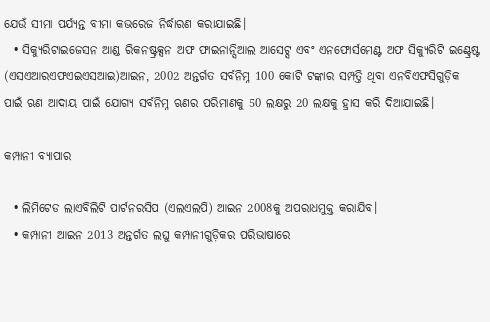ଯେଉଁ ସୀମା ପର୍ଯ୍ୟନ୍ତ ବୀମା କଭରେଜ ନିର୍ଦ୍ଧାରଣ କରାଯାଇଛି।
  • ସିକ୍ୟୁରିଟାଇଜେସନ ଆଣ୍ଡ ରିକନଷ୍ଟ୍ରକ୍ସନ ଅଫ ଫାଇନାନ୍ସିଆଲ ଆସେଟ୍ସ ଏବଂ ଏନଫୋର୍ସମେଣ୍ଟ ଅଫ ସିକ୍ୟୁରିଟି ଇଣ୍ଟ୍ରେଷ୍ଟ (ଏସଏଆରଏଫଏଇଏସଆଇ)ଆଇନ, 2002 ଅନ୍ତର୍ଗତ ସର୍ବନିମ୍ନ 100 କୋଟି ଟଙ୍କାର ସମ୍ପତ୍ତି ଥିବା ଏନବିଏଫସିଗୁଡ଼ିକ ପାଇଁ ଋଣ ଆଦାୟ ପାଇଁ ଯୋଗ୍ୟ ସର୍ବନିମ୍ନ ଋଣର ପରିମାଣକୁ 50 ଲକ୍ଷରୁ 20 ଲକ୍ଷକୁ ହ୍ରାସ କରି ଦିଆଯାଇଛି।

କମ୍ପାନୀ ବ୍ୟାପାର

  • ଲିମିଟେଡ ଲାଏବିଲିଟି ପାର୍ଟନରସିପ (ଏଲଏଲପି) ଆଇନ 2008କୁ ଅପରାଧମୁକ୍ତ କରାଯିବ।
  • କମ୍ପାନୀ ଆଇନ 2013 ଅନ୍ତର୍ଗତ ଲଘୁ କମ୍ପାନୀଗୁଡ଼ିକର ପରିଭାଷାରେ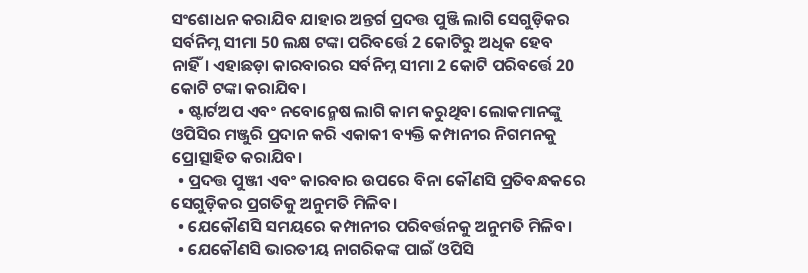ସଂଶୋଧନ କରାଯିବ ଯାହାର ଅନ୍ତର୍ଗ ପ୍ରଦତ୍ତ ପୁଞ୍ଜି ଲାଗି ସେଗୁଡ଼ିକର ସର୍ବନିମ୍ନ ସୀମା 50 ଲକ୍ଷ ଟଙ୍କା ପରିବର୍ତ୍ତେ 2 କୋଟିରୁ ଅଧିକ ହେବ ନାହିଁ। ଏହାଛଡ଼ା କାରବାରର ସର୍ବନିମ୍ନ ସୀମା 2 କୋଟି ପରିବର୍ତ୍ତେ 20 କୋଟି ଟଙ୍କା କରାଯିବ।
  • ଷ୍ଟାର୍ଟଅପ ଏବଂ ନବୋନ୍ମେଷ ଲାଗି କାମ କରୁଥିବା ଲୋକମାନଙ୍କୁ ଓପିସିର ମଞ୍ଜୁରି ପ୍ରଦାନ କରି ଏକାକୀ ବ୍ୟକ୍ତି କମ୍ପାନୀର ନିଗମନକୁ ପ୍ରୋତ୍ସାହିତ କରାଯିବ।
  • ପ୍ରଦତ୍ତ ପୁଞ୍ଜୀ ଏବଂ କାରବାର ଉପରେ ବିନା କୌଣସି ପ୍ରତିବନ୍ଧକରେ ସେଗୁଡ଼ିକର ପ୍ରଗତିକୁ ଅନୁମତି ମିଳିବ।
  • ଯେକୌଣସି ସମୟରେ କମ୍ପାନୀର ପରିବର୍ତ୍ତନକୁ ଅନୁମତି ମିଳିବ।
  • ଯେକୌଣସି ଭାରତୀୟ ନାଗରିକଙ୍କ ପାଇଁ ଓପିସି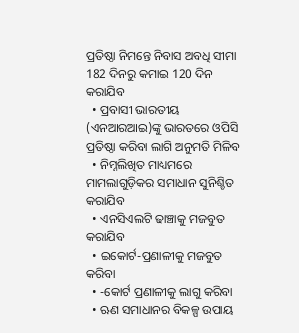ପ୍ରତିଷ୍ଠା ନିମନ୍ତେ ନିବାସ ଅବଧି ସୀମା 182 ଦିନରୁ କମାଇ 120 ଦିନ କରାଯିବ
  • ପ୍ରବାସୀ ଭାରତୀୟ (ଏନଆରଆଇ)ଙ୍କୁ ଭାରତରେ ଓପିସି ପ୍ରତିଷ୍ଠା କରିବା ଲାଗି ଅନୁମତି ମିଳିବ
  • ନିମ୍ନଲିଖିତ ମାଧ୍ୟମରେ ମାମଲାଗୁଡ଼ିକର ସମାଧାନ ସୁନିଶ୍ଚିତ କରାଯିବ
  • ଏନସିଏଲଟି ଢାଞ୍ଚାକୁ ମଜବୁତ କରାଯିବ
  • ଇକୋର୍ଟ-ପ୍ରଣାଳୀକୁ ମଜବୁତ କରିବା
  • -କୋର୍ଟ ପ୍ରଣାଳୀକୁ ଲାଗୁ କରିବା
  • ଋଣ ସମାଧାନର ବିକଳ୍ପ ଉପାୟ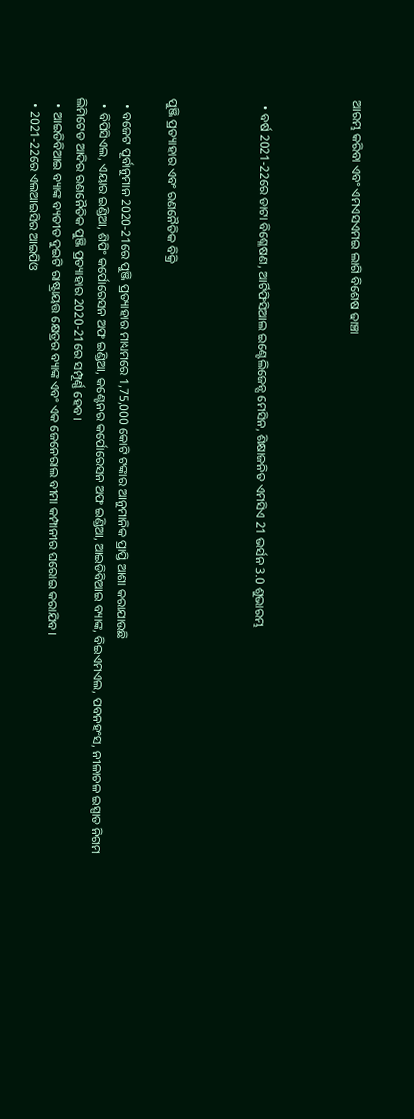ଆରମ୍ଭ କରିବା ଏବଂ ଏମଏସଏମଇ ଲାଗି ବିଶେଷ ଢାଞ୍ଚା



  • ବର୍ଷ 2021-22ରେ ଡାଟା ବିଶ୍ଳେଷଣ, ଆର୍ଟିଫିସିଆଲ ଇଣ୍ଟେଲିଜେନ୍ସ ମେସିନ, ଶିକ୍ଷାଜନିତ ଏମସିଏ 21 ଭର୍ସନ 3.0 ଶୁଭାରମ୍ଭ



ପୁଞ୍ଜି ପ୍ରତ୍ୟାହାର ଏବଂ ରଣନୈତିକ ବିକ୍ରି

  • ବଜେଟ ପୂର୍ବାନୁମାନ 2020-21ରେ ପୁଞ୍ଜି ପ୍ରତ୍ୟାହାର ମାଧ୍ୟମରେ 1,75,000 କୋଟି ଟଙ୍କାର ଆନୁମାନିକ ପ୍ରାପ୍ତି ଆଶା କରାଯାଉଛି
  • ବିପିସିଏଲ, ଏୟାର ଇଣ୍ଡିଆ, ଶିପିଂ କର୍ପୋରେସନ ଅଫ ଇଣ୍ଡିଆ, କଣ୍ଟେନର କର୍ପୋରେସନ ଅଫ ଇଣ୍ଡିଆ, ଆଇଡିବିଆଇ ବ୍ୟାଙ୍କ, ବିଇଏମଏଲ, ପବନହଂସ, ନୀଳାଚଳ ଇସ୍ପାତ ନିଗମ ଲିମିଟେଡ ଆଦିର ରଣନୈତିକ ପୁଞ୍ଜି ପ୍ରତ୍ୟାହାର 2020-21ରେ ସମ୍ପୂର୍ଣ୍ଣ ହେବ।
  • ଆଇଡିବିଆଇ ବ୍ୟାଙ୍କ ବ୍ୟତୀତ ଦୁଇଟି ରାଷ୍ଟ୍ରାୟତ୍ତ କ୍ଷେତ୍ରର ବ୍ୟାଙ୍କ ଏବଂ ଏକ ଜେନେରାଲ ବୀମା କମ୍ପାନୀର ଘରୋଇ କରାଯିବ।
  • 2021-22ରେ ଏଲଆଇସିର ଆଇପିଓ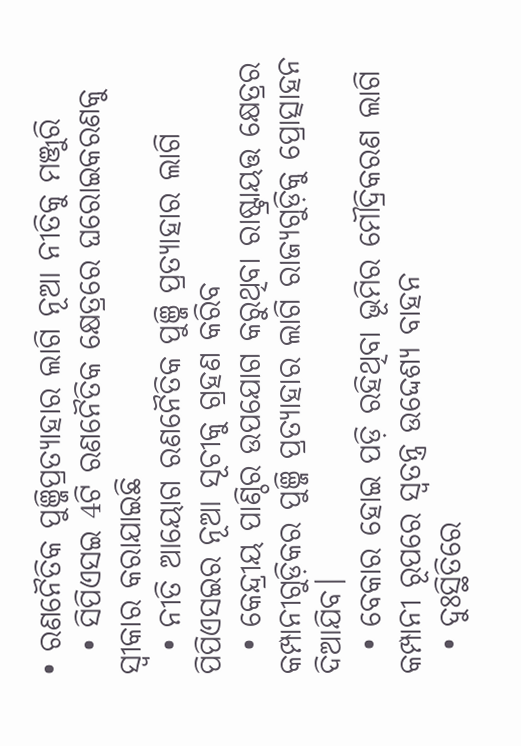• ରଣନୈତିକ ପୁଞ୍ଜିପ୍ରତ୍ୟାହାର ଲାଗି ନୂଆ ନୀତିକୁ ମଞ୍ଜୁରି
  • ସିପିଏସଇ 4ଟି ରଣନୈତିକ କ୍ଷେତ୍ରରେ ଘରୋଇକରଣକୁ ସ୍ବୀକାର କରାଯାଇଛି
  • ନୀତି ଆୟୋଗ ରଣନୈତିକ ପୁଞ୍ଜି ପ୍ରତ୍ୟାହାର ଲାଗି ପିପିଏସଇର ନୂଆ ସୂଚୀକୁ ଗ୍ରହଣ କରିବ
  • କେନ୍ଦ୍ରୀୟ ପାଣ୍ଠିର ଉପଯୋଗ କରୁଥିବା ରାଷ୍ଟ୍ରାୟତ୍ତ କ୍ଷେତ୍ରର କମ୍ପାନୀଗୁଡ଼ିକର ପୁଞ୍ଜି ପ୍ରତ୍ୟାହାର ଲାଗି ରାଜ୍ୟଗୁଡ଼ିକୁ ପ୍ରୋତ୍ସାହନ ଦିଆଯିବ।
  • ବେକାର ହୋଇ ପଡ଼ି ରହିଥିବା ଭୂମିର ମୌଦ୍ରିକରଣ ଲାଗି କମ୍ପାନୀ ରୂପରେ ସ୍ବତନ୍ତ୍ର ଉଦ୍ଦେଶ୍ୟ ବାହନ
  • ଦୁଃସ୍ଥିତିରେ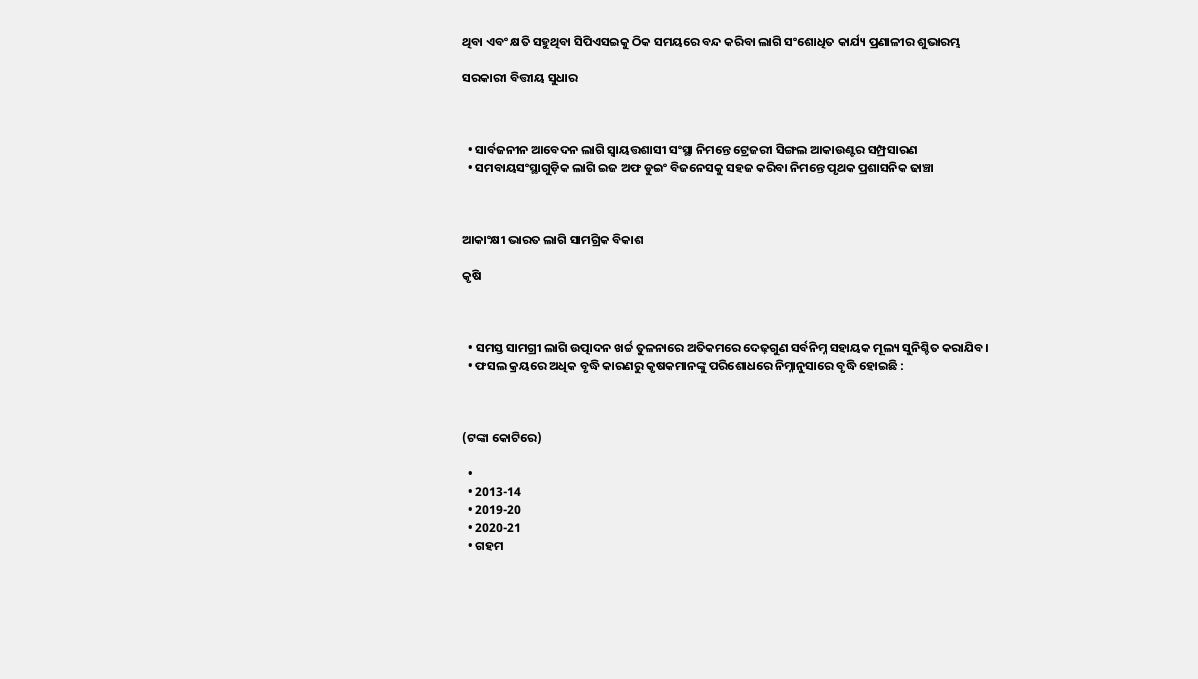ଥିବା ଏବଂ କ୍ଷତି ସହୁଥିବା ସିପିଏସଇକୁ ଠିକ ସମୟରେ ବନ୍ଦ କରିବା ଲାଗି ସଂଶୋଧିତ କାର୍ଯ୍ୟ ପ୍ରଣାଳୀର ଶୁଭାରମ୍ଭ

ସରକାରୀ ବିତ୍ତୀୟ ସୁଧାର



  • ସାର୍ବଜନୀନ ଆବେଦନ ଲାଗି ସ୍ବାୟତ୍ତଶାସୀ ସଂସ୍ଥା ନିମନ୍ତେ ଟ୍ରେଜରୀ ସିଙ୍ଗଲ ଆକାଉଣ୍ଟର ସମ୍ପ୍ରସାରଣ
  • ସମବାୟସଂସ୍ଥାଗୁଡ଼ିକ ଲାଗି ଇଜ ଅଫ ଡୁଇଂ ବିଜନେସକୁ ସହଜ କରିବା ନିମନ୍ତେ ପୃଥକ ପ୍ରଶାସନିକ ଢାଞ୍ଚା



ଆକାଂକ୍ଷୀ ଭାରତ ଲାଗି ସାମଗ୍ରିକ ବିକାଶ

କୃଷି



  • ସମସ୍ତ ସାମଗ୍ରୀ ଲାଗି ଉତ୍ପାଦନ ଖର୍ଚ୍ଚ ତୁଳନାରେ ଅତିକମରେ ଦେଢ଼ଗୁଣ ସର୍ବନିମ୍ନ ସହାୟକ ମୂଲ୍ୟ ସୁନିଶ୍ଚିତ କରାଯିବ।
  • ଫସଲ କ୍ରୟରେ ଅଧିକ ବୃଦ୍ଧି କାରଣରୁ କୃଷକମାନଙ୍କୁ ପରିଶୋଧରେ ନିମ୍ନାନୁସାରେ ବୃଦ୍ଧି ହୋଇଛି :



(ଟଙ୍କା କୋଟିରେ)

  •
  • 2013-14
  • 2019-20
  • 2020-21
  • ଗହମ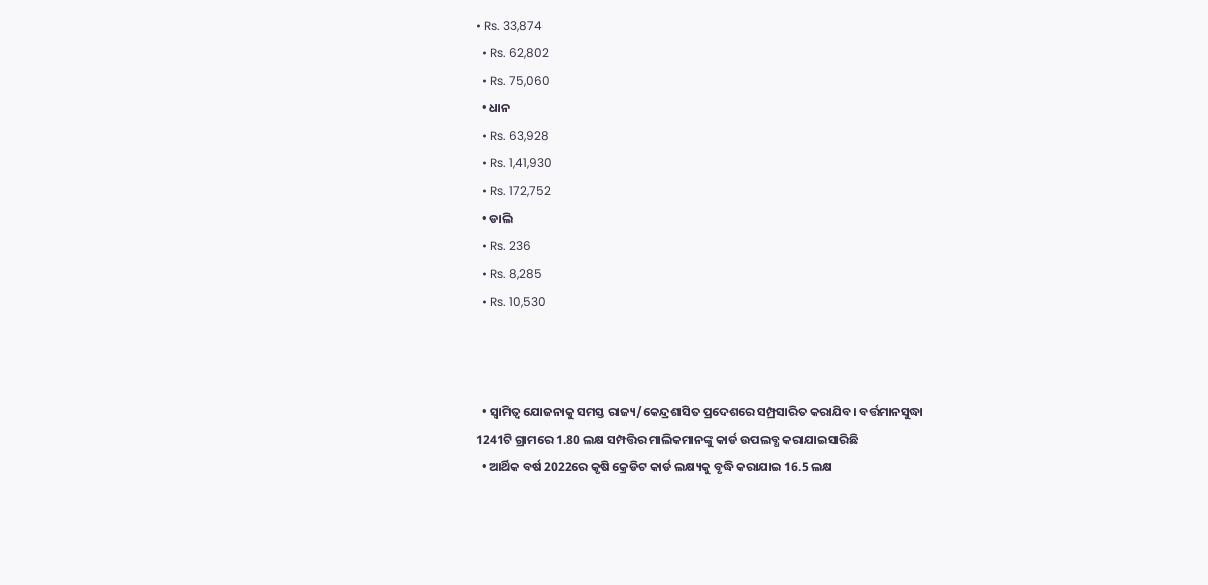• Rs. 33,874
  • Rs. 62,802
  • Rs. 75,060
  • ଧାନ
  • Rs. 63,928
  • Rs. 1,41,930
  • Rs. 172,752
  • ଡାଲି
  • Rs. 236
  • Rs. 8,285
  • Rs. 10,530



  • ସ୍ୱାମିତ୍ୱ ଯୋଜନାକୁ ସମସ୍ତ ରାଜ୍ୟ/କେନ୍ଦ୍ରଶାସିତ ପ୍ରଦେଶରେ ସମ୍ପ୍ରସାରିତ କରାଯିବ। ବର୍ତ୍ତମାନସୁଦ୍ଧା 1241ଟି ଗ୍ରାମରେ 1.80 ଲକ୍ଷ ସମ୍ପତ୍ତିର ମାଲିକମାନଙ୍କୁ କାର୍ଡ ଉପଲବ୍ଧ କରାଯାଇସାରିଛି
  • ଆର୍ଥିକ ବର୍ଷ 2022ରେ କୃଷି କ୍ରେଡିଟ କାର୍ଡ ଲକ୍ଷ୍ୟକୁ ବୃଦ୍ଧି କରାଯାଇ 16.5 ଲକ୍ଷ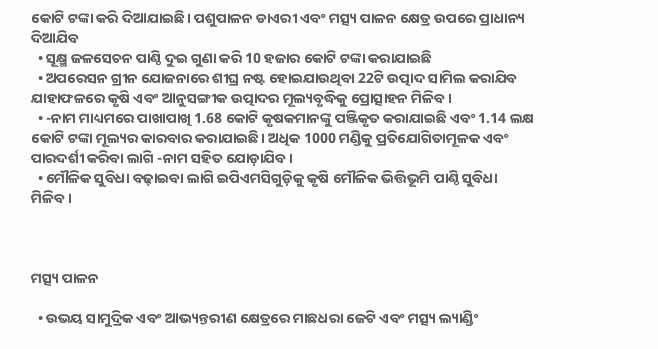କୋଟି ଟଙ୍କା କରି ଦିଆଯାଇଛି। ପଶୁପାଳନ ଡାଏରୀ ଏବଂ ମତ୍ସ୍ୟ ପାଳନ କ୍ଷେତ୍ର ଉପରେ ପ୍ରାଧାନ୍ୟ ଦିଆଯିବ
  • ସୂକ୍ଷ୍ମ ଜଳସେଚନ ପାଣ୍ଠି ଦୁଇ ଗୁଣା କରି 10 ହଜାର କୋଟି ଟଙ୍କା କରାଯାଇଛି
  • ଅପରେସନ ଗ୍ରୀନ ଯୋଜନାରେ ଶୀଘ୍ର ନଷ୍ଟ ହୋଇଯାଉଥିବା 22ଟି ଉତ୍ପାଦ ସାମିଲ କରାଯିବ ଯାହାଫଳରେ କୃଷି ଏବଂ ଆନୁସଙ୍ଗୀକ ଉତ୍ପାଦର ମୂଲ୍ୟବୃଦ୍ଧିକୁ ପ୍ରୋତ୍ସାହନ ମିଳିବ।
  • -ନାମ ମାଧ୍ୟମରେ ପାଖାପାଖି 1.68 କୋଟି କୃଷକମାନଙ୍କୁ ପଞ୍ଜିକୃତ କରାଯାଇଛି ଏବଂ 1.14 ଲକ୍ଷ କୋଟି ଟଙ୍କା ମୂଲ୍ୟର କାରବାର କରାଯାଇଛି। ଅଧିକ 1000 ମଣ୍ଡିକୁ ପ୍ରତିଯୋଗିତାମୂଳକ ଏବଂ ପାରଦର୍ଶୀ କରିବା ଲାଗି -ନାମ ସହିତ ଯୋଡ଼ାଯିବ।
  • ମୌଳିକ ସୁବିଧା ବଢ଼ାଇବା ଲାଗି ଇପିଏମସିଗୁଡ଼ିକୁ କୃଷି ମୌଳିକ ଭିତ୍ତିଭୂମି ପାଣ୍ଠି ସୁବିଧା ମିଳିବ।



ମତ୍ସ୍ୟ ପାଳନ

  • ଉଭୟ ସାମୁଦ୍ରିକ ଏବଂ ଆଭ୍ୟନ୍ତରୀଣ କ୍ଷେତ୍ରରେ ମାଛଧରା ଜେଟି ଏବଂ ମତ୍ସ୍ୟ ଲ୍ୟାଣ୍ଡିଂ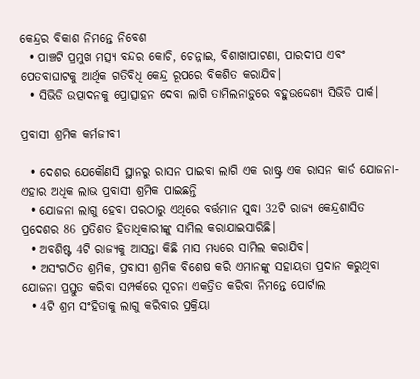କେନ୍ଦ୍ରର ବିକାଶ ନିମନ୍ତେ ନିବେଶ
  • ପାଞ୍ଚଟି ପ୍ରମୁଖ ମତ୍ସ୍ୟ ବନ୍ଦର କୋଚି, ଚେନ୍ନାଇ, ବିଶାଖାପାଟଣା, ପାରଦୀପ ଏବଂ ପେତବାଘାଟକୁ ଆର୍ଥିକ ଗତିବିଧି କେନ୍ଦ୍ର ରୂପରେ ବିକଶିତ କରାଯିବ।
  • ସିଭିଡି ଉତ୍ପାଦନକୁ ପ୍ରୋତ୍ସାହନ ଦେବା ଲାଗି ତାମିଲନାଡ଼ୁରେ ବହୁଉଦ୍ଦେଶ୍ୟ ସିଭିଡି ପାର୍କ।

ପ୍ରବାସୀ ଶ୍ରମିକ କର୍ମଜୀବୀ

  • ଦେଶର ଯେକୌଣସି ସ୍ଥାନରୁ ରାସନ ପାଇବା ଲାଗି ଏକ ରାଷ୍ଟ୍ର ଏକ ରାସନ କାର୍ଡ ଯୋଜନା-ଏହାର ଅଧିକ ଲାଭ ପ୍ରବାସୀ ଶ୍ରମିକ ପାଇଛନ୍ତି
  • ଯୋଜନା ଲାଗୁ ହେବା ପରଠାରୁ ଏଥିରେ ବର୍ତ୍ତମାନ ସୁଦ୍ଧା 32ଟି ରାଜ୍ୟ କେନ୍ଦ୍ରଶାସିତ ପ୍ରଦେଶର 86 ପ୍ରତିଶତ ହିତାଧିକାରୀଙ୍କୁ ସାମିଲ କରାଯାଇସାରିଛି।
  • ଅବଶିଷ୍ଟ 4ଟି ରାଜ୍ୟକୁ ଆସନ୍ତା କିଛି ମାସ ମଧ୍ୟରେ ସାମିଲ କରାଯିବ।
  • ଅସଂଗଠିତ ଶ୍ରମିକ, ପ୍ରବାସୀ ଶ୍ରମିକ ବିଶେଷ କରି ଏମାନଙ୍କୁ ସହାୟତା ପ୍ରଦାନ କରୁଥିବା ଯୋଜନା ପ୍ରସ୍ତୁତ କରିବା ସମ୍ପର୍କରେ ସୂଚନା ଏକତ୍ରିତ କରିବା ନିମନ୍ତେ ପୋର୍ଟାଲ
  • 4ଟି ଶ୍ରମ ସଂହିତାକୁ ଲାଗୁ କରିବାର ପ୍ରକ୍ରିୟା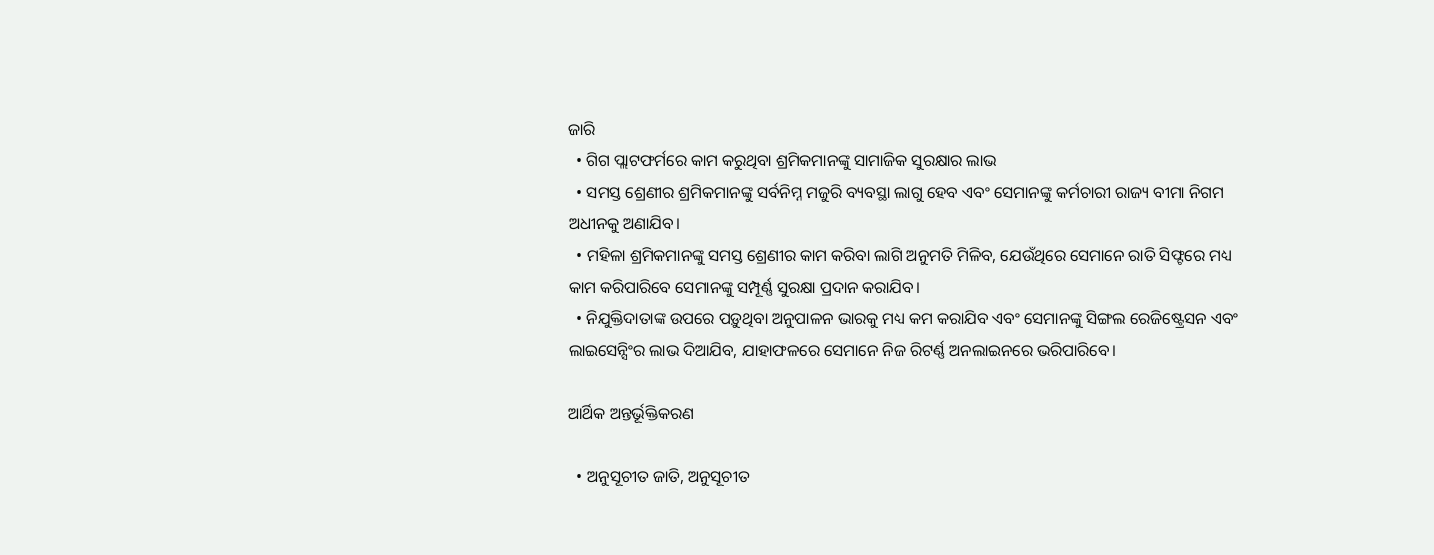ଜାରି
  • ଗିଗ ପ୍ଲାଟଫର୍ମରେ କାମ କରୁଥିବା ଶ୍ରମିକମାନଙ୍କୁ ସାମାଜିକ ସୁରକ୍ଷାର ଲାଭ
  • ସମସ୍ତ ଶ୍ରେଣୀର ଶ୍ରମିକମାନଙ୍କୁ ସର୍ବନିମ୍ନ ମଜୁରି ବ୍ୟବସ୍ଥା ଲାଗୁ ହେବ ଏବଂ ସେମାନଙ୍କୁ କର୍ମଚାରୀ ରାଜ୍ୟ ବୀମା ନିଗମ ଅଧୀନକୁ ଅଣାଯିବ।
  • ମହିଳା ଶ୍ରମିକମାନଙ୍କୁ ସମସ୍ତ ଶ୍ରେଣୀର କାମ କରିବା ଲାଗି ଅନୁମତି ମିଳିବ, ଯେଉଁଥିରେ ସେମାନେ ରାତି ସିଫ୍ଟରେ ମଧ୍ୟ କାମ କରିପାରିବେ ସେମାନଙ୍କୁ ସମ୍ପୂର୍ଣ୍ଣ ସୁରକ୍ଷା ପ୍ରଦାନ କରାଯିବ।
  • ନିଯୁକ୍ତିଦାତାଙ୍କ ଉପରେ ପଡ଼ୁଥିବା ଅନୁପାଳନ ଭାରକୁ ମଧ୍ୟ କମ କରାଯିବ ଏବଂ ସେମାନଙ୍କୁ ସିଙ୍ଗଲ ରେଜିଷ୍ଟ୍ରେସନ ଏବଂ ଲାଇସେନ୍ସିଂର ଲାଭ ଦିଆଯିବ, ଯାହାଫଳରେ ସେମାନେ ନିଜ ରିଟର୍ଣ୍ଣ ଅନଲାଇନରେ ଭରିପାରିବେ।

ଆର୍ଥିକ ଅନ୍ତର୍ଭୂକ୍ତିକରଣ

  • ଅନୁସୂଚୀତ ଜାତି, ଅନୁସୂଚୀତ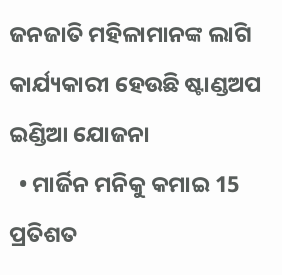ଜନଜାତି ମହିଳାମାନଙ୍କ ଲାଗି କାର୍ଯ୍ୟକାରୀ ହେଉଛି ଷ୍ଟାଣ୍ଡଅପ ଇଣ୍ଡିଆ ଯୋଜନା
  • ମାର୍ଜିନ ମନିକୁ କମାଇ 15 ପ୍ରତିଶତ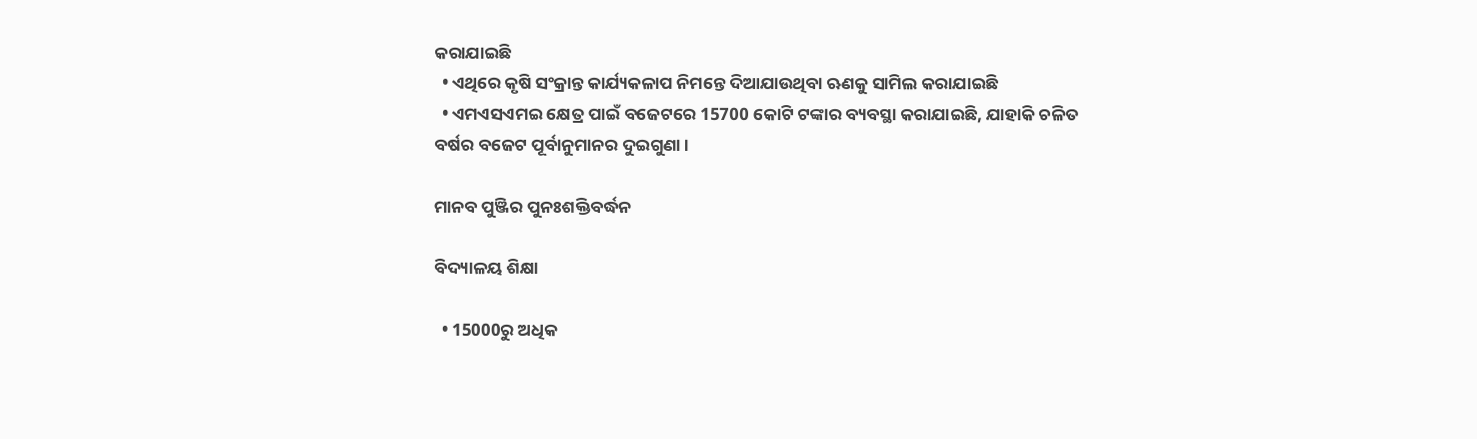କରାଯାଇଛି
  • ଏଥିରେ କୃଷି ସଂକ୍ରାନ୍ତ କାର୍ଯ୍ୟକଳାପ ନିମନ୍ତେ ଦିଆଯାଉଥିବା ଋଣକୁ ସାମିଲ କରାଯାଇଛି
  • ଏମଏସଏମଇ କ୍ଷେତ୍ର ପାଇଁ ବଜେଟରେ 15700 କୋଟି ଟଙ୍କାର ବ୍ୟବସ୍ଥା କରାଯାଇଛି, ଯାହାକି ଚଳିତ ବର୍ଷର ବଜେଟ ପୂର୍ବାନୁମାନର ଦୁଇଗୁଣା।

ମାନବ ପୁଞ୍ଜିର ପୁନଃଶକ୍ତିବର୍ଦ୍ଧନ

ବିଦ୍ୟାଳୟ ଶିକ୍ଷା

  • 15000ରୁ ଅଧିକ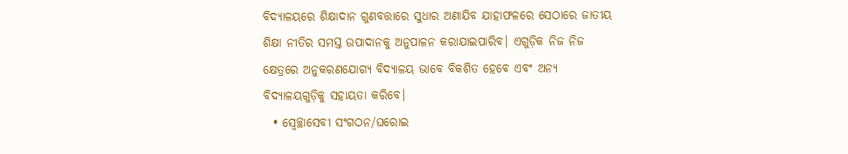ବିଦ୍ୟାଳୟରେ ଶିକ୍ଷାଦାନ ଗୁଣବତ୍ତାରେ ସୁଧାର ଅଣାଯିବ ଯାହାଫଳରେ ସେଠାରେ ଜାତୀୟ ଶିକ୍ଷା ନୀତିର ସମସ୍ତ ଉପାଦାନକୁ ଅନୁପାଳନ କରାଯାଇପାରିବ। ଏଗୁଡ଼ିକ ନିଜ ନିଜ କ୍ଷେତ୍ରରେ ଅନୁକରଣଯୋଗ୍ୟ ବିଦ୍ୟାଳୟ ଭାବେ ବିକଶିତ ହେବେ ଏବଂ ଅନ୍ୟ ବିଦ୍ୟାଳୟଗୁଡ଼ିକୁ ସହାୟତା କରିବେ।
  • ସ୍ବେଚ୍ଛାସେବୀ ସଂଗଠନ/ଘରୋଇ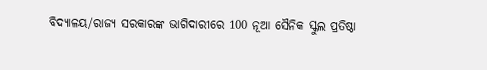ବିଦ୍ୟାଳୟ/ରାଜ୍ୟ ସରକାରଙ୍କ ଭାଗିଦାରୀରେ 100 ନୂଆ ସୈନିକ ସ୍କୁଲ ପ୍ରତିଷ୍ଠା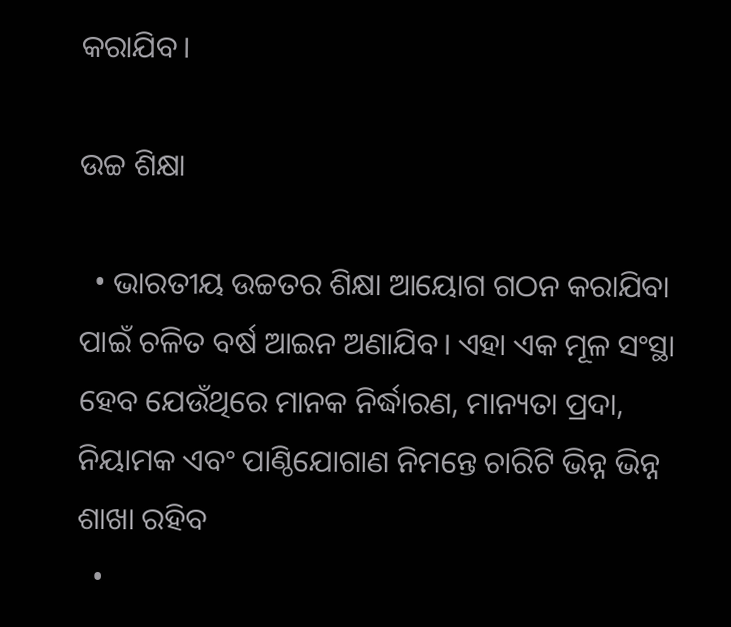କରାଯିବ।

ଉଚ୍ଚ ଶିକ୍ଷା

  • ଭାରତୀୟ ଉଚ୍ଚତର ଶିକ୍ଷା ଆୟୋଗ ଗଠନ କରାଯିବା ପାଇଁ ଚଳିତ ବର୍ଷ ଆଇନ ଅଣାଯିବ। ଏହା ଏକ ମୂଳ ସଂସ୍ଥା ହେବ ଯେଉଁଥିରେ ମାନକ ନିର୍ଦ୍ଧାରଣ, ମାନ୍ୟତା ପ୍ରଦା, ନିୟାମକ ଏବଂ ପାଣ୍ଠିଯୋଗାଣ ନିମନ୍ତେ ଚାରିଟି ଭିନ୍ନ ଭିନ୍ନ ଶାଖା ରହିବ
  •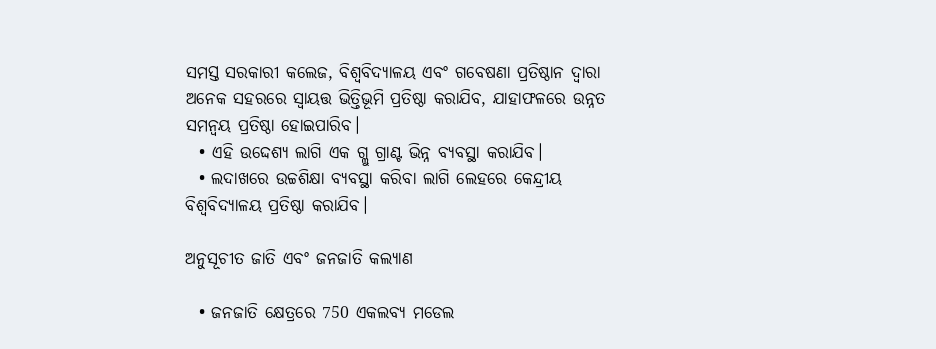ସମସ୍ତ ସରକାରୀ କଲେଜ, ବିଶ୍ୱବିଦ୍ୟାଳୟ ଏବଂ ଗବେଷଣା ପ୍ରତିଷ୍ଠାନ ଦ୍ବାରା ଅନେକ ସହରରେ ସ୍ବାୟତ୍ତ ଭିତ୍ତିଭୂମି ପ୍ରତିଷ୍ଠା କରାଯିବ, ଯାହାଫଳରେ ଉନ୍ନତ ସମନ୍ବୟ ପ୍ରତିଷ୍ଠା ହୋଇପାରିବ।
  • ଏହି ଉଦ୍ଦେଶ୍ୟ ଲାଗି ଏକ ଗ୍ଲୁ ଗ୍ରାଣ୍ଟ ଭିନ୍ନ ବ୍ୟବସ୍ଥା କରାଯିବ।
  • ଲଦାଖରେ ଉଚ୍ଚଶିକ୍ଷା ବ୍ୟବସ୍ଥା କରିବା ଲାଗି ଲେହରେ କେନ୍ଦ୍ରୀୟ ବିଶ୍ୱବିଦ୍ୟାଳୟ ପ୍ରତିଷ୍ଠା କରାଯିବ।

ଅନୁସୂଚୀତ ଜାତି ଏବଂ ଜନଜାତି କଲ୍ୟାଣ

  • ଜନଜାତି କ୍ଷେତ୍ରରେ 750 ଏକଲବ୍ୟ ମଡେଲ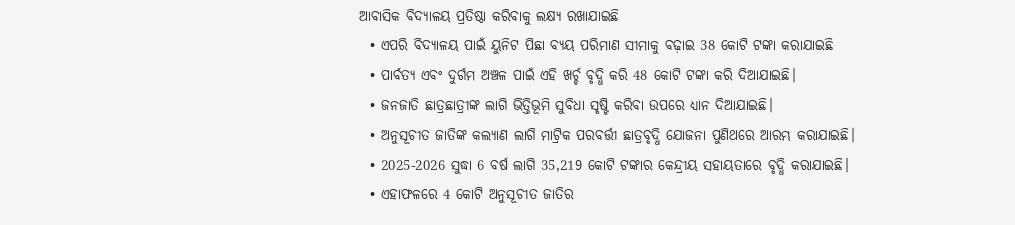ଆବାସିକ ବିଦ୍ୟାଳୟ ପ୍ରତିଷ୍ଠା କରିବାକୁ ଲକ୍ଷ୍ୟ ରଖାଯାଇଛି
  • ଏପରି ବିଦ୍ୟାଳୟ ପାଇଁ ୟୁନିଟ ପିଛା ବ୍ୟୟ ପରିମାଣ ସୀମାକୁ ବଢ଼ାଇ 38 କୋଟି ଟଙ୍କା କରାଯାଇଛି
  • ପାର୍ବତ୍ୟ ଏବଂ ଦୁର୍ଗମ ଅଞ୍ଚଳ ପାଇଁ ଏହି ଖର୍ଚ୍ଚ ବୃଦ୍ଧି କରି 48 କୋଟି ଟଙ୍କା କରି ଦିଆଯାଇଛି।
  • ଜନଜାତି ଛାତ୍ରଛାତ୍ରୀଙ୍କ ଲାଗି ଭିତ୍ତିଭୂମି ସୁବିଧା ସୃଷ୍ଟି କରିବା ଉପରେ ଧ୍ୟାନ ଦିଆଯାଇଛି।
  • ଅନୁସୂଚୀତ ଜାତିଙ୍କ କଲ୍ୟାଣ ଲାଗି ମାଟ୍ରିକ ପରବର୍ତ୍ତୀ ଛାତ୍ରବୃଦ୍ଧି ଯୋଜନା ପୁଣିଥରେ ଆରମ୍ଭ କରାଯାଇଛି।
  • 2025-2026 ସୁଦ୍ଧା 6 ବର୍ଷ ଲାଗି 35,219 କୋଟି ଟଙ୍କାର କେନ୍ଦ୍ରୀୟ ସହାୟତାରେ ବୃଦ୍ଧି କରାଯାଇଛି।
  • ଏହାଫଳରେ 4 କୋଟି ଅନୁସୂଚୀତ ଜାତିର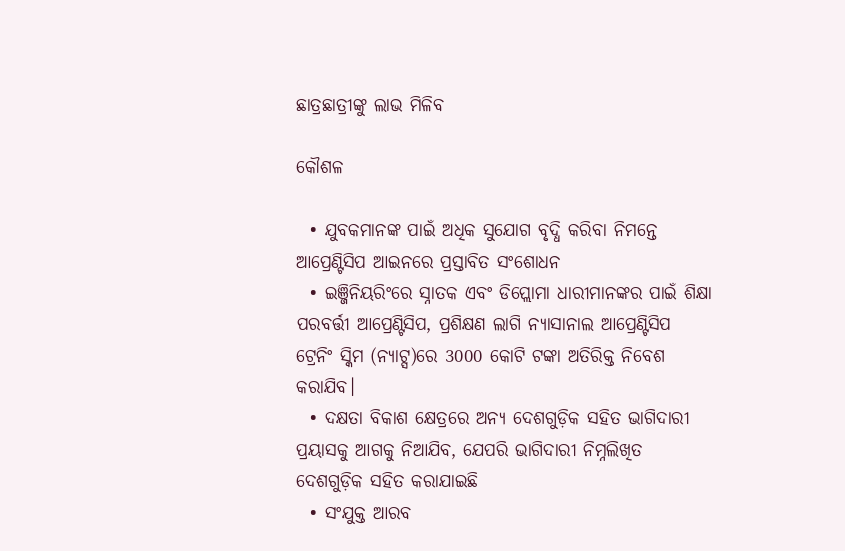ଛାତ୍ରଛାତ୍ରୀଙ୍କୁ ଲାଭ ମିଳିବ

କୌଶଳ

  • ଯୁବକମାନଙ୍କ ପାଇଁ ଅଧିକ ସୁଯୋଗ ବୃଦ୍ଧି କରିବା ନିମନ୍ତେ ଆପ୍ରେଣ୍ଟିସିପ ଆଇନରେ ପ୍ରସ୍ତାବିତ ସଂଶୋଧନ
  • ଇଞ୍ଜିନିୟରିଂରେ ସ୍ନାତକ ଏବଂ ଡିପ୍ଲୋମା ଧାରୀମାନଙ୍କର ପାଇଁ ଶିକ୍ଷା ପରବର୍ତ୍ତୀ ଆପ୍ରେଣ୍ଟିସିପ, ପ୍ରଶିକ୍ଷଣ ଲାଗି ନ୍ୟାସାନାଲ ଆପ୍ରେଣ୍ଟିସିପ ଟ୍ରେନିଂ ସ୍କିମ (ନ୍ୟାଟ୍ସ)ରେ 3000 କୋଟି ଟଙ୍କା ଅତିରିକ୍ତ ନିବେଶ କରାଯିବ।
  • ଦକ୍ଷତା ବିକାଶ କ୍ଷେତ୍ରରେ ଅନ୍ୟ ଦେଶଗୁଡ଼ିକ ସହିତ ଭାଗିଦାରୀ ପ୍ରୟାସକୁ ଆଗକୁ ନିଆଯିବ, ଯେପରି ଭାଗିଦାରୀ ନିମ୍ନଲିଖିତ ଦେଶଗୁଡ଼ିକ ସହିତ କରାଯାଇଛି
  • ସଂଯୁକ୍ତ ଆରବ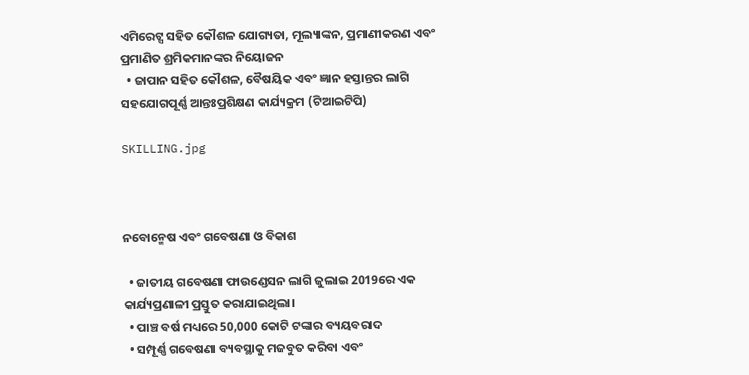ଏମିରେଟ୍ସ ସହିତ କୌଶଳ ଯୋଗ୍ୟତା, ମୂଲ୍ୟାଙ୍କନ, ପ୍ରମାଣୀକରଣ ଏବଂ ପ୍ରମାଣିତ ଶ୍ରମିକମାନଙ୍କର ନିୟୋଜନ
  • ଜାପାନ ସହିତ କୌଶଳ, ବୈଷୟିକ ଏବଂ ଜ୍ଞାନ ହସ୍ତାନ୍ତର ଲାଗି ସହଯୋଗପୂର୍ଣ୍ଣ ଆନ୍ତଃପ୍ରଶିକ୍ଷଣ କାର୍ଯ୍ୟକ୍ରମ (ଟିଆଇଟିପି)

SKILLING.jpg



ନବୋନ୍ମେଷ ଏବଂ ଗବେଷଣା ଓ ବିକାଶ

  • ଜାତୀୟ ଗବେଷଣା ଫାଉଣ୍ଡେସନ ଲାଗି ଜୁଲାଇ 2019ରେ ଏକ କାର୍ଯ୍ୟପ୍ରଣାଳୀ ପ୍ରସ୍ତୁତ କରାଯାଇଥିଲା।
  • ପାଞ୍ଚ ବର୍ଷ ମଧ୍ୟରେ 50,000 କୋଟି ଟଙ୍କାର ବ୍ୟୟବରାଦ
  • ସମ୍ପୂର୍ଣ୍ଣ ଗବେଷଣା ବ୍ୟବସ୍ଥାକୁ ମଜବୁତ କରିବା ଏବଂ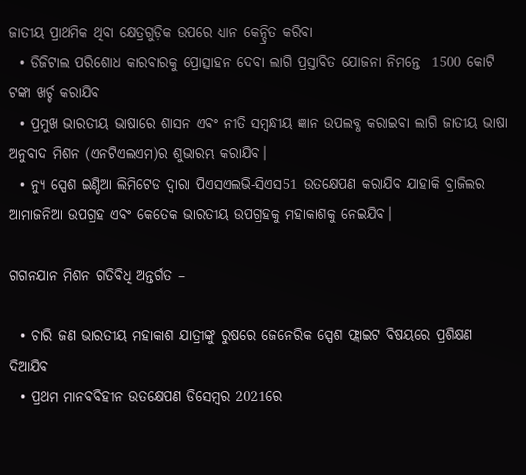ଜାତୀୟ ପ୍ରାଥମିକ ଥିବା କ୍ଷେତ୍ରଗୁଡ଼ିକ ଉପରେ ଧ୍ୟାନ କେନ୍ଦ୍ରିତ କରିବା
  • ଡିଜିଟାଲ ପରିଶୋଧ କାରବାରକୁ ପ୍ରୋତ୍ସାହନ ଦେବା ଲାଗି ପ୍ରସ୍ତାବିତ ଯୋଜନା ନିମନ୍ତେ  1500 କୋଟି ଟଙ୍କା ଖର୍ଚ୍ଚ କରାଯିବ
  • ପ୍ରମୁଖ ଭାରତୀୟ ଭାଷାରେ ଶାସନ ଏବଂ ନୀତି ସମ୍ବନ୍ଧୀୟ ଜ୍ଞାନ ଉପଲବ୍ଧ କରାଇବା ଲାଗି ଜାତୀୟ ଭାଷା ଅନୁବାଦ ମିଶନ (ଏନଟିଏଲଏମ)ର ଶୁଭାରମ୍ଭ କରାଯିବ।
  • ନ୍ୟୁ ସ୍ପେଶ ଇଣ୍ଡିଆ ଲିମିଟେଡ ଦ୍ବାରା ପିଏସଏଲଭି-ସିଏସ51 ଉତକ୍ଷେପଣ କରାଯିବ ଯାହାକି ବ୍ରାଜିଲର ଆମାଜନିଆ ଉପଗ୍ରହ ଏବଂ କେତେକ ଭାରତୀୟ ଉପଗ୍ରହକୁ ମହାକାଶକୁ ନେଇଯିବ।

ଗଗନଯାନ ମିଶନ ଗତିବିଧି ଅନ୍ତର୍ଗତ –

  • ଚାରି ଜଣ ଭାରତୀୟ ମହାକାଶ ଯାତ୍ରୀଙ୍କୁ ରୁଷରେ ଜେନେରିକ ସ୍ପେଶ ଫ୍ଲାଇଟ ବିଷୟରେ ପ୍ରଶିକ୍ଷଣ ଦିଆଯିବ
  • ପ୍ରଥମ ମାନବବିହୀନ ଉତକ୍ଷେପଣ ଡିସେମ୍ବର 2021ରେ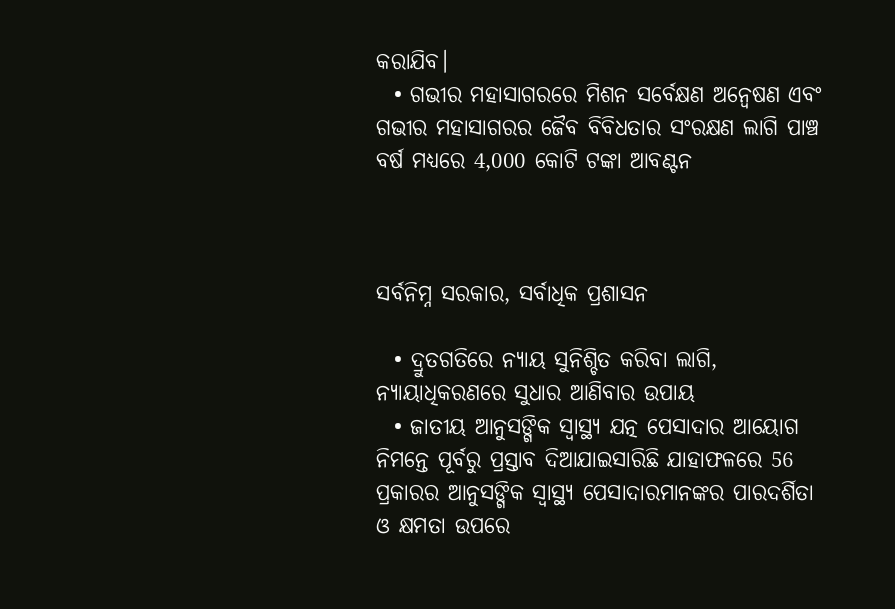କରାଯିବ।
  • ଗଭୀର ମହାସାଗରରେ ମିଶନ ସର୍ବେକ୍ଷଣ ଅନ୍ବେଷଣ ଏବଂ ଗଭୀର ମହାସାଗରର ଜୈବ ବିବିଧତାର ସଂରକ୍ଷଣ ଲାଗି ପାଞ୍ଚ ବର୍ଷ ମଧ୍ୟରେ 4,000 କୋଟି ଟଙ୍କା ଆବଣ୍ଟନ



ସର୍ବନିମ୍ନ ସରକାର, ସର୍ବାଧିକ ପ୍ରଶାସନ

  • ଦ୍ରୁତଗତିରେ ନ୍ୟାୟ ସୁନିଶ୍ଚିତ କରିବା ଲାଗି, ନ୍ୟାୟାଧିକରଣରେ ସୁଧାର ଆଣିବାର ଉପାୟ
  • ଜାତୀୟ ଆନୁସଙ୍ଗିକ ସ୍ବାସ୍ଥ୍ୟ ଯତ୍ନ ପେସାଦାର ଆୟୋଗ ନିମନ୍ତେ ପୂର୍ବରୁ ପ୍ରସ୍ତାବ ଦିଆଯାଇସାରିଛି ଯାହାଫଳରେ 56 ପ୍ରକାରର ଆନୁସଙ୍ଗିକ ସ୍ବାସ୍ଥ୍ୟ ପେସାଦାରମାନଙ୍କର ପାରଦର୍ଶିତା ଓ କ୍ଷମତା ଉପରେ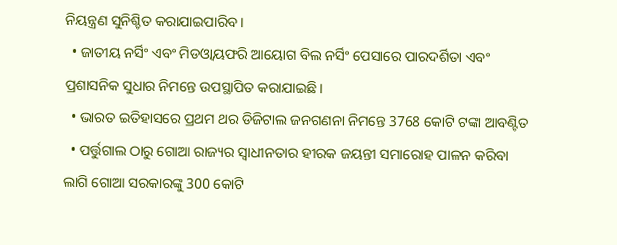ନିୟନ୍ତ୍ରଣ ସୁନିଶ୍ଚିତ କରାଯାଇପାରିବ।
  • ଜାତୀୟ ନର୍ସିଂ ଏବଂ ମିଡଓ୍ବାୟଫରି ଆୟୋଗ ବିଲ ନର୍ସିଂ ପେସାରେ ପାରଦର୍ଶିତା ଏବଂ ପ୍ରଶାସନିକ ସୁଧାର ନିମନ୍ତେ ଉପସ୍ଥାପିତ କରାଯାଇଛି।
  • ଭାରତ ଇତିହାସରେ ପ୍ରଥମ ଥର ଡିଜିଟାଲ ଜନଗଣନା ନିମନ୍ତେ 3768 କୋଟି ଟଙ୍କା ଆବଣ୍ଟିତ
  • ପର୍ତ୍ତୁଗାଲ ଠାରୁ ଗୋଆ ରାଜ୍ୟର ସ୍ବାଧୀନତାର ହୀରକ ଜୟନ୍ତୀ ସମାରୋହ ପାଳନ କରିବା ଲାଗି ଗୋଆ ସରକାରଙ୍କୁ 300 କୋଟି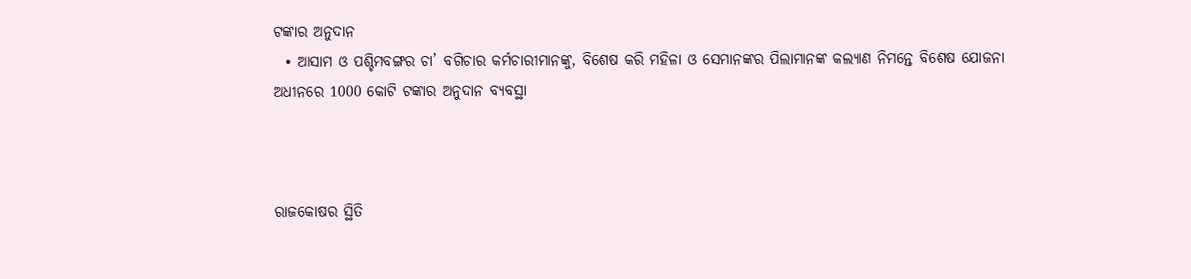ଟଙ୍କାର ଅନୁଦାନ
  • ଆସାମ ଓ ପଶ୍ଚିମବଙ୍ଗର ଚା’ ବଗିଚାର କର୍ମଚାରୀମାନଙ୍କୁ, ବିଶେଷ କରି ମହିଳା ଓ ସେମାନଙ୍କର ପିଲାମାନଙ୍କ କଲ୍ୟାଣ ନିମନ୍ତେ ବିଶେଷ ଯୋଜନା ଅଧୀନରେ 1000 କୋଟି ଟଙ୍କାର ଅନୁଦାନ ବ୍ୟବସ୍ଥା



ରାଜକୋଷର ସ୍ଥିତି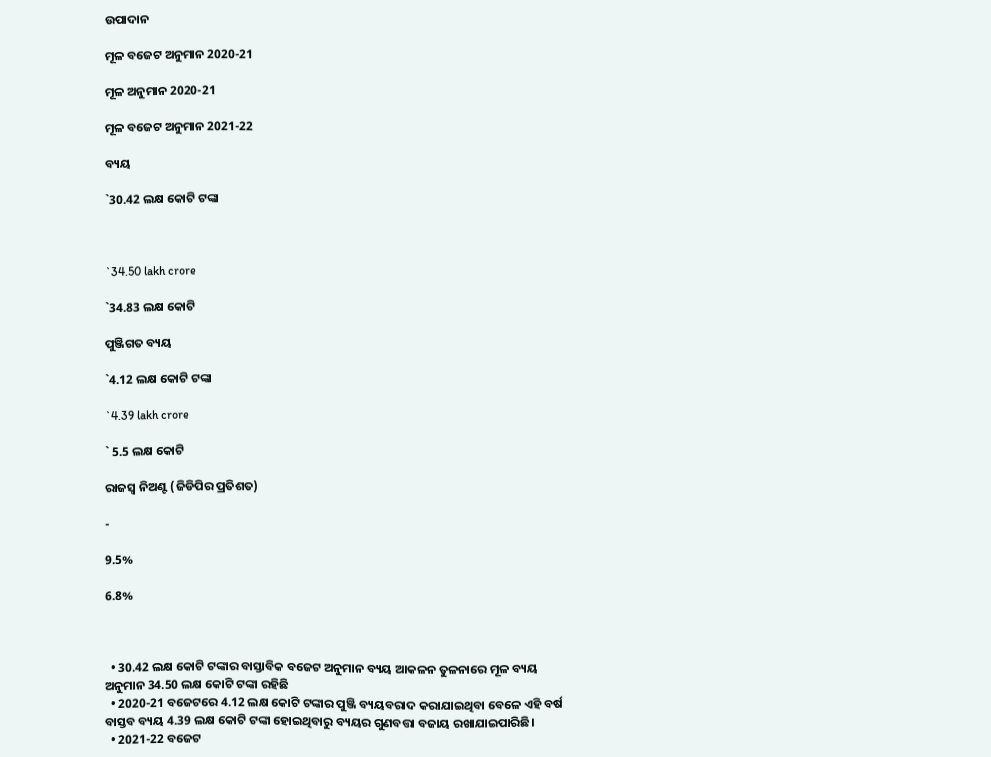ଉପାଦାନ

ମୂଳ ବଜେଟ ଅନୁମାନ 2020-21

ମୂଳ ଅନୁମାନ 2020-21

ମୂଳ ବଜେଟ ଅନୁମାନ 2021-22

ବ୍ୟୟ

`30.42 ଲକ୍ଷ କୋଟି ଟଙ୍କା



`34.50 lakh crore

`34.83 ଲକ୍ଷ କୋଟି

ପୁଞ୍ଜିଗତ ବ୍ୟୟ

`4.12 ଲକ୍ଷ କୋଟି ଟଙ୍କା

`4.39 lakh crore

` 5.5 ଲକ୍ଷ କୋଟି

ରାଜସ୍ବ ନିଅଣ୍ଟ (ଜିଡିପିର ପ୍ରତିଶତ)

-

9.5%

6.8%



  • 30.42 ଲକ୍ଷ କୋଟି ଟଙ୍କାର ବାସ୍ତାବିକ ବଜେଟ ଅନୁମାନ ବ୍ୟୟ ଆକଳନ ତୁଳନାରେ ମୂଳ ବ୍ୟୟ ଅନୁମାନ 34.50 ଲକ୍ଷ କୋଟି ଟଙ୍କା ରହିଛି
  • 2020-21 ବଜେଟରେ 4.12 ଲକ୍ଷ କୋଟି ଟଙ୍କାର ପୁଞ୍ଜି ବ୍ୟୟବରାଦ କରାଯାଇଥିବା ବେଳେ ଏହି ବର୍ଷ ବାସ୍ତବ ବ୍ୟୟ 4.39 ଲକ୍ଷ କୋଟି ଟଙ୍କା ହୋଇଥିବାରୁ ବ୍ୟୟର ଗୁଣବତ୍ତା ବଜାୟ ରଖାଯାଇପାରିଛି।
  • 2021-22 ବଜେଟ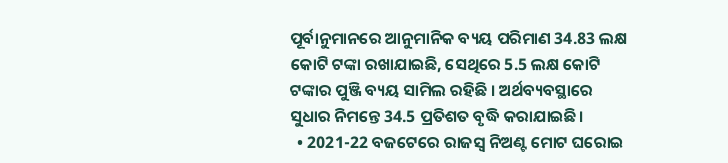ପୂର୍ବାନୁମାନରେ ଆନୁମାନିକ ବ୍ୟୟ ପରିମାଣ 34.83 ଲକ୍ଷ କୋଟି ଟଙ୍କା ରଖାଯାଇଛି, ସେଥିରେ 5.5 ଲକ୍ଷ କୋଟି ଟଙ୍କାର ପୁଞ୍ଜି ବ୍ୟୟ ସାମିଲ ରହିଛି । ଅର୍ଥବ୍ୟବସ୍ଥାରେ ସୁଧାର ନିମନ୍ତେ 34.5 ପ୍ରତିଶତ ବୃଦ୍ଧି କରାଯାଇଛି।
  • 2021-22 ବଜଟେରେ ରାଜସ୍ବ ନିଅଣ୍ଟ ମୋଟ ଘରୋଇ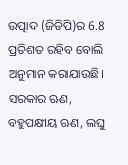ଉତ୍ପାଦ (ଜିଡିପି)ର 6.8 ପ୍ରତିଶତ ରହିବ ବୋଲି ଅନୁମାନ କରାଯାଉଛି। ସରକାର ଋଣ, ବହୁପକ୍ଷୀୟ ଋଣ, ଲଘୁ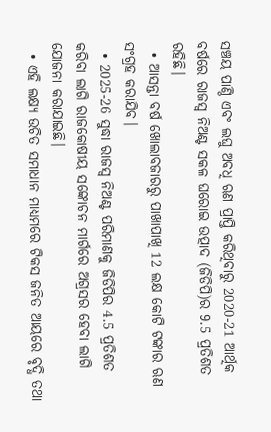ସଞ୍ଚୟ ପାଣ୍ଠି ଏବଂ ଲଘୁ ଅବଧି ଋଣ ପ୍ରାପ୍ତି କରିଥିବାରୁ 2020-21 ଆର୍ଥିକ ବର୍ଷରେ ରାଜସ୍ବ ନିଅଣ୍ଟ ସକଳ ଘରୋଇ ଉତ୍ପାଦ (ଜିଡିପି)ର 9.5 ପ୍ରତିଶତ ରହିଛି।
  • ଆସନ୍ତା ବର୍ଷ ଖୋଲାବଜାରରୁ ପାଖାପାଖି 12 ଲକ୍ଷ କୋଟି ଟଙ୍କାର ଋଣ ସଂଗ୍ରହ କରାଯିବ।
  • 2025-26 ସୁଦ୍ଧା ରାଜସ୍ବ ନିଅଣ୍ଟ ପରିମାଣକୁ ଜିଡିପିର 4.5 ପ୍ରତିଶତ କରିବା ଲାଗି ରାଜକୋଷୀୟ ସଙ୍କୋଚନ ମାର୍ଗରେ ଅଗ୍ରସର ହେବା ଲାଗି ଯୋଜନା କରାଯାଇଛି।
  • ଏହି ଲକ୍ଷ୍ୟ ଉଚିତ ସମାଧାନ ମାଧ୍ୟମରେ ଟିକସ ଜନିତ ଆୟରେ ବୃଦ୍ଧି ତଥା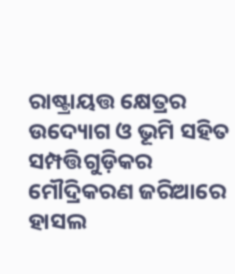ରାଷ୍ଟ୍ରାୟତ୍ତ କ୍ଷେତ୍ରର ଉଦ୍ୟୋଗ ଓ ଭୂମି ସହିତ ସମ୍ପତ୍ତିଗୁଡ଼ିକର ମୌଦ୍ରିକରଣ ଜରିଆରେ ହାସଲ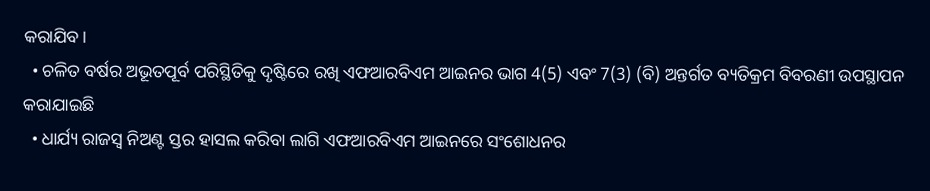କରାଯିବ।
  • ଚଳିତ ବର୍ଷର ଅଭୂତପୂର୍ବ ପରିସ୍ଥିତିକୁ ଦୃଷ୍ଟିରେ ରଖି ଏଫଆରବିଏମ ଆଇନର ଭାଗ 4(5) ଏବଂ 7(3) (ବି) ଅନ୍ତର୍ଗତ ବ୍ୟତିକ୍ରମ ବିବରଣୀ ଉପସ୍ଥାପନ କରାଯାଇଛି
  • ଧାର୍ଯ୍ୟ ରାଜସ୍ବ ନିଅଣ୍ଟ ସ୍ତର ହାସଲ କରିବା ଲାଗି ଏଫଆରବିଏମ ଆଇନରେ ସଂଶୋଧନର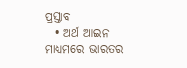ପ୍ରସ୍ତାବ
  • ଅର୍ଥ ଆଇନ ମାଧ୍ୟମରେ ଭାରତର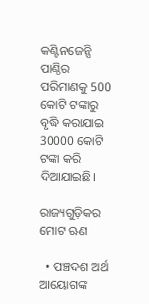କଣ୍ଟିନଜେନ୍ସି ପାଣ୍ଠିର ପରିମାଣକୁ 500 କୋଟି ଟଙ୍କାରୁ ବୃଦ୍ଧି କରାଯାଇ 30000 କୋଟି ଟଙ୍କା କରି ଦିଆଯାଇଛି।

ରାଜ୍ୟଗୁଡ଼ିକର ମୋଟ ଋଣ

  • ପଞ୍ଚଦଶ ଅର୍ଥ ଆୟୋଗଙ୍କ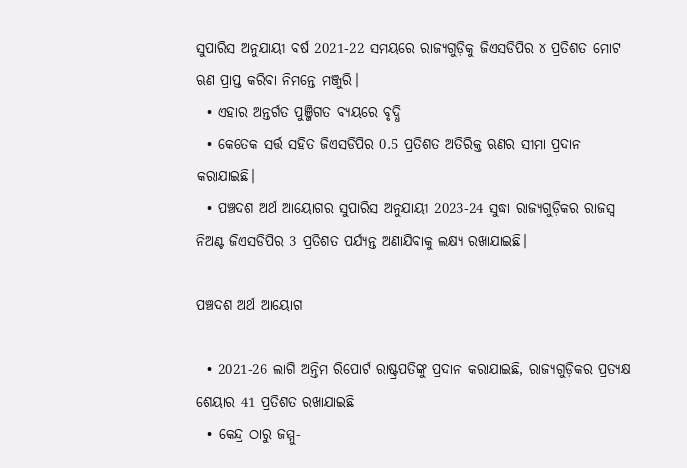ସୁପାରିସ ଅନୁଯାୟୀ ବର୍ଷ 2021-22 ସମୟରେ ରାଜ୍ୟଗୁଡ଼ିକୁ ଜିଏସଡିପିର ୪ ପ୍ରତିଶତ ମୋଟ ଋଣ ପ୍ରାପ୍ତ କରିବା ନିମନ୍ତେ ମଞ୍ଜୁରି।
  • ଏହାର ଅନ୍ତର୍ଗତ ପୁଞ୍ଜିଗତ ବ୍ୟୟରେ ବୃଦ୍ଧି
  • କେତେକ ସର୍ତ୍ତ ସହିତ ଜିଏସଡିପିର 0.5 ପ୍ରତିଶତ ଅତିରିକ୍ତ ଋଣର ସୀମା ପ୍ରଦାନ କରାଯାଇଛି।
  • ପଞ୍ଚଦଶ ଅର୍ଥ ଆୟୋଗର ସୁପାରିସ ଅନୁଯାୟୀ 2023-24 ସୁଦ୍ଧା ରାଜ୍ୟଗୁଡ଼ିକର ରାଜସ୍ବ ନିଅଣ୍ଟ ଜିଏସଡିପିର 3 ପ୍ରତିଶତ ପର୍ଯ୍ୟନ୍ତ ଅଣାଯିବାକୁ ଲକ୍ଷ୍ୟ ରଖାଯାଇଛି।

ପଞ୍ଚଦଶ ଅର୍ଥ ଆୟୋଗ

  • 2021-26 ଲାଗି ଅନ୍ତିମ ରିପୋର୍ଟ ରାଷ୍ଟ୍ରପତିଙ୍କୁ ପ୍ରଦାନ କରାଯାଇଛି, ରାଜ୍ୟଗୁଡ଼ିକର ପ୍ରତ୍ୟକ୍ଷ ଶେୟାର 41 ପ୍ରତିଶତ ରଖାଯାଇଛି
  • କେନ୍ଦ୍ର ଠାରୁ ଜମ୍ମୁ-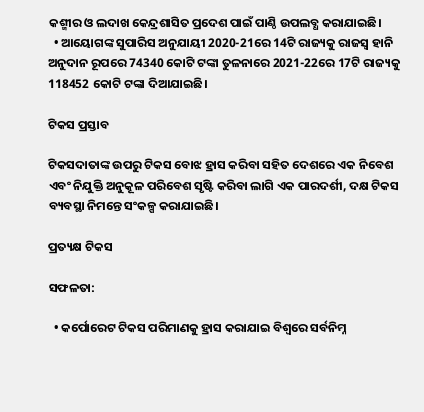କଶ୍ମୀର ଓ ଲଦାଖ କେନ୍ଦ୍ରଶାସିତ ପ୍ରଦେଶ ପାଇଁ ପାଣ୍ଠି ଉପଲବ୍ଧ କରାଯାଇଛି।
  • ଆୟୋଗଙ୍କ ସୁପାରିସ ଅନୁଯାୟୀ 2020-21ରେ 14ଟି ରାଜ୍ୟକୁ ରାଜସ୍ବ ହାନି ଅନୁଦାନ ରୂପରେ 74340 କୋଟି ଟଙ୍କା ତୁଳନାରେ 2021-22ରେ 17ଟି ରାଜ୍ୟକୁ 118452 କୋଟି ଟଙ୍କା ଦିଆଯାଇଛି।

ଟିକସ ପ୍ରସ୍ତାବ

ଟିକସଦାତାଙ୍କ ଉପରୁ ଟିକସ ବୋଝ ହ୍ରାସ କରିବା ସହିତ ଦେଶରେ ଏକ ନିବେଶ ଏବଂ ନିଯୁକ୍ତି ଅନୁକୂଳ ପରିବେଶ ସୃଷ୍ଟି କରିବା ଲାଗି ଏକ ପାରଦର୍ଶୀ, ଦକ୍ଷ ଟିକସ ବ୍ୟବସ୍ଥା ନିମନ୍ତେ ସଂକଳ୍ପ କରାଯାଇଛି।

ପ୍ରତ୍ୟକ୍ଷ ଟିକସ

ସଫଳତା:

  • କର୍ପୋରେଟ ଟିକସ ପରିମାଣକୁ ହ୍ରାସ କରାଯାଇ ବିଶ୍ୱରେ ସର୍ବନିମ୍ନ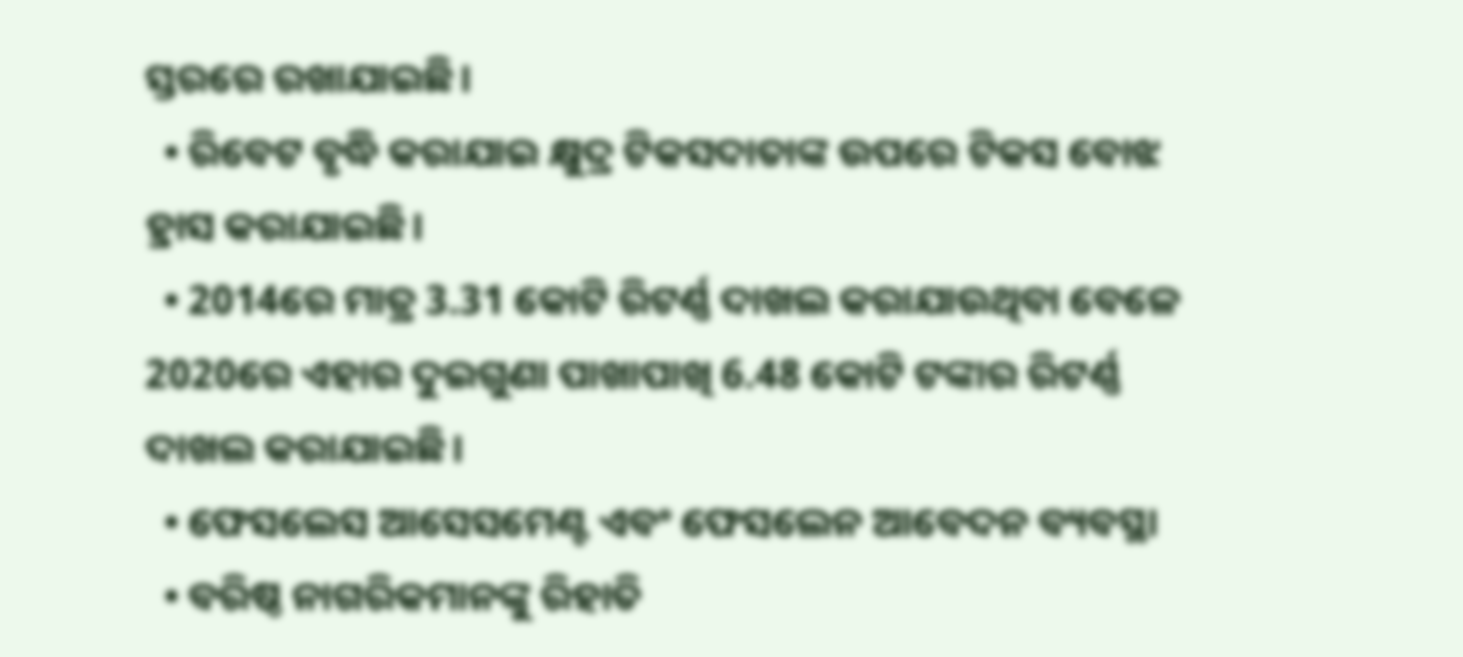ସ୍ତରରେ ରଖାଯାଇଛି।
  • ରିବେଟ ବୃଦ୍ଧି କରାଯାଇ କ୍ଷୁଦ୍ର ଟିକସଦାତାଙ୍କ ଉପରେ ଟିକସ ବୋଝ ହ୍ରାସ କରାଯାଇଛି।
  • 2014ରେ ମାତ୍ର 3.31 କୋଟି ରିଟର୍ଣ୍ଣ ଦାଖଲ କରାଯାଉଥିବା ବେଳେ 2020ରେ ଏହାର ଦୁଇଗୁଣା ପାଖାପାଖି 6.48 କୋଟି ଟଙ୍କାର ରିଟର୍ଣ୍ଣ ଦାଖଲ କରାଯାଇଛି।
  • ଫେସଲେସ ଆସେସମେଣ୍ଟ ଏବଂ ଫେସଲେନ ଆବେଦନ ବ୍ୟବସ୍ଥା
  • ବରିଷ୍ଠ ନାଗରିକମାନଙ୍କୁ ରିହାତି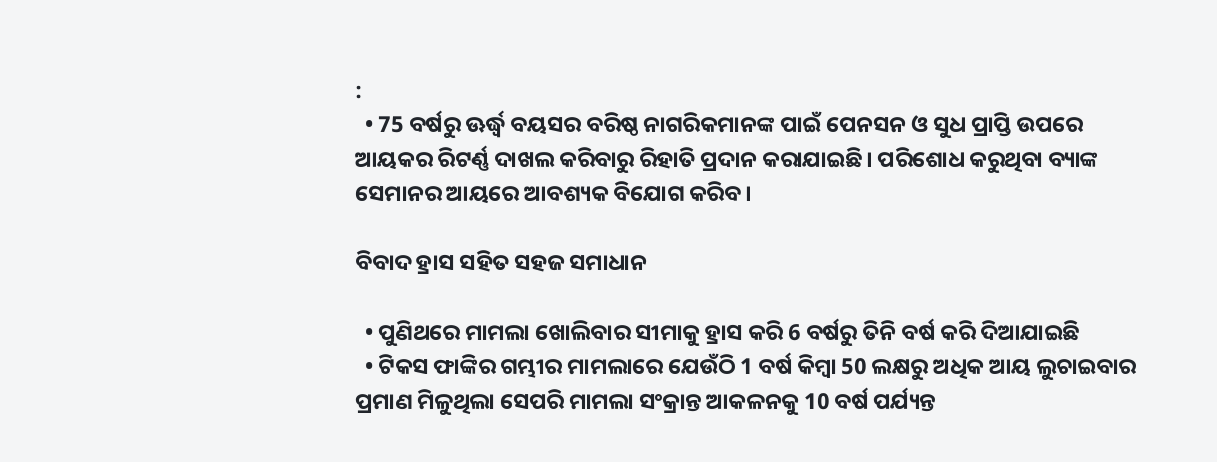:
  • 75 ବର୍ଷରୁ ଊର୍ଦ୍ଧ୍ବ ବୟସର ବରିଷ୍ଠ ନାଗରିକମାନଙ୍କ ପାଇଁ ପେନସନ ଓ ସୁଧ ପ୍ରାପ୍ତି ଉପରେ ଆୟକର ରିଟର୍ଣ୍ଣ ଦାଖଲ କରିବାରୁ ରିହାତି ପ୍ରଦାନ କରାଯାଇଛି। ପରିଶୋଧ କରୁଥିବା ବ୍ୟାଙ୍କ ସେମାନର ଆୟରେ ଆବଶ୍ୟକ ବିଯୋଗ କରିବ।

ବିବାଦ ହ୍ରାସ ସହିତ ସହଜ ସମାଧାନ

  • ପୁଣିଥରେ ମାମଲା ଖୋଲିବାର ସୀମାକୁ ହ୍ରାସ କରି 6 ବର୍ଷରୁ ତିନି ବର୍ଷ କରି ଦିଆଯାଇଛି
  • ଟିକସ ଫାଙ୍କିର ଗମ୍ଭୀର ମାମଲାରେ ଯେଉଁଠି 1 ବର୍ଷ କିମ୍ବା 50 ଲକ୍ଷରୁ ଅଧିକ ଆୟ ଲୁଚାଇବାର ପ୍ରମାଣ ମିଳୁଥିଲା ସେପରି ମାମଲା ସଂକ୍ରାନ୍ତ ଆକଳନକୁ 10 ବର୍ଷ ପର୍ଯ୍ୟନ୍ତ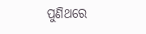ପୁଣିଥରେ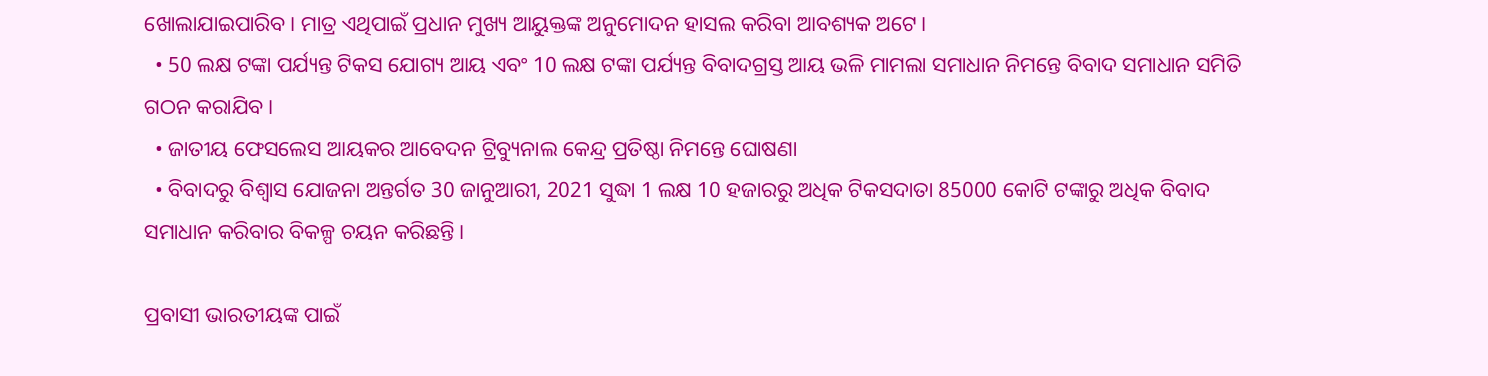ଖୋଲାଯାଇପାରିବ। ମାତ୍ର ଏଥିପାଇଁ ପ୍ରଧାନ ମୁଖ୍ୟ ଆୟୁକ୍ତଙ୍କ ଅନୁମୋଦନ ହାସଲ କରିବା ଆବଶ୍ୟକ ଅଟେ।
  • 50 ଲକ୍ଷ ଟଙ୍କା ପର୍ଯ୍ୟନ୍ତ ଟିକସ ଯୋଗ୍ୟ ଆୟ ଏବଂ 10 ଲକ୍ଷ ଟଙ୍କା ପର୍ଯ୍ୟନ୍ତ ବିବାଦଗ୍ରସ୍ତ ଆୟ ଭଳି ମାମଲା ସମାଧାନ ନିମନ୍ତେ ବିବାଦ ସମାଧାନ ସମିତି ଗଠନ କରାଯିବ।
  • ଜାତୀୟ ଫେସଲେସ ଆୟକର ଆବେଦନ ଟ୍ରିବ୍ୟୁନାଲ କେନ୍ଦ୍ର ପ୍ରତିଷ୍ଠା ନିମନ୍ତେ ଘୋଷଣା
  • ବିବାଦରୁ ବିଶ୍ୱାସ ଯୋଜନା ଅନ୍ତର୍ଗତ 30 ଜାନୁଆରୀ, 2021 ସୁଦ୍ଧା 1 ଲକ୍ଷ 10 ହଜାରରୁ ଅଧିକ ଟିକସଦାତା 85000 କୋଟି ଟଙ୍କାରୁ ଅଧିକ ବିବାଦ ସମାଧାନ କରିବାର ବିକଳ୍ପ ଚୟନ କରିଛନ୍ତି।

ପ୍ରବାସୀ ଭାରତୀୟଙ୍କ ପାଇଁ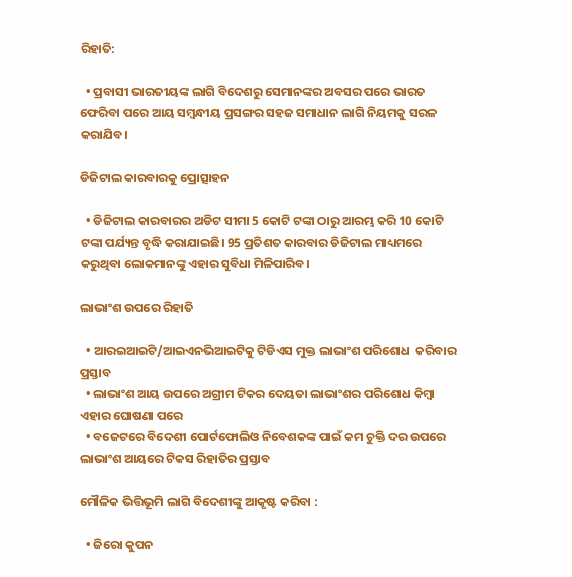ରିହାତି:

  • ପ୍ରବାସୀ ଭାରତୀୟଙ୍କ ଲାଗି ବିଦେଶରୁ ସେମାନଙ୍କର ଅବସର ପରେ ଭାରତ ଫେରିବା ପରେ ଆୟ ସମ୍ବନ୍ଧୀୟ ପ୍ରସଙ୍ଗର ସହଜ ସମାଧାନ ଲାଗି ନିୟମକୁ ସରଳ କରାଯିବ।

ଡିଜିଟାଲ କାରବାରକୁ ପ୍ରୋତ୍ସାହନ

  • ଡିଜିଟାଲ କାରବାରର ଅଡିଟ ସୀମା 5 କୋଟି ଟଙ୍କା ଠାରୁ ଆରମ୍ଭ କରି 10 କୋଟି ଟଙ୍କା ପର୍ଯ୍ୟନ୍ତ ବୃଦ୍ଧି କରାଯାଇଛି। 95 ପ୍ରତିଶତ କାରବାର ଡିଜିଟାଲ ମାଧ୍ୟମରେ କରୁଥିବା ଲୋକମାନଙ୍କୁ ଏହାର ସୁବିଧା ମିଳିପାରିବ।

ଲାଭାଂଶ ଉପରେ ରିହାତି

  • ଆରଇଆଇଟି/ଆଇଏନଭିଆଇଟିକୁ ଟିଡିଏସ ମୁକ୍ତ ଲାଭାଂଶ ପରିଶୋଧ  କରିବାର ପ୍ରସ୍ତାବ
  • ଲାଭାଂଶ ଆୟ ଉପରେ ଅଗ୍ରୀମ ଟିକର ଦେୟତା ଲାଭାଂଶର ପରିଶୋଧ କିମ୍ବା ଏହାର ଘୋଷଣା ପରେ
  • ବଜେଟରେ ବିଦେଶୀ ପୋର୍ଟଫୋଲିଓ ନିବେଶକଙ୍କ ପାଇଁ କମ ଚୁକ୍ତି ଦର ଉପରେ ଲାଭାଂଶ ଆୟରେ ଟିକସ ରିହାତିର ପ୍ରସ୍ତାବ

ମୌଳିକ ଭିତ୍ତିଭୂମି ଲାଗି ବିଦେଶୀଙ୍କୁ ଆକୃଷ୍ଟ କରିବା :

  • ଜିରୋ କୁପନ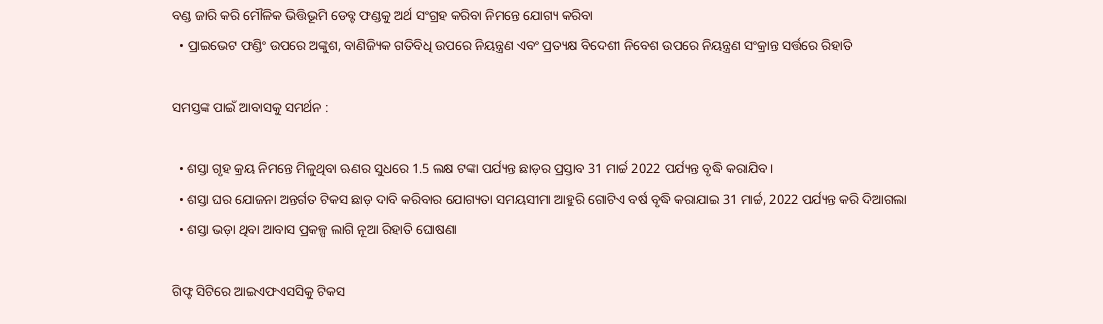ବଣ୍ଡ ଜାରି କରି ମୌଳିକ ଭିତ୍ତିଭୂମି ଡେବ୍ଟ ଫଣ୍ଡକୁ ଅର୍ଥ ସଂଗ୍ରହ କରିବା ନିମନ୍ତେ ଯୋଗ୍ୟ କରିବା
  • ପ୍ରାଇଭେଟ ଫଣ୍ଡିଂ ଉପରେ ଅଙ୍କୁଶ, ବାଣିଜ୍ୟିକ ଗତିବିଧି ଉପରେ ନିୟନ୍ତ୍ରଣ ଏବଂ ପ୍ରତ୍ୟକ୍ଷ ବିଦେଶୀ ନିବେଶ ଉପରେ ନିୟନ୍ତ୍ରଣ ସଂକ୍ରାନ୍ତ ସର୍ତ୍ତରେ ରିହାତି

ସମସ୍ତଙ୍କ ପାଇଁ ଆବାସକୁ ସମର୍ଥନ :

  • ଶସ୍ତା ଗୃହ କ୍ରୟ ନିମନ୍ତେ ମିଳୁଥିବା ଋଣର ସୁଧରେ 1.5 ଲକ୍ଷ ଟଙ୍କା ପର୍ଯ୍ୟନ୍ତ ଛାଡ଼ର ପ୍ରସ୍ତାବ 31 ମାର୍ଚ୍ଚ 2022 ପର୍ଯ୍ୟନ୍ତ ବୃଦ୍ଧି କରାଯିବ।
  • ଶସ୍ତା ଘର ଯୋଜନା ଅନ୍ତର୍ଗତ ଟିକସ ଛାଡ଼ ଦାବି କରିବାର ଯୋଗ୍ୟତା ସମୟସୀମା ଆହୁରି ଗୋଟିଏ ବର୍ଷ ବୃଦ୍ଧି କରାଯାଇ 31 ମାର୍ଚ୍ଚ, 2022 ପର୍ଯ୍ୟନ୍ତ କରି ଦିଆଗଲା
  • ଶସ୍ତା ଭଡ଼ା ଥିବା ଆବାସ ପ୍ରକଳ୍ପ ଲାଗି ନୂଆ ରିହାତି ଘୋଷଣା

ଗିଫ୍ଟ ସିଟିରେ ଆଇଏଫଏସସିକୁ ଟିକସ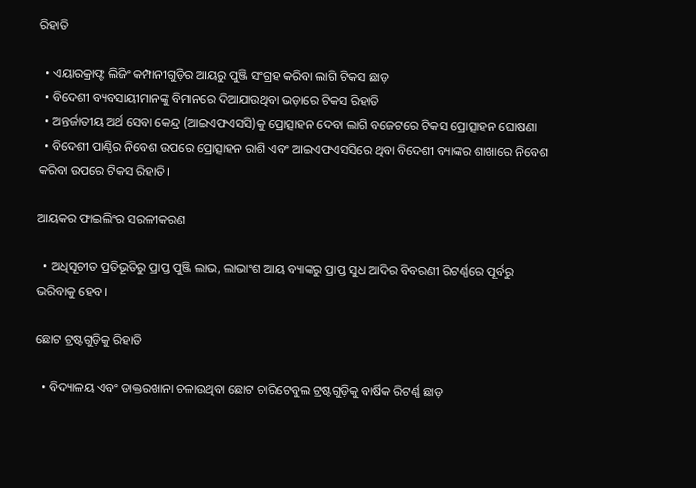ରିହାତି

  • ଏୟାରକ୍ରାଫ୍ଟ ଲିଜିଂ କମ୍ପାନୀଗୁଡ଼ିର ଆୟରୁ ପୁଞ୍ଜି ସଂଗ୍ରହ କରିବା ଲାଗି ଟିକସ ଛାଡ଼
  • ବିଦେଶୀ ବ୍ୟବସାୟୀମାନଙ୍କୁ ବିମାନରେ ଦିଆଯାଉଥିବା ଭଡ଼ାରେ ଟିକସ ରିହାତି
  • ଅନ୍ତର୍ଜାତୀୟ ଅର୍ଥ ସେବା କେନ୍ଦ୍ର (ଆଇଏଫଏସସି)କୁ ପ୍ରୋତ୍ସାହନ ଦେବା ଲାଗି ବଜେଟରେ ଟିକସ ପ୍ରୋତ୍ସାହନ ଘୋଷଣା
  • ବିଦେଶୀ ପାଣ୍ଠିର ନିବେଶ ଉପରେ ପ୍ରୋତ୍ସାହନ ରାଶି ଏବଂ ଆଇଏଫଏସସିରେ ଥିବା ବିଦେଶୀ ବ୍ୟାଙ୍କର ଶାଖାରେ ନିବେଶ କରିବା ଉପରେ ଟିକସ ରିହାତି।

ଆୟକର ଫାଇଲିଂର ସରଳୀକରଣ

  • ଅଧିସୂଚୀତ ପ୍ରତିଭୂତିରୁ ପ୍ରାପ୍ତ ପୁଞ୍ଜି ଲାଭ, ଲାଭାଂଶ ଆୟ ବ୍ୟାଙ୍କରୁ ପ୍ରାପ୍ତ ସୁଧ ଆଦିର ବିବରଣୀ ରିଟର୍ଣ୍ଣରେ ପୂର୍ବରୁ ଭରିବାକୁ ହେବ।

ଛୋଟ ଟ୍ରଷ୍ଟଗୁଡ଼ିକୁ ରିହାତି

  • ବିଦ୍ୟାଳୟ ଏବଂ ଡାକ୍ତରଖାନା ଚଳାଉଥିବା ଛୋଟ ଚାରିଟେବୁଲ ଟ୍ରଷ୍ଟଗୁଡ଼ିକୁ ବାର୍ଷିକ ରିଟର୍ଣ୍ଣ ଛାଡ଼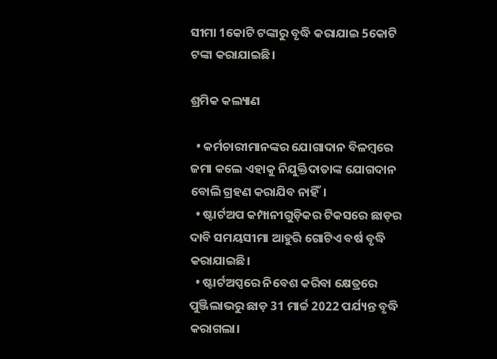ସୀମା 1କୋଟି ଟଙ୍କାରୁ ବୃଦ୍ଧି କରାଯାଇ 5କୋଟି ଟଙ୍କା କରାଯାଇଛି।

ଶ୍ରମିକ କଲ୍ୟାଣ

  • କର୍ମଚାରୀମାନଙ୍କର ଯୋଗାଦାନ ବିଳମ୍ବରେ ଜମା କଲେ ଏହାକୁ ନିଯୁକ୍ତିଦାତାଙ୍କ ଯୋଗଦାନ ବୋଲି ଗ୍ରହଣ କରାଯିବ ନାହିଁ।
  • ଷ୍ଟାର୍ଟଅପ କମ୍ପାନୀଗୁଡ଼ିକର ଟିକସରେ ଛାଡ଼ର ଦାବି ସମୟସୀମା ଆହୁରି ଗୋଟିଏ ବର୍ଷ ବୃଦ୍ଧି କରାଯାଇଛି।
  • ଷ୍ଟାର୍ଟଅପ୍ସରେ ନିବେଶ କରିବା କ୍ଷେତ୍ରରେ ପୁଞ୍ଜିଲାଭରୁ ଛାଡ଼ 31 ମାର୍ଚ୍ଚ 2022 ପର୍ଯ୍ୟନ୍ତ ବୃଦ୍ଧି କରାଗଲା।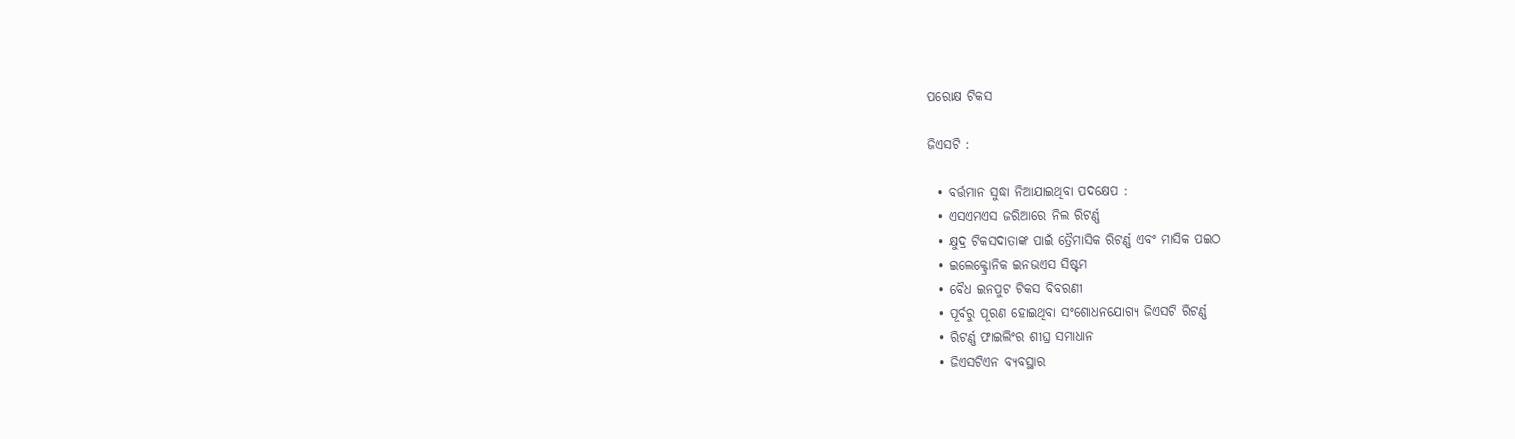ପରୋକ୍ଷ ଟିକସ

ଜିଏସଟି :

  • ବର୍ତ୍ତମାନ ସୁଦ୍ଧା ନିଆଯାଇଥିବା ପଦକ୍ଷେପ :
  • ଏସଏମଏସ ଜରିଆରେ ନିଲ ରିଟର୍ଣ୍ଣ
  • କ୍ଷୁଦ୍ର ଟିକସଦାତାଙ୍କ ପାଇଁ ତ୍ରୈମାସିକ ରିଟର୍ଣ୍ଣ ଏବଂ ମାସିକ ପଇଠ
  • ଇଲେକ୍ଟ୍ରୋନିକ ଇନଭଏସ ସିଷ୍ଟମ
  • ବୈଧ ଇନପୁଟ ଟିକସ ବିବରଣୀ
  • ପୂର୍ବରୁ ପୂରଣ ହୋଇଥିବା ସଂଶୋଧନଯୋଗ୍ୟ ଜିଏସଟି ରିଟର୍ଣ୍ଣ
  • ରିଟର୍ଣ୍ଣ ଫାଇଲିଂର ଶୀଘ୍ର ସମାଧାନ
  • ଜିଏସଟିଏନ ବ୍ୟବସ୍ଥାର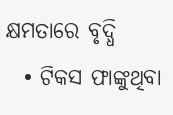କ୍ଷମତାରେ ବୃଦ୍ଧି
  • ଟିକସ ଫାଙ୍କୁଥିବା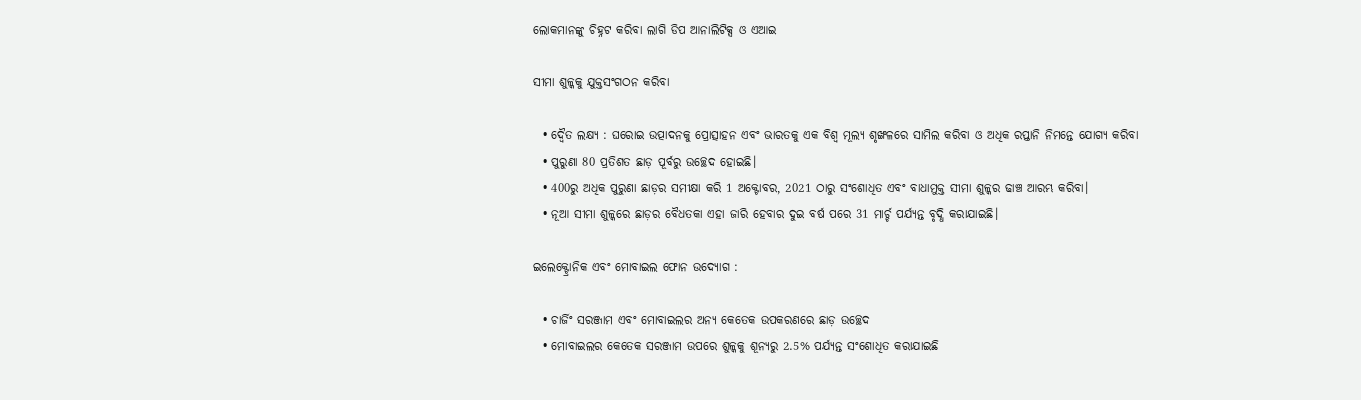ଲୋକମାନଙ୍କୁ ଚିହ୍ନଟ କରିବା ଲାଗି ଡିପ ଆନାଲିଟିକ୍ସ ଓ ଏଆଇ

ସୀମା ଶୁଳ୍କକୁ ଯୁକ୍ତସଂଗଠନ କରିବା

  • ଦ୍ବୈତ ଲକ୍ଷ୍ୟ : ଘରୋଇ ଉତ୍ପାଦନକୁ ପ୍ରୋତ୍ସାହନ ଏବଂ ଭାରତକୁ ଏକ ବିଶ୍ୱ ମୂଲ୍ୟ ଶୃଙ୍ଖଳରେ ସାମିଲ କରିବା ଓ ଅଧିକ ରପ୍ତାନି ନିମନ୍ତେ ଯୋଗ୍ୟ କରିବା
  • ପୁରୁଣା 80 ପ୍ରତିଶତ ଛାଡ଼ ପୂର୍ବରୁ ଉଚ୍ଛେଦ ହୋଇଛି।
  • 400ରୁ ଅଧିକ ପୁରୁଣା ଛାଡ଼ର ସମୀକ୍ଷା କରି 1 ଅକ୍ଟୋବର, 2021 ଠାରୁ ସଂଶୋଧିତ ଏବଂ ବାଧାମୁକ୍ତ ସୀମା ଶୁଳ୍କର ଢାଞ୍ଚ ଆରମ୍ଭ କରିବା।
  • ନୂଆ ସୀମା ଶୁଳ୍କରେ ଛାଡ଼ର ବୈଧତକା ଏହା ଜାରି ହେବାର ଦୁଇ ବର୍ଷ ପରେ 31 ମାର୍ଚ୍ଚ ପର୍ଯ୍ୟନ୍ତ ବୃଦ୍ଧି କରାଯାଇଛି।

ଇଲେକ୍ଟ୍ରୋନିକ ଏବଂ ମୋବାଇଲ ଫୋନ ଉଦ୍ୟୋଗ :

  • ଚାର୍ଜିଂ ସରଞ୍ଜାମ ଏବଂ ମୋବାଇଲର ଅନ୍ୟ କେତେକ ଉପକରଣରେ ଛାଡ଼ ଉଚ୍ଛେଦ
  • ମୋବାଇଲର କେତେକ ସରଞ୍ଜାମ ଉପରେ ଶୁଳ୍କକୁ ଶୂନ୍ୟରୁ 2.5% ପର୍ଯ୍ୟନ୍ତ ସଂଶୋଧିତ କରାଯାଇଛି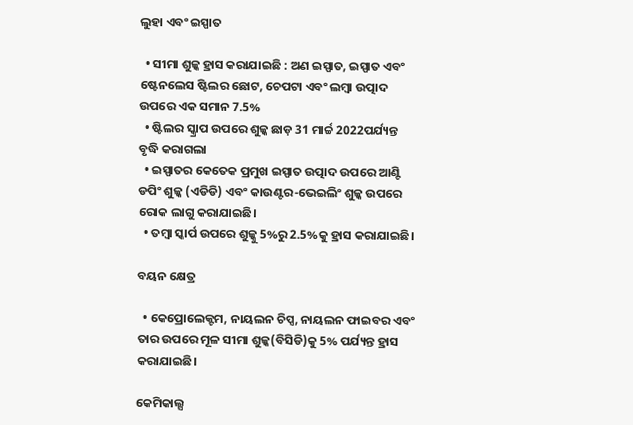ଲୁହା ଏବଂ ଇସ୍ପାତ

  • ସୀମା ଶୁଳ୍କ ହ୍ରାସ କରାଯାଇଛି : ଅଣ ଇସ୍ପାତ, ଇସ୍ପାତ ଏବଂ ଷ୍ଟେନଲେସ ଷ୍ଟିଲର ଛୋଟ, ଚେପଟା ଏବଂ ଲମ୍ବା ଉତ୍ପାଦ ଉପରେ ଏକ ସମାନ 7.5%
  • ଷ୍ଟିଲର ସ୍କ୍ରାପ ଉପରେ ଶୁଳ୍କ ଛାଡ଼ 31 ମାର୍ଚ୍ଚ 2022ପର୍ଯ୍ୟନ୍ତ ବୃଦ୍ଧି କରାଗଲା
  • ଇସ୍ପାତର କେତେକ ପ୍ରମୁଖ ଇସ୍ପାତ ଉତ୍ପାଦ ଉପରେ ଆଣ୍ଟି ଡପିଂ ଶୁଳ୍କ (ଏଡିଡି) ଏବଂ କାଉଣ୍ଟର-ଭେଇଲିଂ ଶୁଳ୍କ ଉପରେ ରୋକ ଲାଗୁ କରାଯାଇଛି।
  • ତମ୍ବା ସ୍କାର୍ପ ଉପରେ ଶୁଳ୍କୁ 5%ରୁ 2.5%କୁ ହ୍ରାସ କରାଯାଇଛି।

ବୟନ କ୍ଷେତ୍ର

  • କେପ୍ରୋଲେକ୍ଟମ, ନାୟଲନ ଚିପ୍ସ, ନାୟଲନ ଫାଇବର ଏବଂ ତାର ଉପରେ ମୂଳ ସୀମା ଶୁଳ୍କ(ବିସିଡି)କୁ 5% ପର୍ଯ୍ୟନ୍ତ ହ୍ରାସ କରାଯାଇଛି।

କେମିକାଲ୍ସ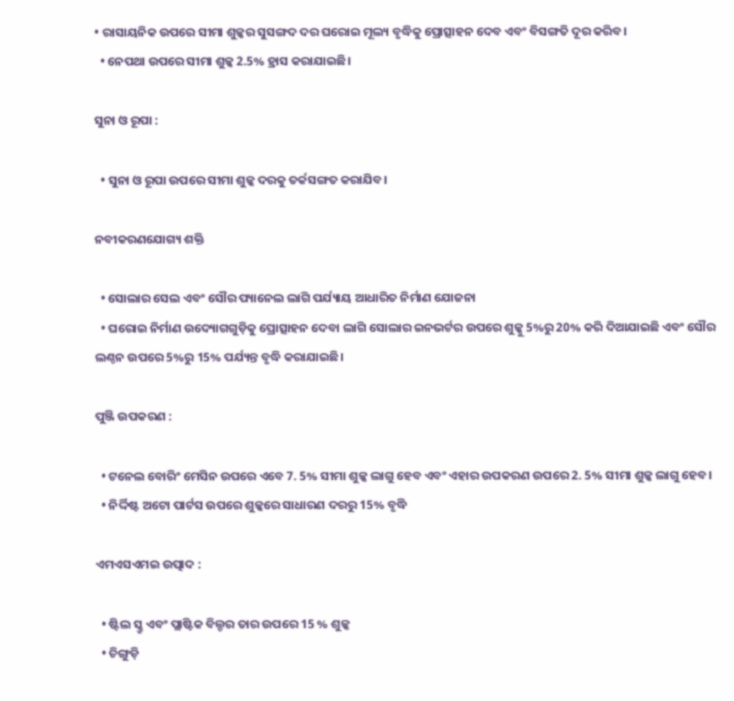• ରାସାୟନିକ ଉପରେ ସୀମା ଶୁଳ୍କର ସୁସଙ୍ଗଦ ଦର ଘରୋଇ ମୂଲ୍ୟ ବୃଦ୍ଧିକୁ ପ୍ରୋତ୍ସାହନ ଦେବ ଏବଂ ବିସଙ୍ଗତି ଦୂର କରିବ।
  • ନେପଥା ଉପରେ ସୀମା ଶୁଳ୍କ 2.5% ହ୍ରାସ କରାଯାଇଛି।

ସୁନା ଓ ରୂପା :

  • ସୁନା ଓ ରୂପା ଉପରେ ସୀମା ଶୁଳ୍କ ଦରକୁ ତର୍କସଙ୍ଗତ କରାଯିବ।

ନବୀକରଣଯୋଗ୍ୟ ଶକ୍ତି

  • ସୋଲାର ସେଲ ଏବଂ ସୌର ପ୍ୟାନେଲ ଲାଗି ପର୍ଯ୍ୟାୟ ଆଧାରିତ ନିର୍ମାଣ ଯୋଜନା
  • ଘରୋଇ ନିର୍ମାଣ ଉଦ୍ୟୋଗଗୁଡ଼ିକୁ ପ୍ରୋତ୍ସାହନ ଦେବା ଲାଗି ସୋଲାର ଇନଭର୍ଟର ଉପରେ ଶୁଳ୍କୁ 5%ରୁ 20% କରି ଦିଆଯାଇଛି ଏବଂ ସୌର ଲଣ୍ଠନ ଉପରେ 5%ରୁ 15% ପର୍ଯ୍ୟନ୍ତ ବୃଦ୍ଧି କରାଯାଇଛି।

ପୁଞ୍ଜି ଉପକରଣ :

  • ଟନେଲ ବୋରିଂ ମେସିନ ଉପରେ ଏବେ 7. 5% ସୀମା ଶୁଳ୍କ ଲାଗୁ ହେବ ଏବଂ ଏହାର ଉପକରଣ ଉପରେ 2. 5% ସୀମା ଶୁଳ୍କ ଲାଗୁ ହେବ।
  • ନିର୍ଦ୍ଦିଷ୍ଟ ଅଟୋ ପାର୍ଟସ ଉପରେ ଶୁଳ୍କରେ ସାଧାରଣ ଦରରୁ 15% ବୃଦ୍ଧି

ଏମଏସଏମଇ ଉତ୍ପାଦ :

  • ଷ୍ଟିଲ ସ୍କ୍ରୁ ଏବଂ ପ୍ଲାଷ୍ଟିକ ବିଲ୍ଡର ତାର ଉପରେ 15 % ଶୁଳ୍କ
  • ଚିଙ୍ଗୁଡ଼ି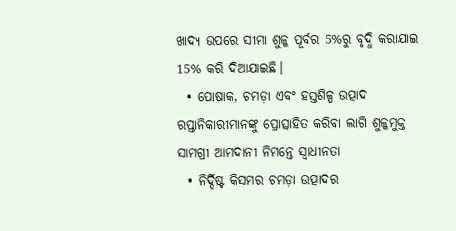ଖାଦ୍ୟ ଉପରେ ସୀମା ଶୁଳ୍କ ପୂର୍ବର 5%ରୁ ବୃଦ୍ଧି କରାଯାଇ 15% କରି ଦିଆଯାଇଛି।
  • ପୋଷାକ, ଚମଡ଼ା ଏବଂ ହସ୍ତଶିଳ୍ପ ଉତ୍ପାଦ ରପ୍ତାନିକାରୀମାନଙ୍କୁ ପ୍ରୋତ୍ସାହିତ କରିବା ଲାଗି ଶୁଳ୍କମୁକ୍ତ ସାମଗ୍ରୀ ଆମଦାନୀ ନିମନ୍ତେ ସ୍ବାଧୀନତା
  • ନିର୍ଦ୍ଦିଷ୍ଟ କିସମର ଚମଡ଼ା ଉତ୍ପାଦର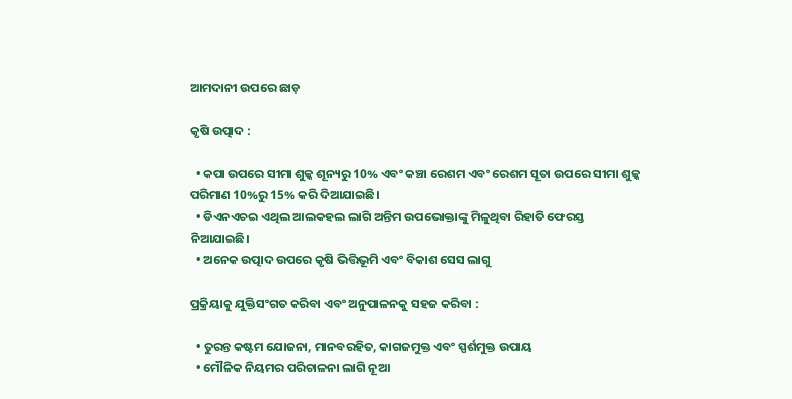ଆମଦାନୀ ଉପରେ ଛାଡ଼

କୃଷି ଉତ୍ପାଦ :

  • କପା ଉପରେ ସୀମା ଶୁଳ୍କ ଶୂନ୍ୟରୁ 10% ଏବଂ କଞ୍ଚା ରେଶମ ଏବଂ ରେଶମ ସୂତା ଉପରେ ସୀମା ଶୁଳ୍କ ପରିମାଣ 10%ରୁ 15% କରି ଦିଆଯାଇଛି।
  • ଡିଏନଏଚଇ ଏଥିଲ ଆଲକହଲ ଲାଗି ଅନ୍ତିମ ଉପଭୋକ୍ତାଙ୍କୁ ମିଳୁଥିବା ରିହାତି ଫେରସ୍ତ ନିଆଯାଇଛି।
  • ଅନେକ ଉତ୍ପାଦ ଉପରେ କୃଷି ଭିତ୍ତିଭୂମି ଏବଂ ବିକାଶ ସେସ ଲାଗୁ

ପ୍ରକ୍ରିୟାକୁ ଯୁକ୍ତିସଂଗତ କରିବା ଏବଂ ଅନୁପାଳନକୁ ସହଜ କରିବା :

  • ତୁରନ୍ତ କଷ୍ଟମ ଯୋଜନା, ମାନବରହିତ, କାଗଜମୁକ୍ତ ଏବଂ ସ୍ପର୍ଶମୁକ୍ତ ଉପାୟ
  • ମୌଳିକ ନିୟମର ପରିଚାଳନା ଲାଗି ନୂଆ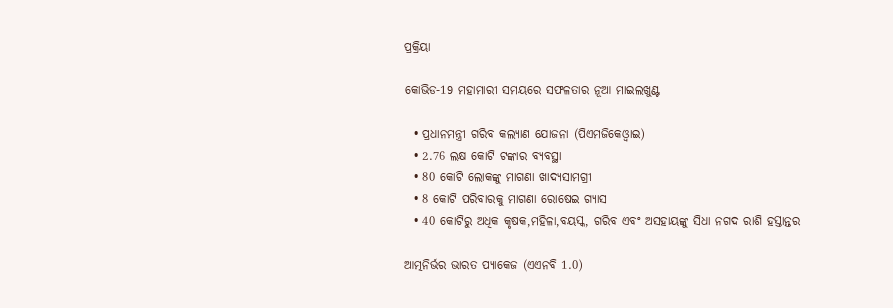ପ୍ରକ୍ରିୟା

କୋଭିଡ-19 ମହାମାରୀ ସମୟରେ ସଫଳତାର ନୂଆ ମାଇଲଖୁଣ୍ଟ

  • ପ୍ରଧାନମନ୍ତ୍ରୀ ଗରିବ କଲ୍ୟାଣ ଯୋଜନା (ପିଏମଜିକେଓ୍ବାଇ)
  • 2.76 ଲକ୍ଷ କୋଟି ଟଙ୍କାର ବ୍ୟବସ୍ଥା
  • 80 କୋଟି ଲୋକଙ୍କୁ ମାଗଣା ଖାଦ୍ୟସାମଗ୍ରୀ
  • 8 କୋଟି ପରିବାରକୁ ମାଗଣା ରୋଷେଇ ଗ୍ୟାସ
  • 40 କୋଟିରୁ ଅଧିକ କୃଷକ,ମହିଳା,ବୟସ୍କ, ଗରିବ ଏବଂ ଅସହାୟଙ୍କୁ ସିଧା ନଗଦ ରାଶି ହସ୍ତାନ୍ତର

ଆତ୍ମନିର୍ଭର ଭାରତ ପ୍ୟାକେଜ (ଏଏନବି 1.0)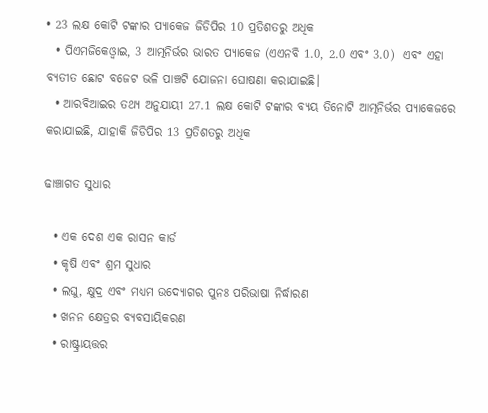• 23 ଲକ୍ଷ କୋଟି ଟଙ୍କାର ପ୍ୟାକେଜ ଜିଡିପିର 10 ପ୍ରତିଶତରୁ ଅଧିକ
  • ପିଏମଜିକେଓ୍ବାଇ, 3 ଆତ୍ମନିର୍ଭର ଭାରତ ପ୍ୟାକେଜ (ଏଏନବି 1.0, 2.0 ଏବଂ 3.0)  ଏବଂ ଏହା ବ୍ୟତୀତ ଛୋଟ ବଜେଟ ଭଳି ପାଞ୍ଚଟି ଯୋଜନା ଘୋଷଣା କରାଯାଇଛି।
  • ଆରବିଆଇର ତଥ୍ୟ ଅନୁଯାୟୀ 27.1 ଲକ୍ଷ କୋଟି ଟଙ୍କାର ବ୍ୟୟ ତିନୋଟି ଆତ୍ମନିର୍ଭର ପ୍ୟାକେଜରେ କରାଯାଇଛି, ଯାହାକି ଜିଡିପିର 13 ପ୍ରତିଶତରୁ ଅଧିକ

ଢାଞ୍ଚାଗତ ସୁଧାର

  • ଏକ ଦେଶ ଏକ ରାସନ କାର୍ଡ
  • କୃଷି ଏବଂ ଶ୍ରମ ସୁଧାର
  • ଲଘୁ, କ୍ଷୁଦ୍ର ଏବଂ ମଧ୍ୟମ ଉଦ୍ୟୋଗର ପୁନଃ ପରିଭାଷା ନିର୍ଦ୍ଧାରଣ
  • ଖନନ କ୍ଷେତ୍ରର ବ୍ୟବସାୟିକରଣ
  • ରାଷ୍ଟ୍ରାୟତ୍ତର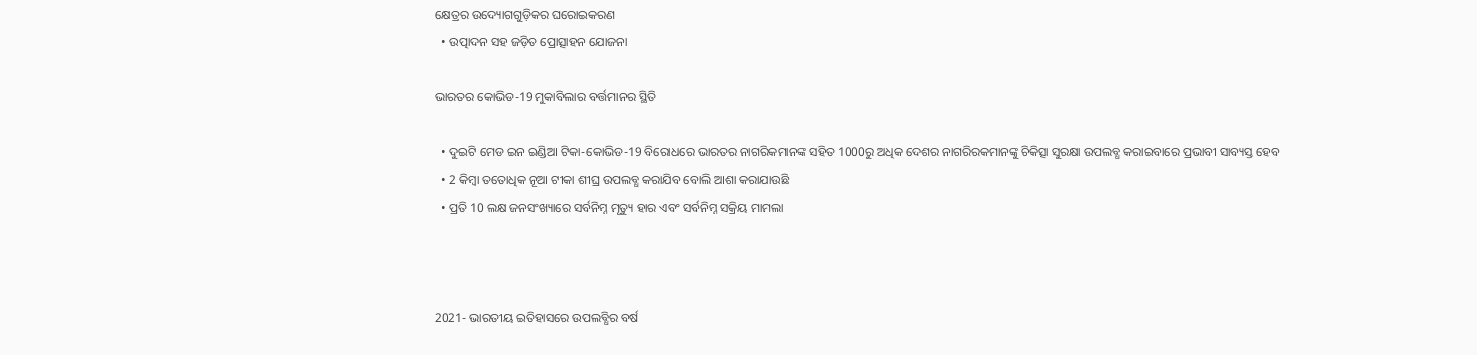କ୍ଷେତ୍ରର ଉଦ୍ୟୋଗଗୁଡ଼ିକର ଘରୋଇକରଣ
  • ଉତ୍ପାଦନ ସହ ଜଡ଼ିତ ପ୍ରୋତ୍ସାହନ ଯୋଜନା

ଭାରତର କୋଭିଡ-19 ମୁକାବିଲାର ବର୍ତ୍ତମାନର ସ୍ଥିତି

  • ଦୁଇଟି ମେଡ ଇନ ଇଣ୍ଡିଆ ଟିକା-କୋଭିଡ-19 ବିରୋଧରେ ଭାରତର ନାଗରିକମାନଙ୍କ ସହିତ 1000ରୁ ଅଧିକ ଦେଶର ନାଗରିରକମାନଙ୍କୁ ଚିକିତ୍ସା ସୁରକ୍ଷା ଉପଲବ୍ଧ କରାଇବାରେ ପ୍ରଭାବୀ ସାବ୍ୟସ୍ତ ହେବ
  • 2 କିମ୍ବା ତତୋଧିକ ନୂଆ ଟୀକା ଶୀଘ୍ର ଉପଲବ୍ଧ କରାଯିବ ବୋଲି ଆଶା କରାଯାଉଛି
  • ପ୍ରତି 10 ଲକ୍ଷ ଜନସଂଖ୍ୟାରେ ସର୍ବନିମ୍ନ ମୃତ୍ୟୁ ହାର ଏବଂ ସର୍ବନିମ୍ନ ସକ୍ରିୟ ମାମଲା



2021- ଭାରତୀୟ ଇତିହାସରେ ଉପଲବ୍ଧିର ବର୍ଷ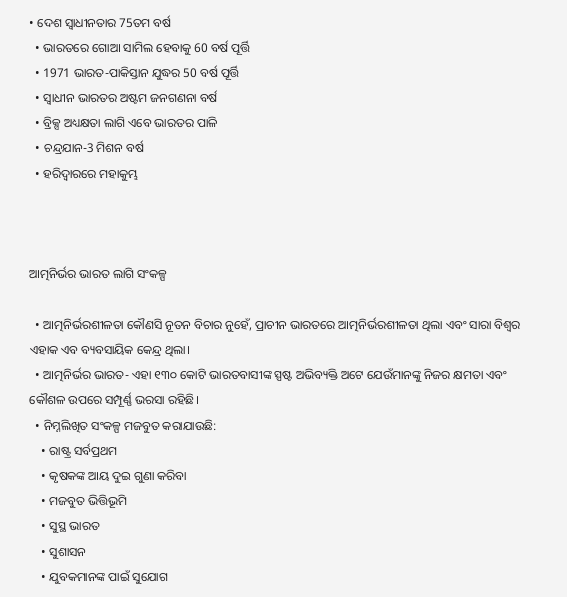• ଦେଶ ସ୍ବାଧୀନତାର 75ତମ ବର୍ଷ
  • ଭାରତରେ ଗୋଆ ସାମିଲ ହେବାକୁ 60 ବର୍ଷ ପୂର୍ତ୍ତି
  • 1971 ଭାରତ-ପାକିସ୍ତାନ ଯୁଦ୍ଧର 50 ବର୍ଷ ପୂର୍ତ୍ତି
  • ସ୍ବାଧୀନ ଭାରତର ଅଷ୍ଟମ ଜନଗଣନା ବର୍ଷ
  • ବ୍ରିକ୍ସ ଅଧ୍ୟକ୍ଷତା ଲାଗି ଏବେ ଭାରତର ପାଳି
  • ଚନ୍ଦ୍ରଯାନ-3 ମିଶନ ବର୍ଷ
  • ହରିଦ୍ବାରରେ ମହାକୁମ୍ଭ



ଆତ୍ମନିର୍ଭର ଭାରତ ଲାଗି ସଂକଳ୍ପ

  • ଆତ୍ମନିର୍ଭରଶୀଳତା କୌଣସି ନୂତନ ବିଚାର ନୁହେଁ, ପ୍ରାଚୀନ ଭାରତରେ ଆତ୍ମନିର୍ଭରଶୀଳତା ଥିଲା ଏବଂ ସାରା ବିଶ୍ୱର ଏହାକ ଏବ ବ୍ୟବସାୟିକ କେନ୍ଦ୍ର ଥିଲା।
  • ଆତ୍ମନିର୍ଭର ଭାରତ- ଏହା ୧୩୦ କୋଟି ଭାରତବାସୀଙ୍କ ସ୍ପଷ୍ଟ ଅଭିବ୍ୟକ୍ତି ଅଟେ ଯେଉଁମାନଙ୍କୁ ନିଜର କ୍ଷମତା ଏବଂ କୌଶଳ ଉପରେ ସମ୍ପୂର୍ଣ୍ଣ ଭରସା ରହିଛି।
  • ନିମ୍ନଲିଖିତ ସଂକଳ୍ପ ମଜବୁତ କରାଯାଉଛି:
    • ରାଷ୍ଟ୍ର ସର୍ବପ୍ରଥମ
    • କୃଷକଙ୍କ ଆୟ ଦୁଇ ଗୁଣା କରିବା
    • ମଜବୁତ ଭିତ୍ତିଭୂମି
    • ସୁସ୍ଥ ଭାରତ
    • ସୁଶାସନ
    • ଯୁବକମାନଙ୍କ ପାଇଁ ସୁଯୋଗ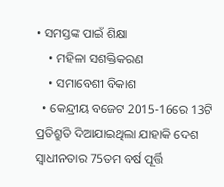• ସମସ୍ତଙ୍କ ପାଇଁ ଶିକ୍ଷା
    • ମହିଳା ସଶକ୍ତିକରଣ
    • ସମାବେଶୀ ବିକାଶ
  • କେନ୍ଦ୍ରୀୟ ବଜେଟ 2015-16ରେ 13ଟି ପ୍ରତିଶ୍ରୁତି ଦିଆଯାଇଥିଲା ଯାହାକି ଦେଶ ସ୍ବାଧୀନତାର 75ତମ ବର୍ଷ ପୂର୍ତ୍ତି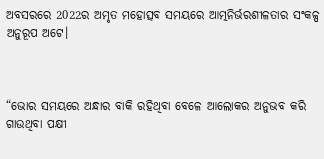ଅବସରରେ 2022ର ଅମୃତ ମହୋତ୍ସବ ସମୟରେ ଆତ୍ମନିର୍ଭରଶୀଳତାର ସଂକଳ୍ପ ଅନୁରୂପ ଅଟେ।



“ଭୋର ସମୟରେ ଅନ୍ଧାର ବାକି ରହିଥିବା ବେଳେ ଆଲୋକର ଅନୁଭବ କରି ଗାଉଥିବା ପକ୍ଷୀ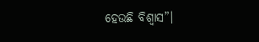ହେଉଛି ବିଶ୍ୱାସ”।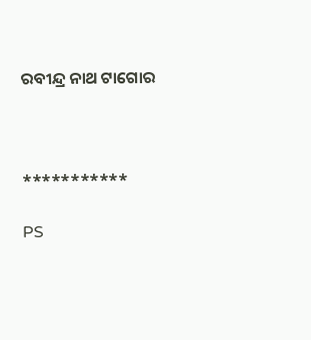ରବୀନ୍ଦ୍ର ନାଥ ଟାଗୋର



***********

PS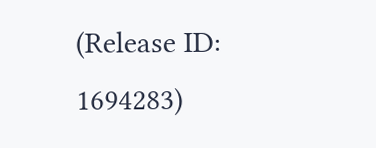(Release ID: 1694283)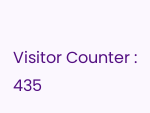Visitor Counter : 435